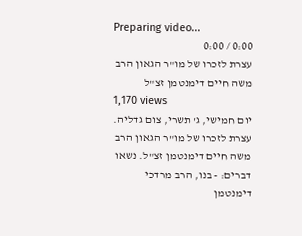Preparing video...
0:00 / 0:00
עצרת לזכרו של מו"ר הגאון הרב משה חיים דימנטמן זצ"ל
1,170 views
יום חמישי, ג' תשרי, צום גדליה. עצרת לזכרו של מו"ר הגאון הרב משה חיים דימנטמן זצ"ל. נשאו דברים: - בנו, הרב מרדכי דימנטמן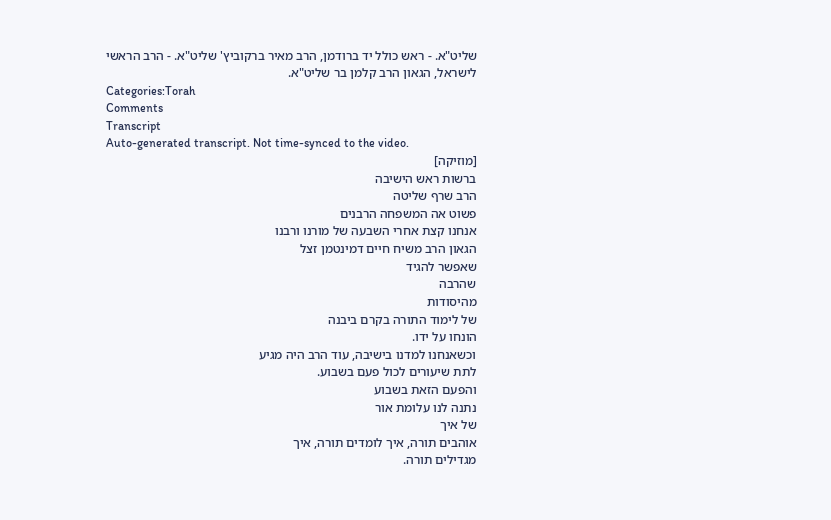שליט"א. - ראש כולל יד ברודמן, הרב מאיר ברקוביץ' שליט"א. - הרב הראשי לישראל, הגאון הרב קלמן בר שליט"א.
Categories:Torah
Comments
Transcript
Auto-generated transcript. Not time-synced to the video.
[מוזיקה]
ברשות ראש הישיבה
הרב שרף שליטה
פשוט אה המשפחה הרבנים
אנחנו קצת אחרי השבעה של מורנו ורבנו
הגאון הרב משיח חיים דמינטמן זצל
שאפשר להגיד
שהרבה
מהיסודות
של לימוד התורה בקרם ביבנה
הונחו על ידו.
וכשאנחנו למדנו בישיבה, עוד הרב היה מגיע
לתת שיעורים לכול פעם בשבוע.
והפעם הזאת בשבוע
נתנה לנו עלומת אור
של איך
אוהבים תורה, איך לומדים תורה, איך
מגדילים תורה.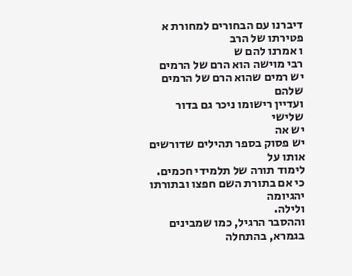דיברנו עם הבחורים למחורת א פטירתו של הרב
ו אמרנו להם ש
רבי מוישה הוא הרם של הרמים
יש רמים שהוא הרם של הרמים שלהם
ועדיין רישומו ניכר גם בדור שלישי
יש אה
יש פסוק בספר תהילים שדורשים אותו על
לימוד תורה של תלמידי חכמים.
כי אם בתורת השם חפצו ובתורתו יהגיומה
ולילה.
וההסבר הרגיל, כמו שמבינים בגמרא, בהתחלה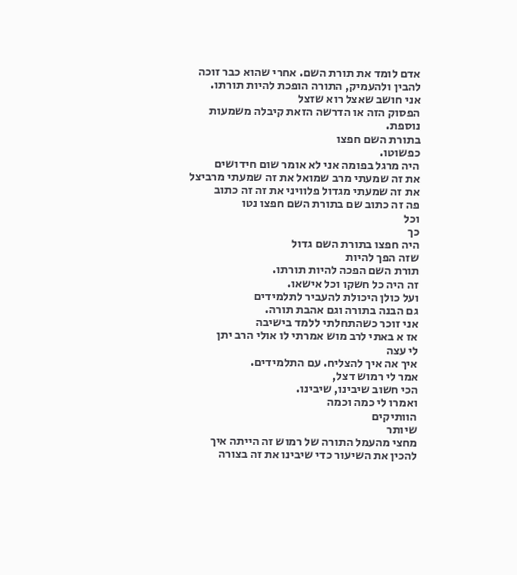אדם לומד את תורת השם. אחרי שהוא כבר זוכה
להבין ולהעמיק, התורה הופכת להיות תורתו.
אני חושב שאצל רוא שזצל
הפסוק הזה או הדרשה הזאת קיבלה משמעות
נוספת.
בתורת השם חפצו
כפשוטו.
היה מרגל בפומה אני לא אומר שום חידושים
את זה שמעתי מרב שמואל את זה שמעתי מרביצל
את זה שמעתי מגדול פלוויני את זה זה כתוב
פה זה כתוב שם בתורת השם חפצו נטו
וכל
כך
היה חפצו בתורת השם גדול
שזה הפך להיות
תורת השם הפכה להיות תורתו.
זה היה כל חשקו וכל אישאו.
ועל כולן היכולת להעביר לתלמידים
גם הבנה בתורה וגם אהבת תורה.
אני זוכר כשהתחלתי ללמד בישיבה
אז א באתי לרב מוש אמרתי לו אולי הרב יתן
לי עצה
איך אה איך להצליח. עם התלמידים.
אמר לי רמוש דצל,
הכי חשוב שיבינו, שיבינו.
ואמרו לי כמה וכמה
הוותיקים
שיותר
מחצי מהעמל התורה של רמוש זה הייתה איך
להכין את השיעור כדי שיבינו את זה בצורה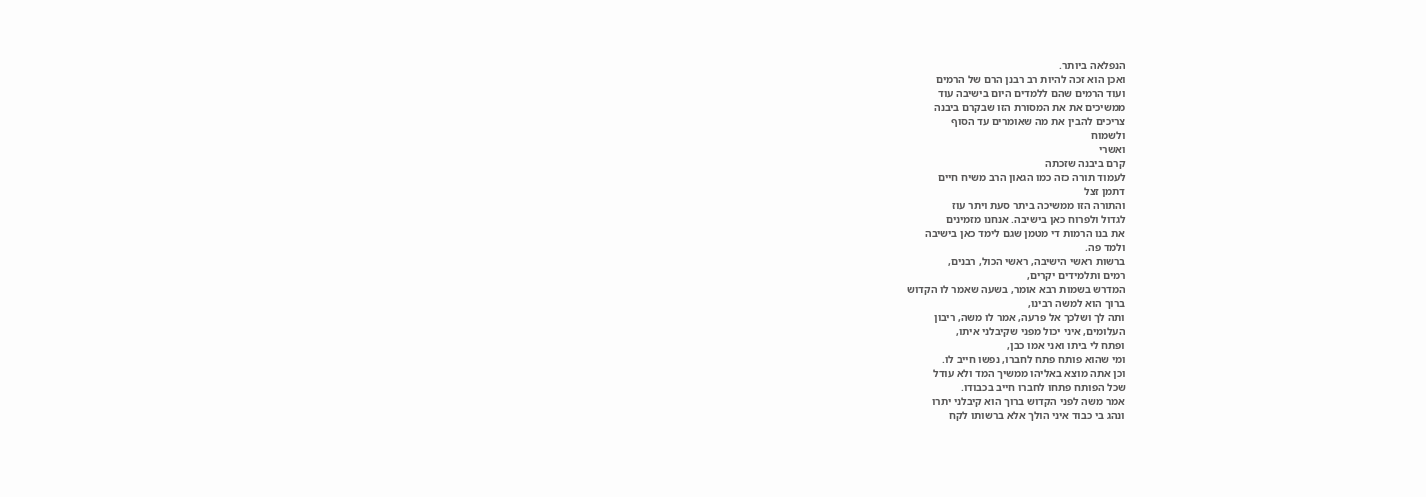הנפלאה ביותר.
ואכן הוא זכה להיות רב רבנן הרם של הרמים
ועוד הרמים שהם ללמדים היום בישיבה עוד
ממשיכים את את המסורת הזו שבקרם ביבנה
צריכים להבין את מה שאומרים עד הסוף
ולשמוח
ואשרי
קרם ביבנה שזכתה
לעמוד תורה כזה כמו הגאון הרב משיח חיים
דתמן זצל
והתורה הזו ממשיכה ביתר סעת ויתר עוז
לגדול ולפרוח כאן בישיבה. אנחנו מזמינים
את בנו הרמות די מטמן שגם לימד כאן בישיבה
ולמד פה.
ברשות ראשי הישיבה, ראשי הכול, רבנים,
רמים ותלמידים יקרים,
המדרש בשמות רבא אומר, בשעה שאמר לו הקדוש
ברוך הוא למשה רבינו,
ותה לך ושלכך אל פרעה, אמר לו משה, ריבון
העלומים, איני יכול מפני שקיבלני איתו,
ופתח לי ביתו ואני אמו כבן,
ומי שהוא פותח פתח לחברו, נפשו חייב לו.
וכן אתה מוצא באליהו ממשיך המד ולא עודל
שכל הפותח פתחו לחברו חייב בכבודו.
אמר משה לפני הקדוש ברוך הוא קיבלני יתרו
ונהג בי כבוד איני הולך אלא ברשותו לקח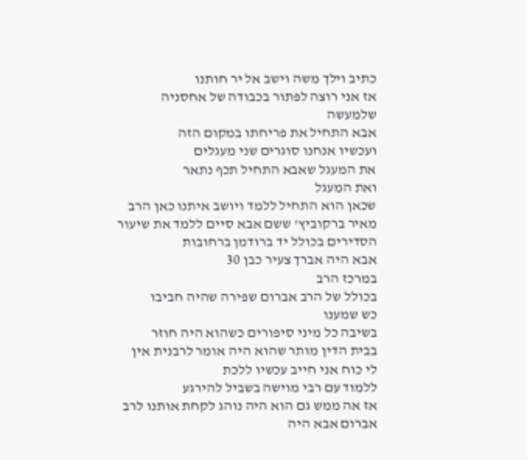כתיב וילך משה וישב אל יר חותנו
אז אני רוצה לפתור בכבודה של אחסניה
שלמעשה
אבא התחיל את פריחתו במקום הזה
ועכשיו אנחנו סוגרים שני מעגלים
את המעגל שאבא התחיל תכף נתאר
ואת המעגל
שכאן הוא התחיל ללמד ויושב איתנו כאן הרב
מאיר ברקוביץ' ששם אבא סיים ללמד את שיעור
הסדירים בכולל יד ברודמן ברחובות
אבא היה אברך צעיר כבן 30
במרכז הרב
בכולל של הרב אברום שפירה שהיה חביבו
כש שמענו
בשיבה כל מיני סיפורים כשהוא היה חוזר
בבית הדין מותר שהוא היה אומר לרבנית אין
לי כוח אני חייב עכשיו ללכת
ללמוד עם רבי מוישה בשביל להירגע
אז אה ממש גם הוא היה נוהג לקחת אותנו לרב
אברום אבא היה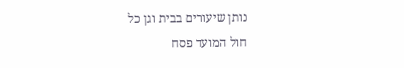נותן שיעורים בבית וגן כל
חול המועד פסח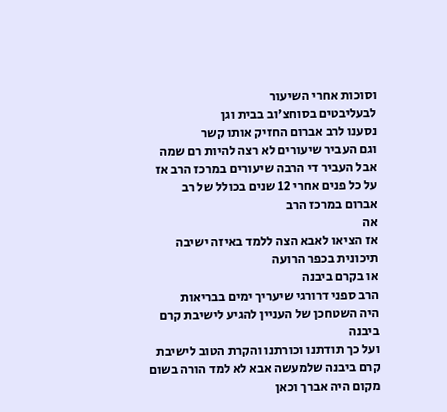וסוכות אחרי השיעור
לבעליבטים בסוחצ'וב בבית וגן
נסענו לרב אברום החזיק אותו קשר
וגם העביר שיעורים לא רצה להיות רם שמה
אבל העביר די הרבה שיעורים במרכז הרב אז
על כל פנים אחרי 12 שנים בכולל של רב
אברום במרכז הרב
אה
אז הציאו לאבא הצה ללמד באיזה ישיבה
תיכונית בכפר הרועה
או בקרם ביבנה
הרב ספני דרורגי שיעריך ימים בבריאות
היה השטחכן של העניין להגיע לישיבת קרם
ביבנה
ועל כך תודתנו וכורתנו והקרת הטוב לישיבת
קרם ביבנה שלמעשה אבא לא למד הורה בשום
מקום היה אברך וכאן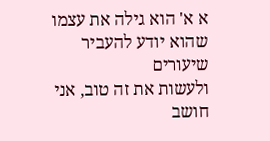א א' הוא גילה את עצמו שהוא יודע להעביר
שיעורים
ולעשות את זה טוב, אני חושב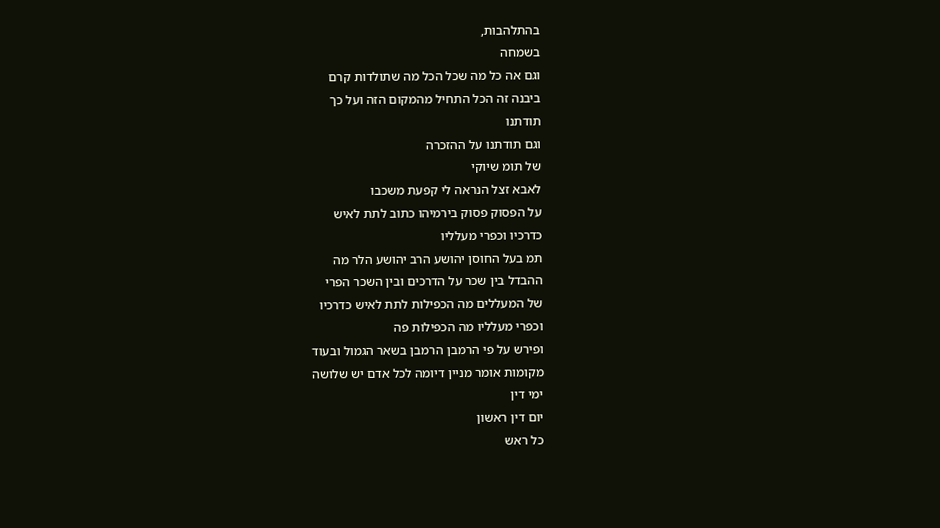בהתלהבות,
בשמחה
וגם אה כל מה שכל הכל מה שתולדות קרם
ביבנה זה הכל התחיל מהמקום הזה ועל כך
תודתנו
וגם תודתנו על ההזכרה
של תומ שיוקי
לאבא זצל הנראה לי קפעת משכבו
על הפסוק פסוק בירמיהו כתוב לתת לאיש
כדרכיו וכפרי מעלליו
תמ בעל החוסן יהושע הרב יהושע הלר מה
ההבדל בין שכר על הדרכים ובין השכר הפרי
של המעללים מה הכפילות לתת לאיש כדרכיו
וכפרי מעלליו מה הכפילות פה
ופירש על פי הרמבן הרמבן בשאר הגמול ובעוד
מקומות אומר מניין דיומה לכל אדם יש שלושה
ימי דין
יום דין ראשון
כל ראש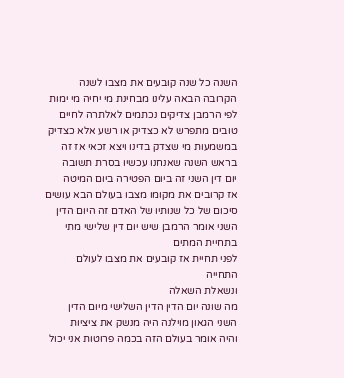השנה כל שנה קובעים את מצבו לשנה
הקרובה הבאה עלינו מבחינת מי יחיה מי ימות
לפי הרמבן צדיקים נכתמים לאלתרה לחיים
טובים מתפרש לא כצדיק או רשע אלא כצדיק
במשמעות מי שצדק בדינו ויצא זכאי אז זה
בראש השנה שאנחנו עכשיו בסרת תשובה
יום דין השני זה ביום הפטירה ביום המיטה
אז קרובים את מקומו מצבו בעולם הבא עושים
סיכום של כל שנותיו של האדם זה היום הדין
השני אומר הרמבן שיש יום דין שלישי מתי
בתחיית המתים
לפני תחיית אז קובעים את מצבו לעולם
התחייה
ונשאלת השאלה
מה שונה יום הדין הדין השלישי מיום הדין
השני הגאון מוילנה היה מנשק את ציציות
והיה אומר בעולם הזה בכמה פרוטות אני יכול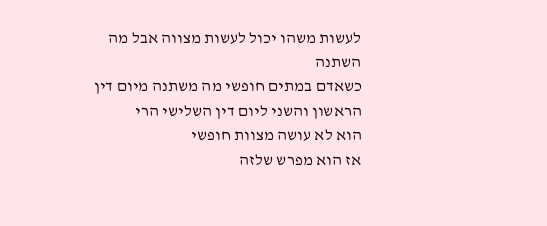לעשות משהו יכול לעשות מצווה אבל מה השתנה
כשאדם במתים חופשי מה משתנה מיום דין
הראשון והשני ליום דין השלישי הרי
הוא לא עושה מצוות חופשי
אז הוא מפרש שלזה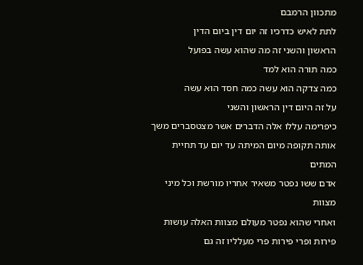מתכוון הרמבם
לתת לאיש כדרכיו זה יום דין ביום הדין
הראשון והשני זה מה שהוא עשה בפועל
כמה תורה הוא למד
כמה צדקה הוא עשה כמה חסד הוא עשה
על זה היום דין הראשון והשני
כיפרימה עללו אלה הדברים אשר מצטסברים משך
אותה תקופה מיום המיתה עד יום עד תחיית
המתים
אדם ששו נפטר משאיר אחריו מורשת וכל מיני
מצוות
ואחרי שהוא נפטר מעולם מצוות האלה עושות
פירות ופרי פירות פרי מעלליו זה גם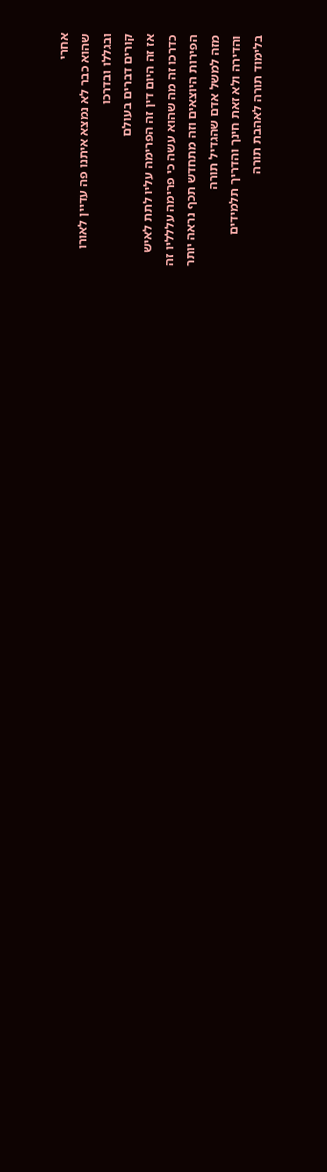אחרי
שהוא כבר לא נמצא איתנו פה עדיין לאורו
ובגללו ובדרכו
קורים דברים בעולם
אז זה היום דין זה הפרימה עליו לתת לאיש
כדרכו זה מה שהוא עשה כי פרימה עללליו זה
הפירות היוצאים וזה מתחדש תכף נראה יותר
מזה למשל אדם שהגדיל תורה
והדירה ולא זאת חינך והדריך תלמידים
בלימוד תורה לאהבת תורה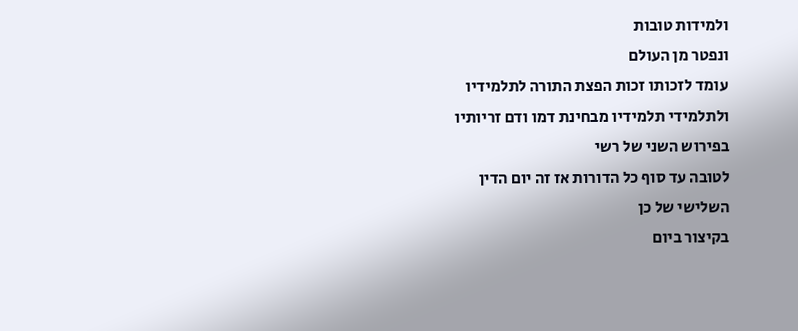ולמידות טובות
ונפטר מן העולם
עומד לזכותו זכות הפצת התורה לתלמידיו
ולתלמידי תלמידיו מבחינת דמו ודם זריותיו
בפירוש השני של רשי
לטובה עד סוף כל הדורות אז זה יום הדין
השלישי של כן
בקיצור ביום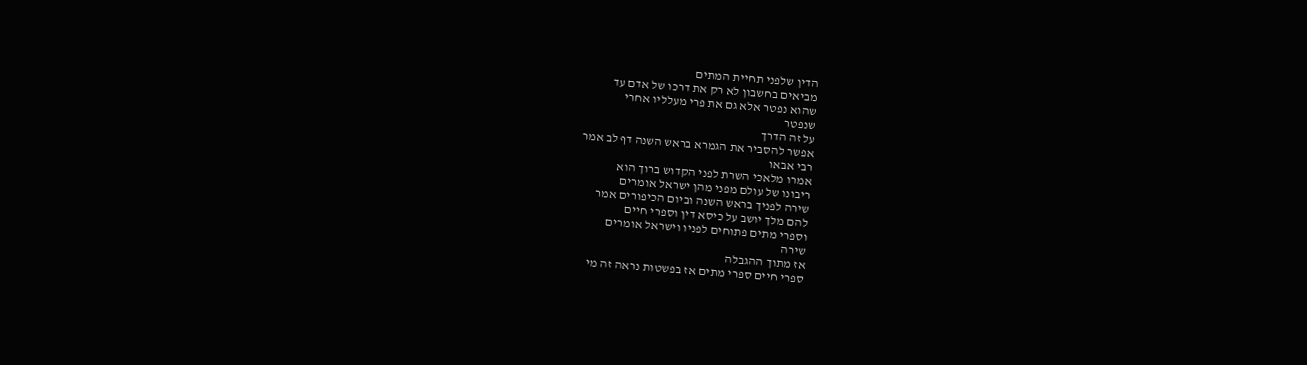הדין שלפני תחיית המתים
מביאים בחשבון לא רק את דרכו של אדם עד
שהוא נפטר אלא גם את פרי מעלליו אחרי
שנפטר
על זה הדרך
אפשר להסביר את הגמרא בראש השנה דף לב אמר
רבי אבאו
אמרו מלאכי השרת לפני הקדוש ברוך הוא
ריבונו של עולם מפני מהן ישראל אומרים
שירה לפניך בראש השנה וביום הכיפורים אמר
להם מלך יושב על כיסא דין וספרי חיים
וספרי מתים פתוחים לפניו וישראל אומרים
שירה
אז מתוך ההגבלה
ספרי חיים ספרי מתים אז בפשטות נראה זה מי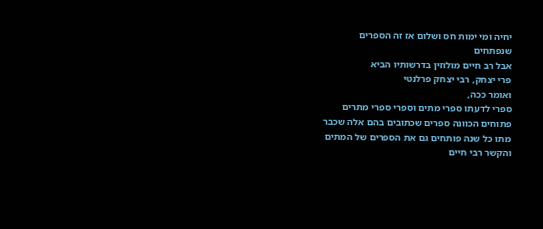יחיה ומי ימות חס ושלום אז זה הספרים
שנפתחים
אבל רב חיים מולוזין בדרשותיו הביא
פרי יצחק, רבי יצחק פרלנטי
ואומר ככה,
ספרי לדעתו ספרי מתים וספרי ספרי מתרים
פתוחים הכוונה ספרים שכתובים בהם אלה שכבר
מתו כל שנה פותחים גם את הספרים של המתים
והקשר רבי חיים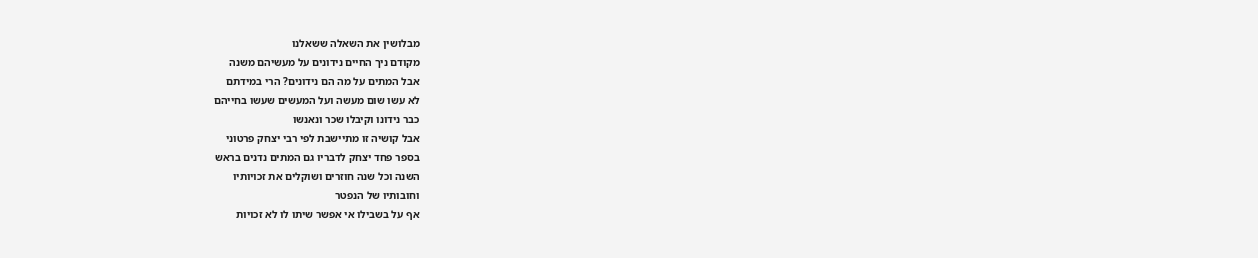מבלושין את השאלה ששאלנו
מקודם ניך החיים נידונים על מעשיהם משנה
אבל המתים על מה הם נידונים? הרי במידתם
לא עשו שום מעשה ועל המעשים שעשו בחייהם
כבר נידונו וקיבלו שכר ונאנשו
אבל קושיה זו מתיישבת לפי רבי יצחק פרטוני
בספר פחד יצחק לדבריו גם המתים נדנים בראש
השנה וכל שנה חוזרים ושוקלים את זכויותיו
וחובותיו של הנפטר
אף על בשבילו אי אפשר שיתו לו לא זכויות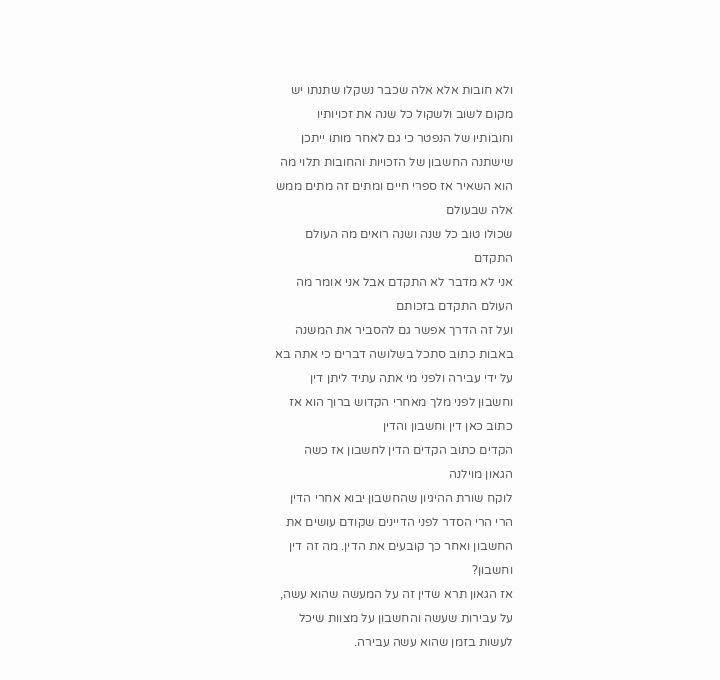ולא חובות אלא אלה שכבר נשקלו שתנתו יש
מקום לשוב ולשקול כל שנה את זכויותיו
וחובותיו של הנפטר כי גם לאחר מותו ייתכן
שישתנה החשבון של הזכויות והחובות תלוי מה
הוא השאיר אז ספרי חיים ומתים זה מתים ממש
אלה שבעולם
שכולו טוב כל שנה ושנה רואים מה העולם
התקדם
אני לא מדבר לא התקדם אבל אני אומר מה
העולם התקדם בזכותם
ועל זה הדרך אפשר גם להסביר את המשנה
באבות כתוב סתכל בשלושה דברים כי אתה בא
על ידי עבירה ולפני מי אתה עתיד ליתן דין
וחשבון לפני מלך מאחרי הקדוש ברוך הוא אז
כתוב כאן דין וחשבון והדין
הקדים כתוב הקדים הדין לחשבון אז כשה
הגאון מוילנה
לוקח שורת ההיגיון שהחשבון יבוא אחרי הדין
הרי הרי הסדר לפני הדיינים שקודם עושים את
החשבון ואחר כך קובעים את הדין. מה זה דין
וחשבון?
אז הגאון תרא שדין זה על המעשה שהוא עשה,
על עבירות שעשה והחשבון על מצוות שיכל
לעשות בזמן שהוא עשה עבירה.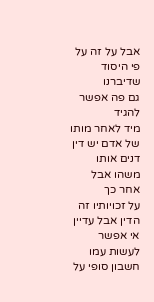אבל על זה על פי היסוד שדיברנו
גם פה אפשר להגיד
מיד לאחר מותו של אדם יש דין דנים אותו
משהו אבל אחר כך
על זכויותיו זה הדין אבל עדיין אי אפשר
לעשות עמו חשבון סופי על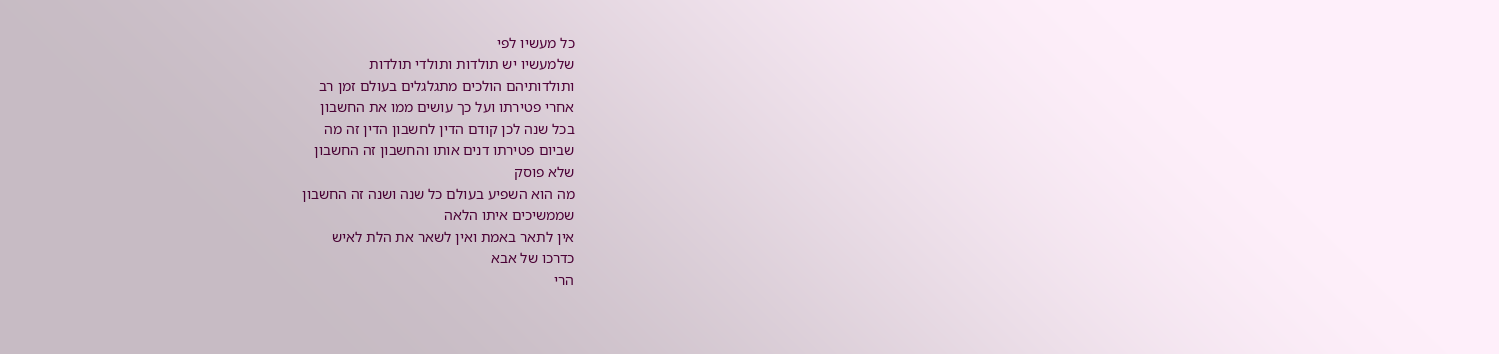כל מעשיו לפי
שלמעשיו יש תולדות ותולדי תולדות
ותולדותיהם הולכים מתגלגלים בעולם זמן רב
אחרי פטירתו ועל כך עושים ממו את החשבון
בכל שנה לכן קודם הדין לחשבון הדין זה מה
שביום פטירתו דנים אותו והחשבון זה החשבון
שלא פוסק
מה הוא השפיע בעולם כל שנה ושנה זה החשבון
שממשיכים איתו הלאה
אין לתאר באמת ואין לשאר את הלת לאיש
כדרכו של אבא
הרי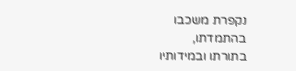נקפרת משכבו בהתמדתו,
בתורתו ובמידותיו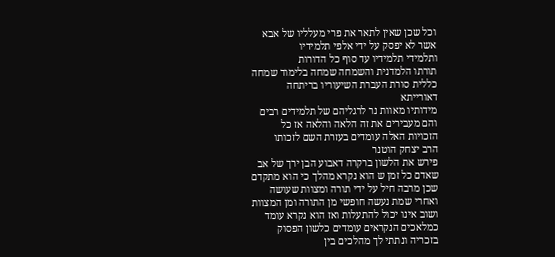וכל שכן שאין לתאר את פרי מעלליו של אבא
אשר לא יפסק על ידי אלפי תלמידיו
ותלמידי תלמידיו עד סוף כל הדורות
תורתו הלמדנית והשמחה שמחה בלימוד שמחה
כללית סורת העברת השיעוריו בריתחה
דאורייתא
מידותיו מאוות נר לרגליהם של תלמידים רבים
והם מעבירים את זה הלאה והלאה אז כל
הזכויות האלה עומדים בעזרת השם לזכותו
הרב יצחק הוטנר
פירש את הלשון ברקרה דאבוע הבן ירך של אב
שאדם כל זמן ש הוא נקרא מהלך כי הוא מתקדם
שכן מרבה חיל על ידי תורה ומצוות שעושה
ואחרי שמת נעשה חופשי מן התורה ומן המצוות
ושוב אינו יכול להתעלות ואז הוא נקרא עומד
כמלאכים הנקראים עומדים כלשון הפסוק
בזכריה ונתתי לך מהלכים בין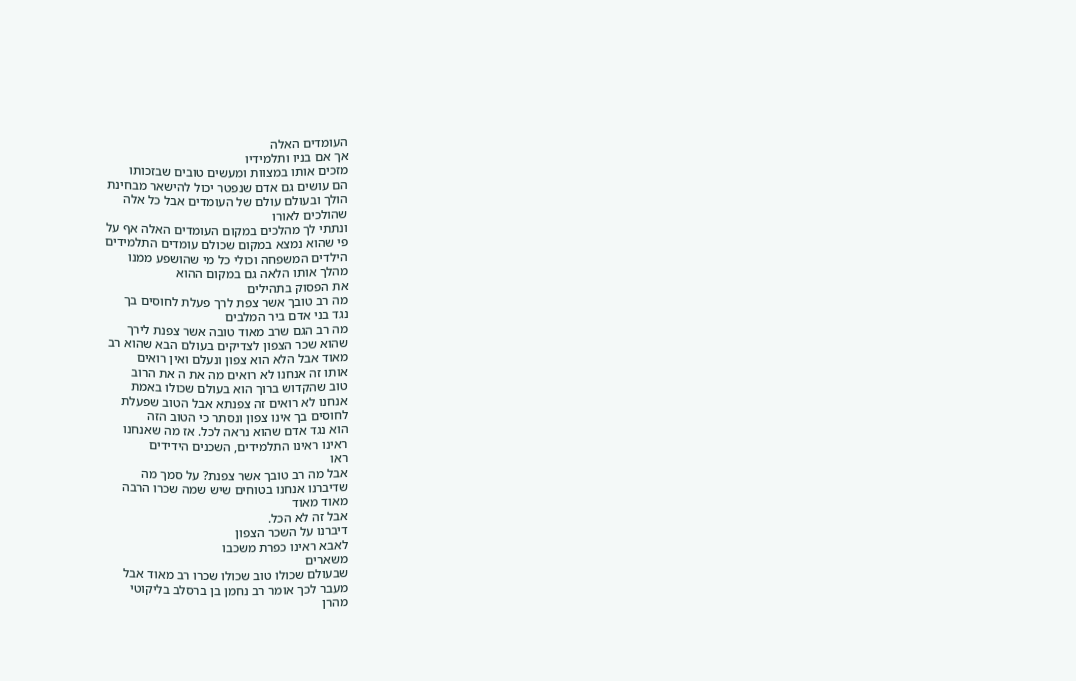העומדים האלה
אך אם בניו ותלמידיו
מזכים אותו במצוות ומעשים טובים שבזכותו
הם עושים גם אדם שנפטר יכול להישאר מבחינת
הולך ובעולם עולם של העומדים אבל כל אלה
שהולכים לאורו
ונתתי לך מהלכים במקום העומדים האלה אף על
פי שהוא נמצא במקום שכולם עומדים התלמידים
הילדים המשפחה וכולי כל מי שהושפע ממנו
מהלך אותו הלאה גם במקום ההוא
את הפסוק בתהילים
מה רב טובך אשר צפת לרך פעלת לחוסים בך
נגד בני אדם ביר המלבים
מה רב הגם שרב מאוד טובה אשר צפנת לירך
שהוא שכר הצפון לצדיקים בעולם הבא שהוא רב
מאוד אבל הלא הוא צפון ונעלם ואין רואים
אותו זה אנחנו לא רואים מה את ה את הרוב
טוב שהקדוש ברוך הוא בעולם שכולו באמת
אנחנו לא רואים זה צפנתא אבל הטוב שפעלת
לחוסים בך אינו צפון ונסתר כי הטוב הזה
הוא נגד אדם שהוא נראה לכל. אז מה שאנחנו
ראינו ראינו התלמידים, השכנים הידידים
ראו
אבל מה רב טובך אשר צפנת? על סמך מה
שדיברנו אנחנו בטוחים שיש שמה שכרו הרבה
מאוד מאוד
אבל זה לא הכל.
דיברנו על השכר הצפון
לאבא ראינו כפרת משכבו
משארים
שבעולם שכולו טוב שכולו שכרו רב מאוד אבל
מעבר לכך אומר רב נחמן בן ברסלב בליקוטי
מהרן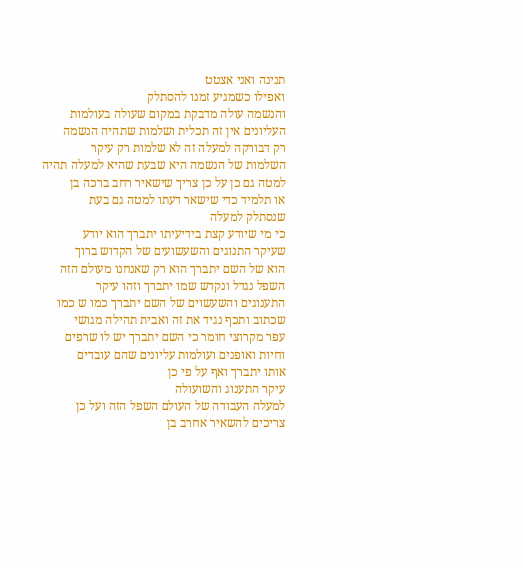תנינה ואני אצטט
ואפילו כשמגיע זמנו להסתלק
והנשמה עולה מדבקת במקום שעולה בעולמות
העליונים אין זה תכלית ושלמות שתהיה הנשמה
רק דבורקה למעלה זה לא שלמות רק עיקר
השלמות של הנשמה היא שבעת שהיא למעלה תהיה
למטה גם כן על כן צריך שישאיר רחב ברכה בן
או תלמיד כדי שישאר דעתו למטה גם בעת
שנסתלק למעלה
כי מי שיודע קצת בידיעיתו יתברך הוא יודע
שעיקר התנוגים והשעשועים של הקדוש ברוך
הוא של השם יתברך הוא רק שאנחנו מעולם הזה
השפל נגדל ונקדש שמו יתברך וזהו עיקר
התענוגים והשעשוים של השם יתברך כמו ש כמו
שכתוב ותכף נגיד את זה ואבית תהילה מגושי
עפר מקרוצי חומר כי השם יתברך יש לו שרפים
וחיות ואופנים ועולמות עליונים שהם עובדים
אותו יתברך ואף על פי כן
עיקר התענוג והשועולה
למעלה העבודה של העולם השפל הזה ועל כן
צריכים להשאיר אחרב בן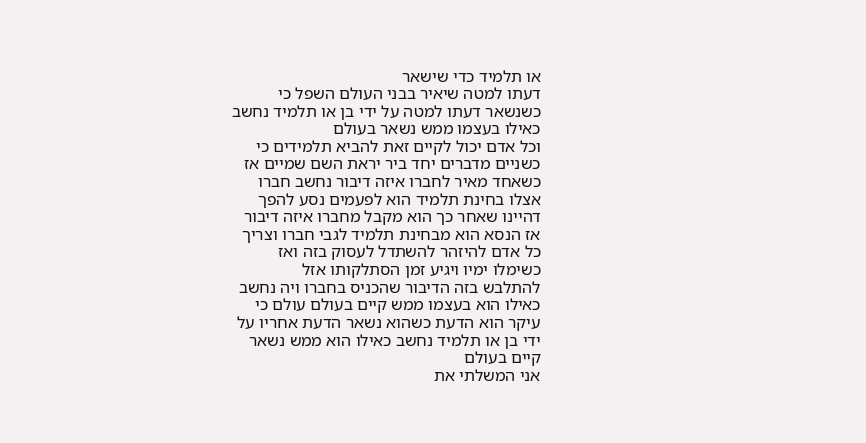או תלמיד כדי שישאר
דעתו למטה שיאיר בבני העולם השפל כי
כשנשאר דעתו למטה על ידי בן או תלמיד נחשב
כאילו בעצמו ממש נשאר בעולם
וכל אדם יכול לקיים זאת להביא תלמידים כי
כשניים מדברים יחד ביר יראת השם שמיים אז
כשאחד מאיר לחברו איזה דיבור נחשב חברו
אצלו בחינת תלמיד הוא לפעמים נסע להפך
דהיינו שאחר כך הוא מקבל מחברו איזה דיבור
אז הנסא הוא מבחינת תלמיד לגבי חברו וצריך
כל אדם להיזהר להשתדל לעסוק בזה ואז
כשימלו ימיו ויגיע זמן הסתלקותו אזל
להתלבש בזה הדיבור שהכניס בחברו ויה נחשב
כאילו הוא בעצמו ממש קיים בעולם עולם כי
עיקר הוא הדעת כשהוא נשאר הדעת אחריו על
ידי בן או תלמיד נחשב כאילו הוא ממש נשאר
קיים בעולם
אני המשלתי את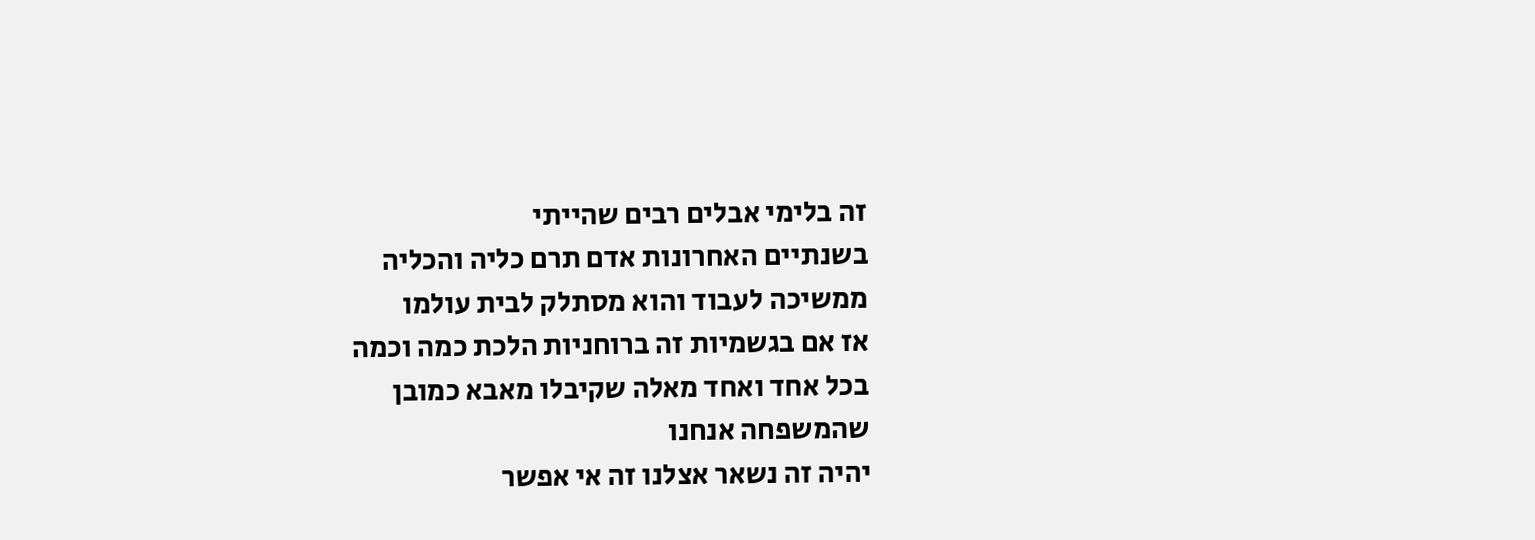זה בלימי אבלים רבים שהייתי
בשנתיים האחרונות אדם תרם כליה והכליה
ממשיכה לעבוד והוא מסתלק לבית עולמו
אז אם בגשמיות זה ברוחניות הלכת כמה וכמה
בכל אחד ואחד מאלה שקיבלו מאבא כמובן
שהמשפחה אנחנו
יהיה זה נשאר אצלנו זה אי אפשר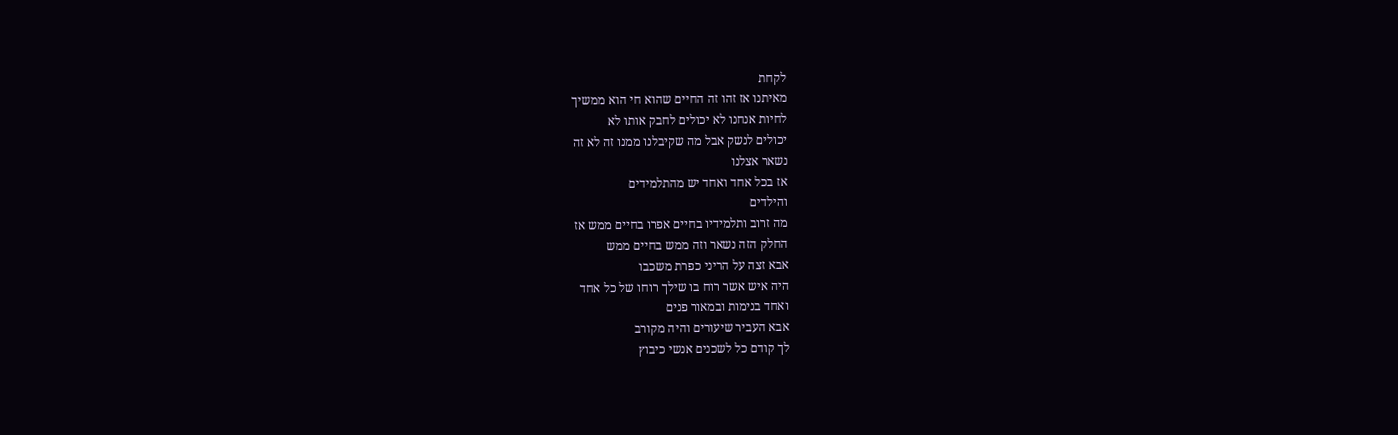לקחת
מאיתנו אז זהו זה החיים שהוא חי הוא ממשיך
לחיות אנחנו לא יכולים לחבק אותו לא
יכולים לנשק אבל מה שקיבלנו ממנו זה לא זה
נשאר אצלנו
אז בכל אחד ואחד יש מהתלמידים
והילדים
מה זרוב ותלמידיו בחיים אפרו בחיים ממש אז
החלק הזה נשאר וזה ממש בחיים ממש
אבא זצה על הריני כפרת משכבו
היה איש אשר רוח בו שילך רוחו של כל אחד
ואחד בנימות ובמאור פנים
אבא העביר שיעורים והיה מקורב
לך קודם כל לשכנים אנשי כיבוץ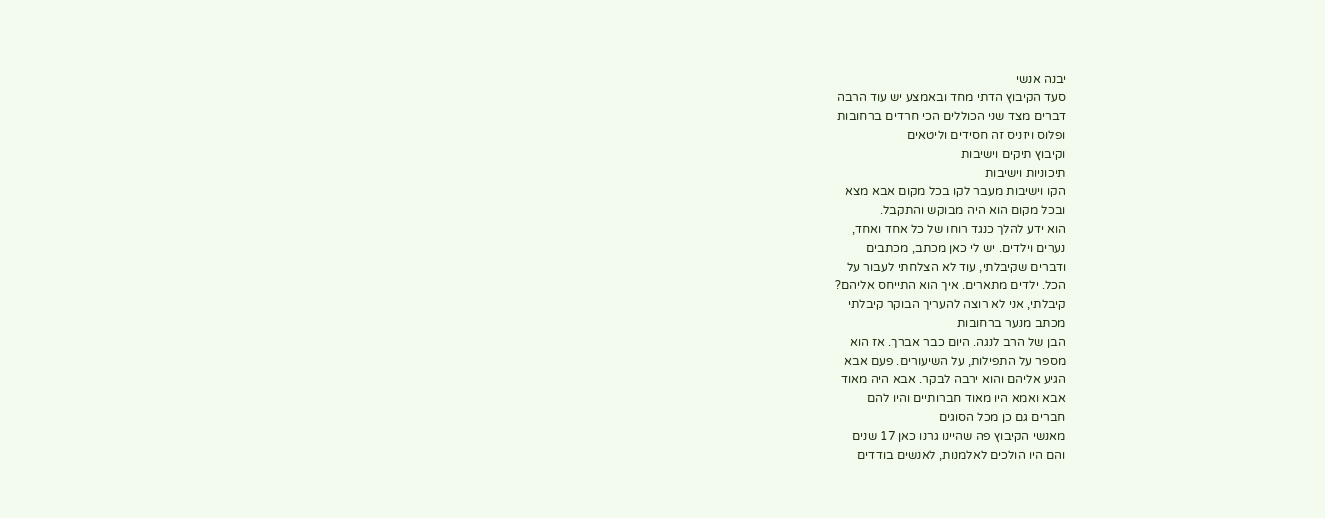יבנה אנשי
סעד הקיבוץ הדתי מחד ובאמצע יש עוד הרבה
דברים מצד שני הכוללים הכי חרדים ברחובות
ופלוס ויזניס זה חסידים וליטאים
וקיבוץ תיקים וישיבות
תיכוניות וישיבות
הקו וישיבות מעבר לקו בכל מקום אבא מצא
ובכל מקום הוא היה מבוקש והתקבל.
הוא ידע להלך כנגד רוחו של כל אחד ואחד,
נערים וילדים. יש לי כאן מכתב, מכתבים
ודברים שקיבלתי, עוד לא הצלחתי לעבור על
הכל. ילדים מתארים. איך הוא התייחס אליהם?
קיבלתי, אני לא רוצה להעריך הבוקר קיבלתי
מכתב מנער ברחובות
הבן של הרב לנגה. היום כבר אברך. אז הוא
מספר על התפילות, על השיעורים. פעם אבא
הגיע אליהם והוא ירבה לבקר. אבא היה מאוד
אבא ואמא היו מאוד חברותיים והיו להם
חברים גם כן מכל הסוגים
מאנשי הקיבוץ פה שהיינו גרנו כאן 17 שנים
והם היו הולכים לאלמנות, לאנשים בודדים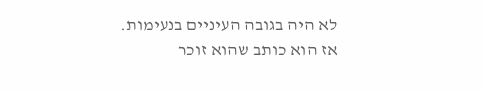לא היה בגובה העיניים בנעימות.
אז הוא כותב שהוא זוכר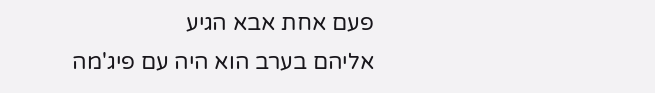פעם אחת אבא הגיע
אליהם בערב הוא היה עם פיג'מה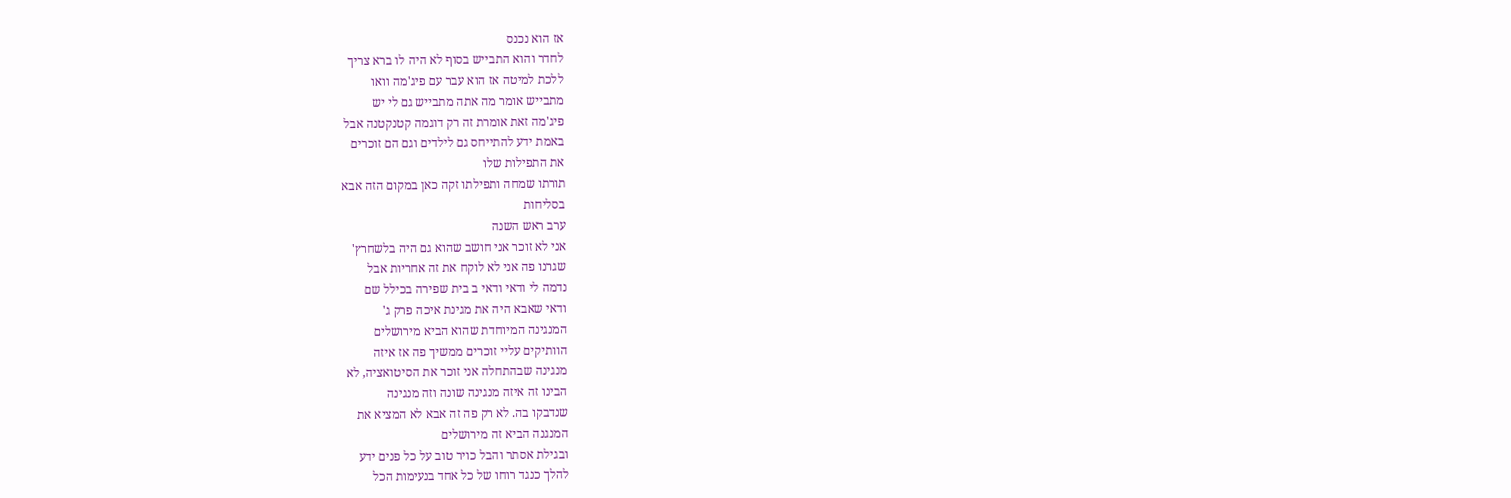אז הוא נכנס
לחדר והוא התבייש בסוף לא היה לו ברא צריך
ללכת למיטה אז הוא עבר עם פיג'מה וואו
מתבייש אומר מה אתה מתבייש גם לי יש
פיג'מה זאת אומרת זה רק דוגמה קטנקטנה אבל
באמת ידע להתייחס גם לילדים וגם הם זוכרים
את התפילות שלו
תורתו שמחה ותפילתו זקה כאן במקום הזה אבא
בסליחות
ערב ראש השנה
אני לא זוכר אני חושב שהוא גם היה בלשחרץ'
שגרנו פה אני לא לוקח את זה אחריות אבל
נדמה לי ודאי ודאי ב בית שפירה בכילל שם
ודאי שאבא היה את מגינת איכה פרק ג'
המנגינה המיוחדת שהוא הביא מירושלים
הוותיקים עליי זוכרים ממשיך פה אז איזה
מנגינה שבהתחלה אני זוכר את הסיטואציה, לא
הבינו זה איזה מנגינה שונה וזה מנגינה
שנדבקו בה. לא רק פה זה אבא לא המציא את
המנגנה הביא זה מירושלים
ובגילת אסתר והבל כויר טוב על כל פנים ידע
להלך כנגד רוחו של כל אחד בנעימות הכל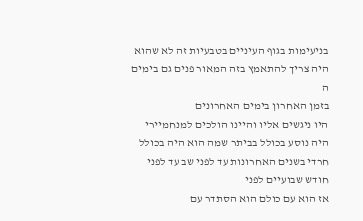בניעימות בגוף העיניים בטבעיות זה לא שהוא
היה צריך להתאמץ בזה המאור פנים גם בימים
ה
בזמן האחרון בימים האחרונים
היו ניגשים אליו והיינו הולכים למנחמיירי
היה נוסע בכולל בביתר שמה הוא היה בכולל
חרדי בשנים האחרונות עד לפני שב עד לפני
חודש שבועיים לפני
אז הוא עם כולם הוא הסתדר עם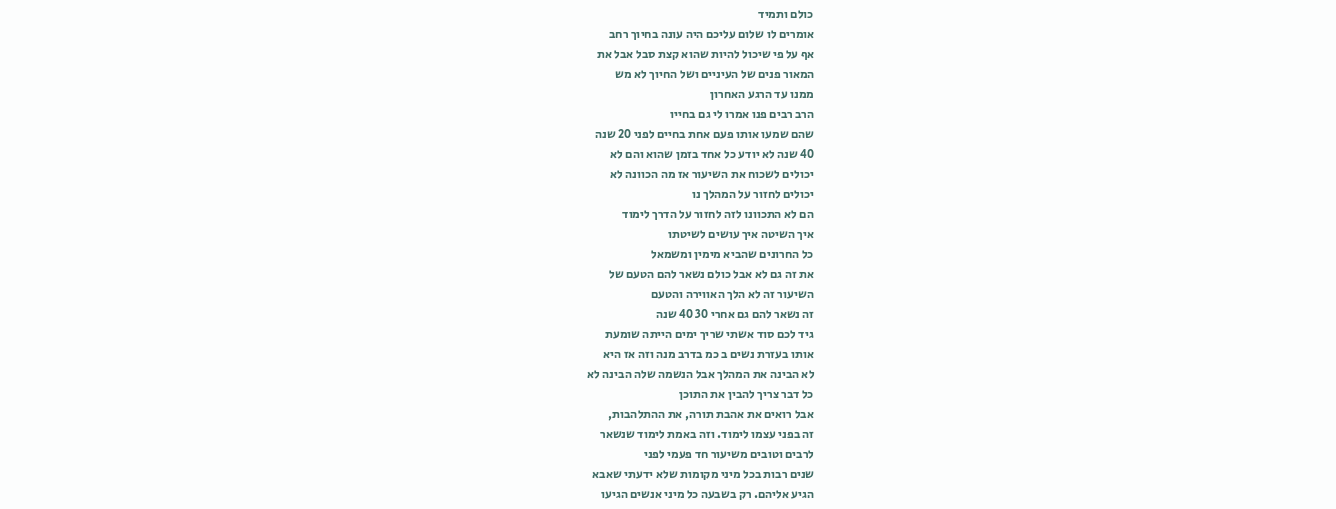כולם ותמיד
אומרים לו שלום עליכם היה עונה בחיוך רחב
אף על פי שיכול להיות שהוא קצת סבל אבל את
המאור פנים של העיניים ושל החיוך לא מש
ממנו עד הרגע האחרון
הרב רבים פנו אמרו לי גם בחייו
שהם שמעו אותו פעם אחת בחיים לפני 20 שנה
40 שנה לא יודע כל אחד בזמן שהוא והם לא
יכולים לשכוח את השיעור אז מה הכוונה לא
יכולים לחזור על המהלך נו
הם לא התכוונו לזה לחזור על הדרך לימוד
איך השיטה איך עושים לשיטתו
כל החרונים שהביא מימין ומשמאל
את זה גם לא אבל כולם נשאר להם הטעם של
השיעור זה לא הלך האווירה והטעם
זה נשאר להם גם אחרי 30 40 שנה
גיד לכם סוד אשתי שריך ימים הייתה שומעת
אותו בעזרת נשים ב כמ בדרב מנה וזה אז היא
לא הבינה את המהלך אבל הנשמה שלה הבינה לא
כל דבר צריך להבין את התוכן
אבל רואים את אהבת תורה, את ההתלהבות,
זה בפני עצמו לימוד. וזה באמת לימוד שנשאר
לרבים וטובים משיעור חד פעמי לפני
שנים רבות בכל מיני מקומות שלא ידעתי שאבא
הגיע אליהם. רק בשבעה כל מיני אנשים הגיעו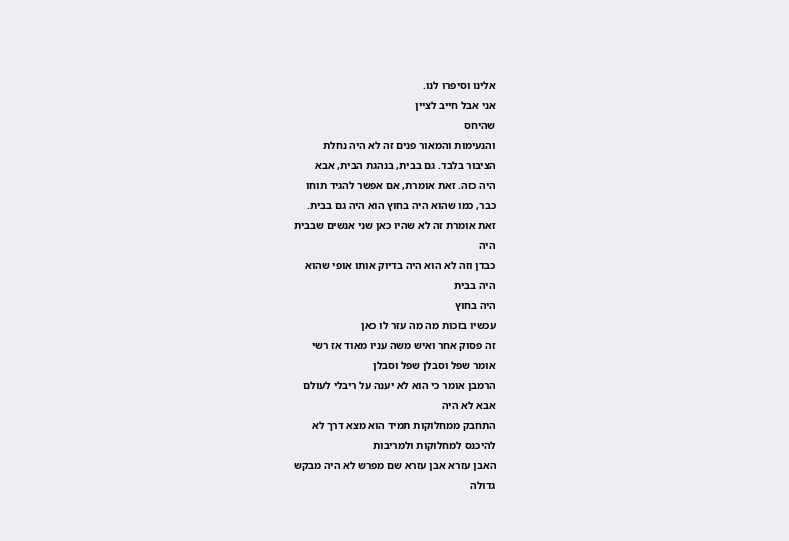אלינו וסיפרו לנו.
אני אבל חייב לציין
שהיחס
והנעימות והמאור פנים זה לא היה נחלת
הציבור בלבד. גם בבית, בנהגת הבית, אבא
היה כזה. זאת אומרת, אם אפשר להגיד תוחו
כבר, כמו שהוא היה בחוץ הוא היה גם בבית.
זאת אומרת זה לא שהיו כאן שני אנשים שבבית
היה
כבדן וזה לא הוא היה בדיוק אותו אופי שהוא
היה בבית
היה בחוץ
עכשיו בזכות מה מה עזר לו כאן
זה פסוק אחר ואיש משה עניו מאוד אז רשי
אומר שפל וסבלן שפל וסבלן
הרמבן אומר כי הוא לא יענה על ריבלי לעולם
אבא לא היה
התחבק ממחלוקות תמיד הוא מצא דרך לא
להיכנס למחלוקות ולמריבות
האבן עזרא אבן עזרא שם מפרש לא היה מבקש
גדולה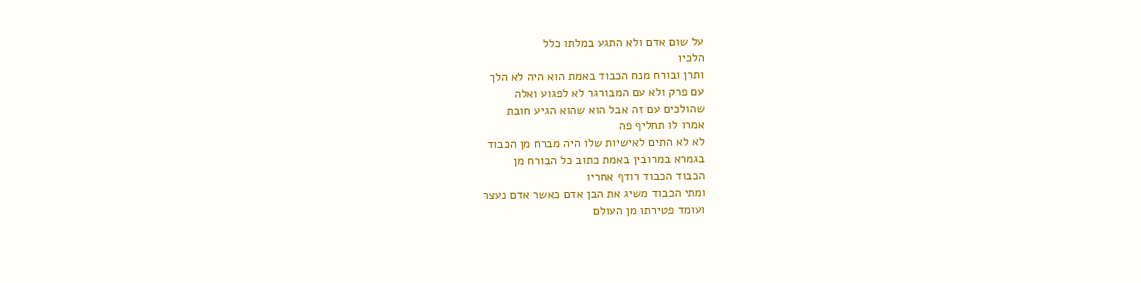על שום אדם ולא התגע במלתו כלל
הלכיו
ותרן ובורח מנח הכבוד באמת הוא היה לא הלך
עם פרק ולא עם המבורגר לא לפגוע ואלה
שהולכים עם זה אבל הוא שהוא הגיע חובת
אמרו לו תחליף פה
לא לא התים לאישיות שלו היה מברח מן הכבוד
בגמרא במרובין באמת כתוב כל הבורח מן
הכבוד הכבוד רודף אחריו
ומתי הכבוד משיג את הבן אדם כאשר אדם נעצר
ועומד פטירתו מן העולם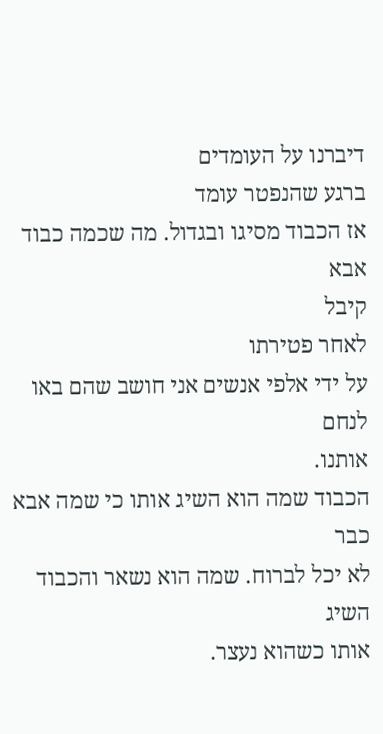דיברנו על העומדים
ברגע שהנפטר עומד
אז הכבוד מסיגו ובגדול. מה שכמה כבוד אבא
קיבל
לאחר פטירתו
על ידי אלפי אנשים אני חושב שהם באו לנחם
אותנו.
הכבוד שמה הוא השיג אותו כי שמה אבא כבר
לא יכל לברוח. שמה הוא נשאר והכבוד השיג
אותו כשהוא נעצר.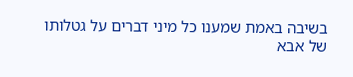בשיבה באמת שמענו כל מיני דברים על גטלותו
של אבא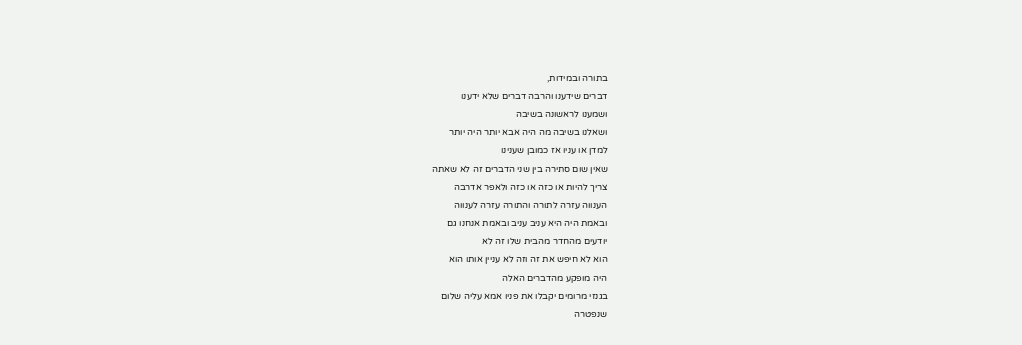בתורה ובמידות,
דברים שידענו והרבה דברים שלא ידענו
ושמענו לראשונה בשיבה
ושאלנו בשיבה מה היה אבא יותר היה יותר
למדן או עניו אז כמובן שענינו
שאין שום סתירה בין שני הדברים זה לא שאתה
צריך להיות או כזה או כזה ולאפר אדרבה
הענווה עזרה לתורה והתורה עזרה לענווה
ובאמת היה היא עניב עניב ובאמת אנחנו גם
יודעים מהחדר מהבית שלו זה לא
הוא לא חיפש את זה וזה לא עניין אותו הוא
היה מופקע מהדברים האלה
בגנזי מרומים יקבלו את פניו אמא עליה שלום
שנפטרה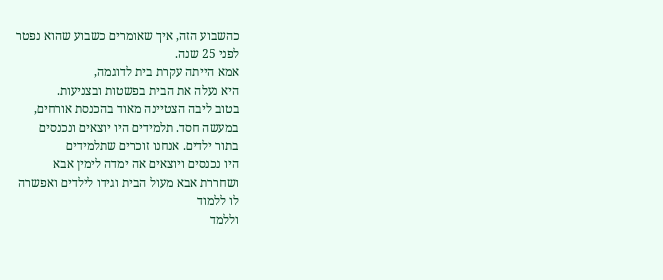כהשבוע הזה, איך שאומרים כשבוע שהוא נפטר
לפני 25 שנה.
אמא הייתה עקרת בית לדוגמה,
היא נעלה את הבית בפשטות ובצניעות.
בטוב ליבה הצטיינה מאוד בהכנסת אורחים,
במעשה חסד. תלמידים היו יוצאים ונכנסים
בתור ילדים. אנחנו זוכרים שתלמידים
היו נכנסים ויוצאים אה ימדה לימין אבא
ושחררת אבא מעול הבית וגידו לילדים ואפשרה
לו ללמוד
וללמד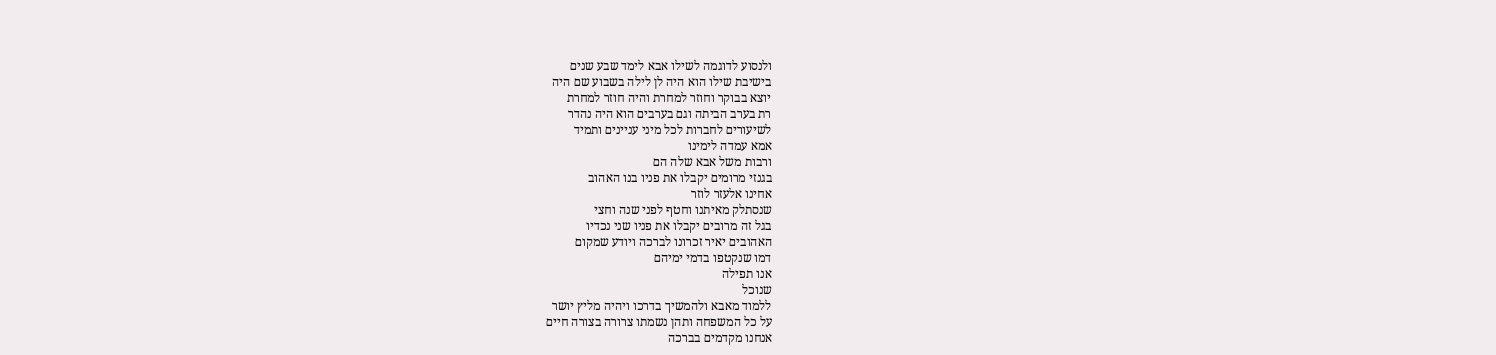ולנסוע לדוגמה לשילו אבא לימד שבע שנים
בישיבת שילו הוא היה לן לילה בשבוע שם היה
יוצא בבוקר וחוזר למחרת והיה חוזר למחרת
רת בערב הביתה וגם בערבים הוא היה נהדר
לשיעורים לחברות לכל מיני עניינים ותמיד
אמא עמדה לימינו
ורבות משל אבא שלה הם
בגנזי מרומים יקבלו את פניו בנו האהוב
אחינו אלעזר לוזר
שנסתלק מאיתנו וחטף לפני שנה וחצי
בגל זה מרובים יקבלו את פניו שני נכדיו
האהובים יאיר זכרונו לברכה ויודע שמקום
דמו שנקטפו בדמי ימיהם
אנו תפילה
שנוכל
ללמוד מאבא ולהמשיך בדרכו ויהיה מליץ יושר
על כל המשפחה ותהן נשמתו צרורה בצורה חיים
אנחנו מקדמים בברכה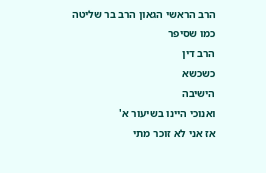הרב הראשי הגאון הרב בר שליטה
כמו שסיפר
הרב דין
כשכשא
הישיבה
ואנוכי היינו בשיעור א'
אז אני לא זוכר מתי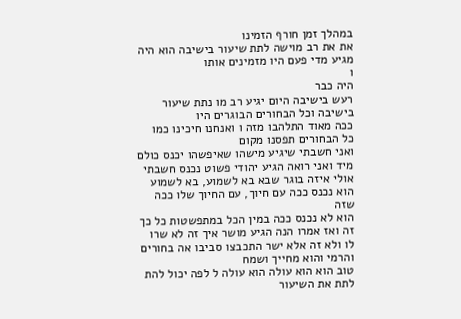במהלך זמן חורף הזמינו
את את רב מוישה לתת שיעור בישיבה הוא היה
מגיע מדי פעם היו מזמינים אותו
ו
היה כבר
רעש בישיבה היום יגיע רב מו נתת שיעור
בישיבה וכל הבחורים הבוגרים היו
ככה מאוד התלהבו מזה ו ואנחנו חיכינו כמו
כל הבחורים תפסנו מקום
ואני חשבתי שיגיע מישהו שאיפשהו יכנס כולם
מיד ואני רואה הגיע יהודי פשוט נכנס חשבתי
אולי איזה בוגר שבא בא לשמוע, בא לשמוע
הוא נכנס ככה עם חיוך, עם החיוך שלו ככה
שזה
הוא לא נכנס ככה במין הכל במתפשטות כל כך
זה ואז אמרו הנה הגיע מושר איך זה לא שרו
לו ולא זה אלא ישר התכבצו סביבו אה בחורים
והרמי והוא מחייך ושמח
טוב הוא הוא עולה הוא עולה ל לפה יכול להת
לתת את השיעור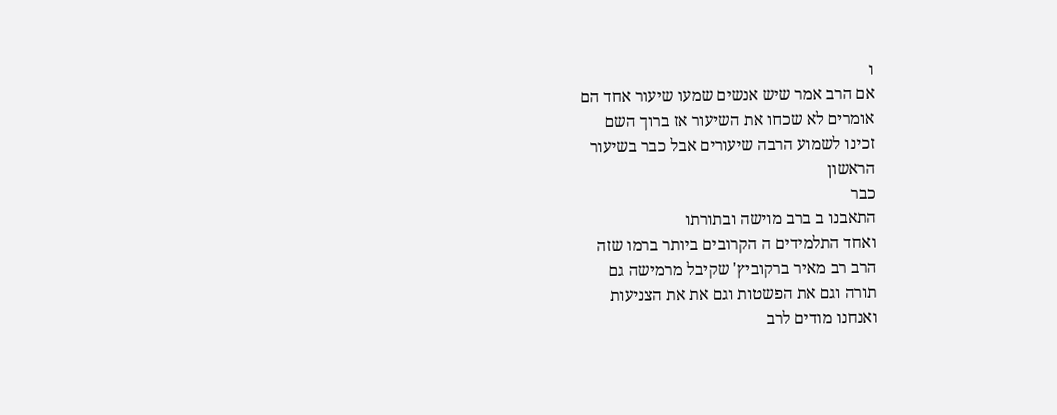ו
אם הרב אמר שיש אנשים שמעו שיעור אחד הם
אומרים לא שכחו את השיעור אז ברוך השם
זכינו לשמוע הרבה שיעורים אבל כבר בשיעור
הראשון
כבר
התאבנו ב ברב מוישה ובתורתו
ואחד התלמידים ה הקרובים ביותר ברמו שזה
הרב רב מאיר ברקוביץ' שקיבל מרמישה גם
תורה וגם את הפשטות וגם את את הצניעות
ואנחנו מודים לרב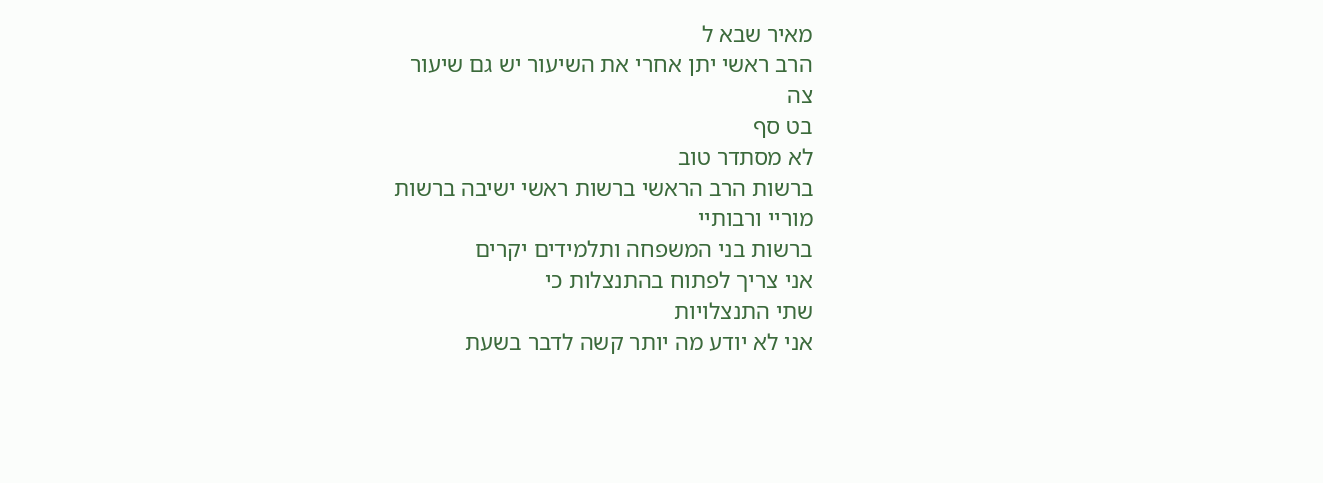מאיר שבא ל
הרב ראשי יתן אחרי את השיעור יש גם שיעור
צה
בט סף
לא מסתדר טוב
ברשות הרב הראשי ברשות ראשי ישיבה ברשות
מוריי ורבותיי
ברשות בני המשפחה ותלמידים יקרים
אני צריך לפתוח בהתנצלות כי
שתי התנצלויות
אני לא יודע מה יותר קשה לדבר בשעת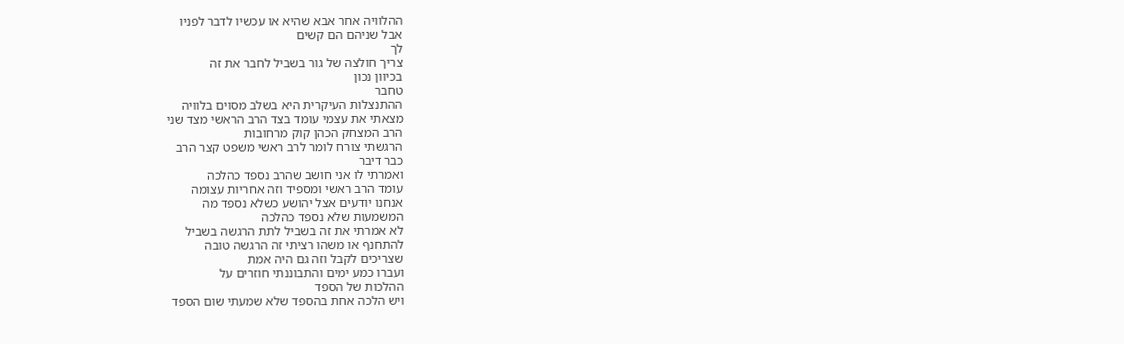ההלוויה אחר אבא שהיא או עכשיו לדבר לפניו
אבל שניהם הם קשים
לך
צריך חולצה של גור בשביל לחבר את זה
בכיוון נכון
טחבר
ההתנצלות העיקרית היא בשלב מסוים בלוויה
מצאתי את עצמי עומד בצד הרב הראשי מצד שני
הרב המצחק הכהן קוק מרחובות
הרגשתי צורח לומר לרב ראשי משפט קצר הרב
כבר דיבר
ואמרתי לו אני חושב שהרב נספד כהלכה
עומד הרב ראשי ומספיד וזה אחריות עצומה
אנחנו יודעים אצל יהושע כשלא נספד מה
המשמעות שלא נספד כהלכה
לא אמרתי את זה בשביל לתת הרגשה בשביל
להתחנף או משהו רציתי זה הרגשה טובה
שצריכים לקבל וזה גם היה אמת
ועברו כמע ימים והתבוננתי חוזרים על
ההלכות של הספד
ויש הלכה אחת בהספד שלא שמעתי שום הספד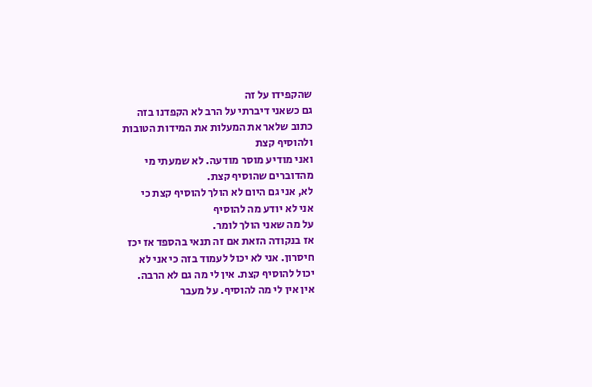שהקפידו על זה
גם כשאני דיברתי על הרב לא הקפדנו בזה
כתוב שלאר את המעלות את המידות הטובות
ולהוסיף קצת
ואני מודיע מוסר מודעה. לא שמעתי מי
מהדוברים שהוסיף קצת.
לא, אני גם היום לא הולך להוסיף קצת כי
אני לא יודע מה להוסיף
על מה שאני הולך לומר.
אז בנקודה הזאת אם זה תנאי בהספד אז יכז
חיסרון. אני לא יכול לעמוד בזה כי אני לא
יכול להוסיף קצת. אין לי מה גם לא הרבה.
אין אין לי מה להוסיף. על מעבר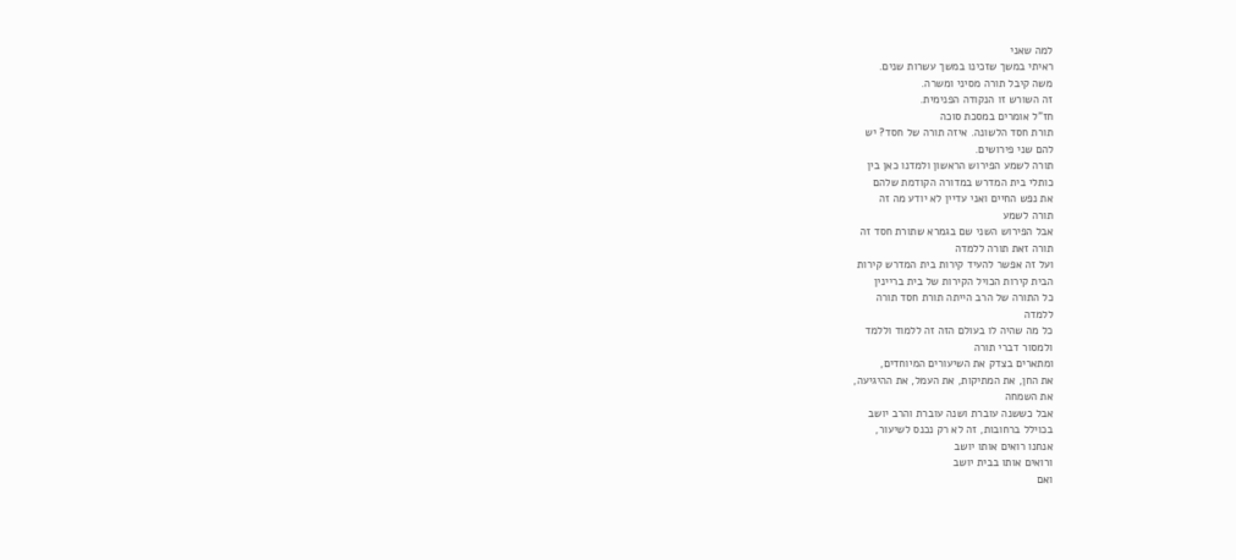למה שאני
ראיתי במשך שזכינו במשך עשרות שנים.
משה קיבל תורה מסיני ומשרה.
זה השורש זו הנקודה הפנימית.
חז"ל אומרים במסכת סוכה
תורת חסד הלשונה. איזה תורה של חסד? יש
להם שני פירושים.
תורה לשמע הפירוש הראשון ולמדנו כאן בין
כותלי בית המדרש במדורה הקודמת שלהם
את נפש החיים ואני עדיין לא יודע מה זה
תורה לשמע
אבל הפירוש השני שם בגמרא שתורת חסד זה
תורה זאת תורה ללמדה
ועל זה אפשר להעיד קירות בית המדרש קירות
הבית קירות הכויל הקירות של בית בריינין
כל התורה של הרב הייתה תורת חסד תורה
ללמדה
כל מה שהיה לו בעולם הזה זה ללמוד וללמד
ולמסור דברי תורה
ומתארים בצדק את השיעורים המיוחדים,
את החן, את המתיקות, את העמל, את ההיגיעה,
את השמחה
אבל כששנה עוברת ושנה עוברת והרב יושב
בכוילל ברחובות, זה לא רק נכנס לשיעור,
אנחנו רואים אותו יושב
ורואים אותו בבית יושב
ואם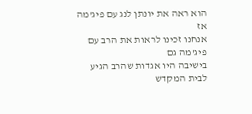הוא ראה את יונתן לנג עם פיג'מה אז
אנחנו זכינו לראות את הרב עם פיג'מה גם
בישיבה היו אגדות שהרב הגיע לבית המקדש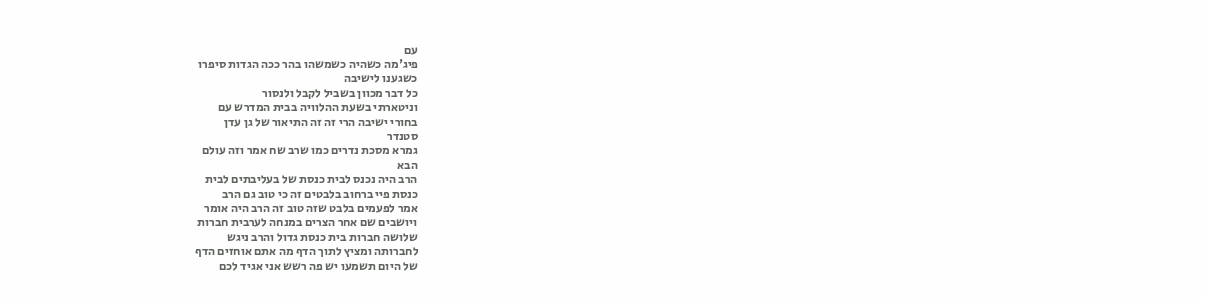עם
פיג'מה כשהיה כשמשהו בהר ככה הגדות סיפרו
כשגענו לישיבה
כל דבר מכוון בשביל לקבל ולנסור
וניטארתי בשעת ההלוויה בבית המדרש עם
בחורי ישיבה הרי זה זה התיאור של גן עדן
סטנדר
גמרא מסכת נדרים כמו שרב שח אמר וזה עולם
הבא
הרב היה נכנס לבית כנסת של בעליבתים לבית
כנסת פיי ברחוב בלבטים זה כי טוב גם הרב
אמר לפעמים בלבט שזה טוב זה הרב היה אומר
ויושבים שם אחר הצרים במנחה לערבית חברות
שלושה חברות בית כנסת גדול והרב ניגש
לחברותה ומציץ לתוך הדף מה אתם אוחזים הדף
של היום תשמעו יש פה רשש אני אגיד לכם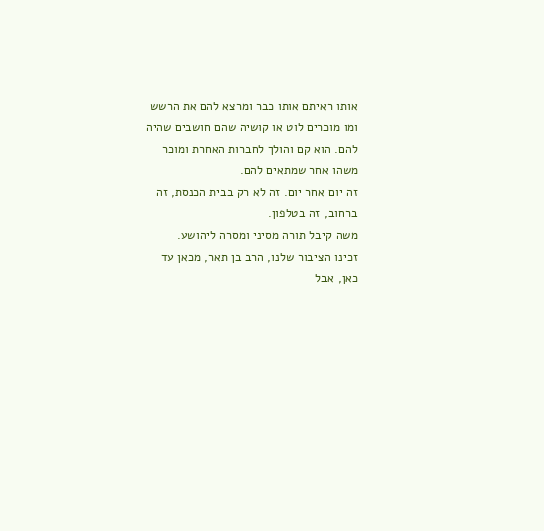אותו ראיתם אותו כבר ומרצא להם את הרשש
ומו מוכרים לוט או קושיה שהם חושבים שהיה
להם. הוא קם והולך לחברות האחרת ומוכר
משהו אחר שמתאים להם.
זה יום אחר יום. זה לא רק בבית הכנסת, זה
ברחוב, זה בטלפון.
משה קיבל תורה מסיני ומסרה ליהושע.
זכינו הציבור שלנו, הרב בן תאר, מכאן עד
כאן, אבל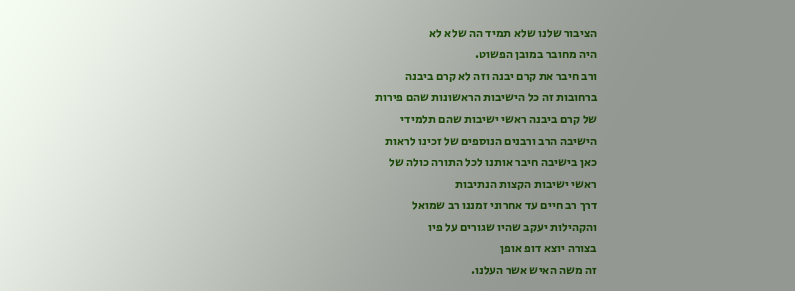הציבור שלנו שלא תמיד הה שלא לא
היה מחובר במובן הפשוט.
ורב חיבר את קרם יבנה וזה לא קרם ביבנה
ברחובות זה כל הישיבות הראשונות שהם פירות
של קרם ביבנה ראשי ישיבות שהם תלמידי
הישיבה הרב ורבנים הנוספים של זכינו לראות
כאן בישיבה חיבר אותנו לכל התורה כולה של
ראשי ישיבות הקצות הנתיבות
דרך רב חיים עד אחרוני זמננו רב שמואל
והקהילות יעקב שהיו שגורים על פיו
בצורה יוצא דופ אופן
זה משה האיש אשר העלנו.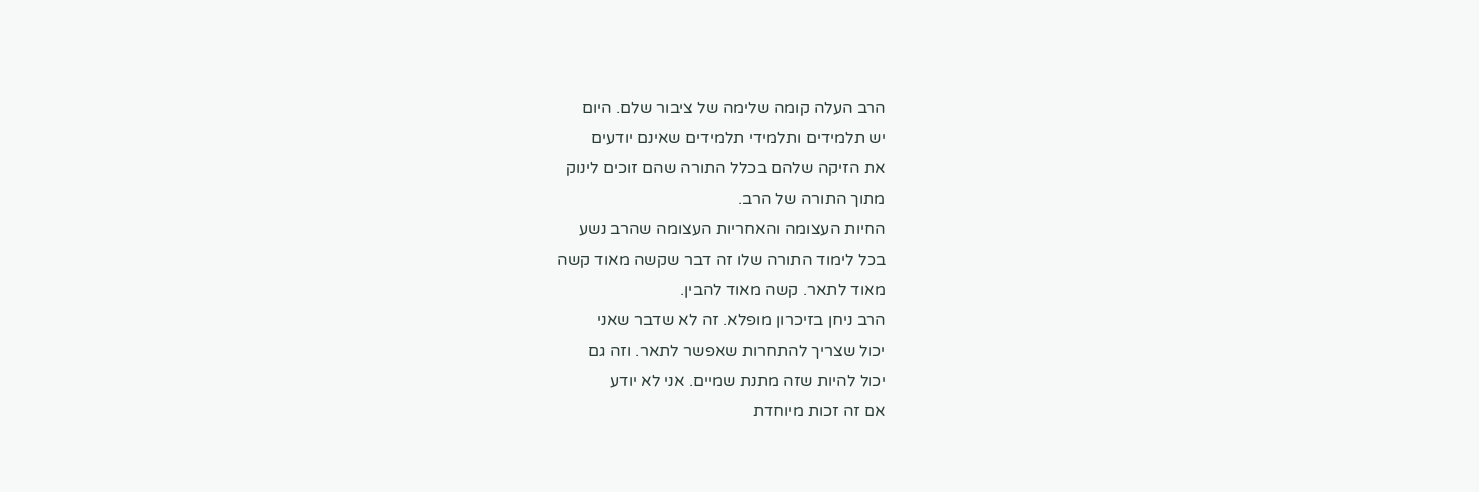הרב העלה קומה שלימה של ציבור שלם. היום
יש תלמידים ותלמידי תלמידים שאינם יודעים
את הזיקה שלהם בכלל התורה שהם זוכים לינוק
מתוך התורה של הרב.
החיות העצומה והאחריות העצומה שהרב נשע
בכל לימוד התורה שלו זה דבר שקשה מאוד קשה
מאוד לתאר. קשה מאוד להבין.
הרב ניחן בזיכרון מופלא. זה לא שדבר שאני
יכול שצריך להתחרות שאפשר לתאר. וזה גם
יכול להיות שזה מתנת שמיים. אני לא יודע
אם זה זכות מיוחדת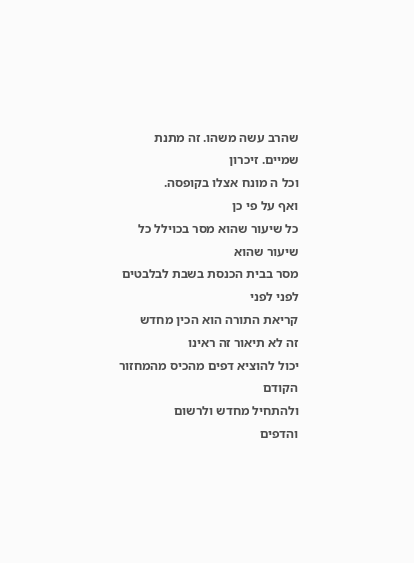שהרב עשה משהו. זה מתנת
שמיים. זיכרון
וכל ה מונח אצלו בקופסה.
ואף על פי כן
כל שיעור שהוא מסר בכוילל כל שיעור שהוא
מסר בבית הכנסת בשבת לבלבטים לפני לפני
קריאת התורה הוא הכין מחדש
זה לא תיאור זה ראינו
יכול להוציא דפים מהכיס מהמחזור הקודם
ולהתחיל מחדש ולרשום
והדפים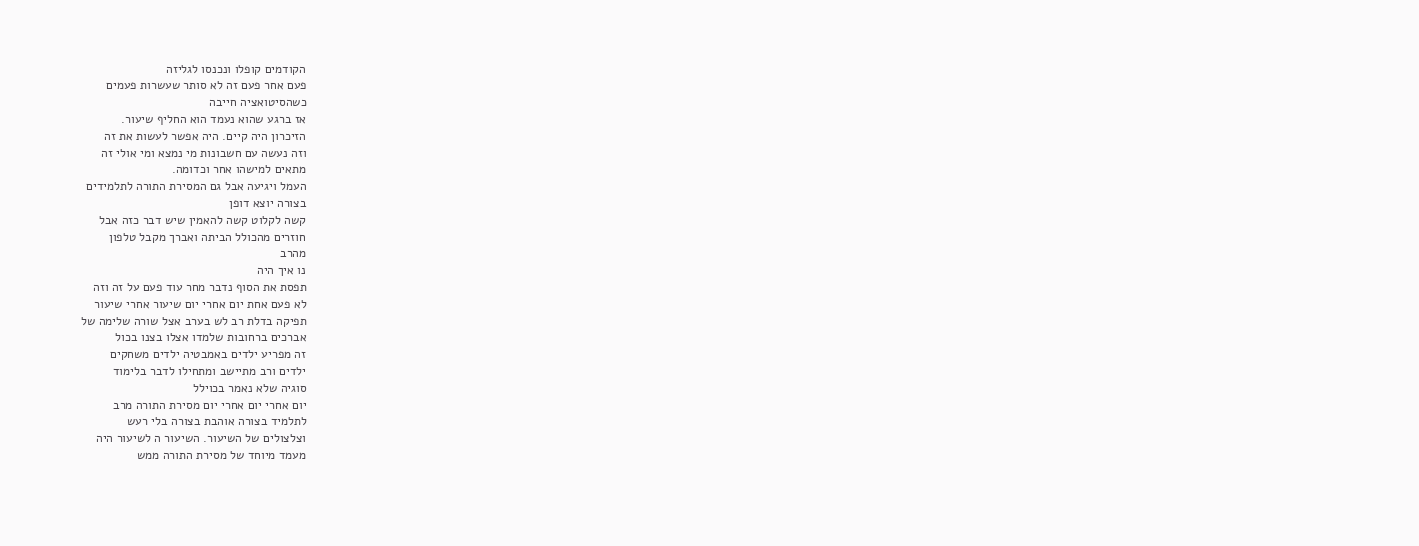הקודמים קופלו ונכנסו לגליזה
פעם אחר פעם זה לא סותר שעשרות פעמים
כשהסיטואציה חייבה
אז ברגע שהוא נעמד הוא החליף שיעור.
הזיכרון היה קיים. היה אפשר לעשות את זה
וזה נעשה עם חשבונות מי נמצא ומי אולי זה
מתאים למישהו אחר וכדומה.
העמל ויגיעה אבל גם המסירת התורה לתלמידים
בצורה יוצא דופן
קשה לקלוט קשה להאמין שיש דבר כזה אבל
חוזרים מהכולל הביתה ואברך מקבל טלפון
מהרב
נו איך היה
תפסת את הסוף נדבר מחר עוד פעם על זה וזה
לא פעם אחת יום אחרי יום שיעור אחרי שיעור
תפיקה בדלת רב לש בערב אצל שורה שלימה של
אברכים ברחובות שלמדו אצלו בצנו בכול
זה מפריע ילדים באמבטיה ילדים משחקים
ילדים ורב מתיישב ומתחילו לדבר בלימוד
סוגיה שלא נאמר בכוילל
יום אחרי יום אחרי יום מסירת התורה מרב
לתלמיד בצורה אוהבת בצורה בלי רעש
וצלצולים של השיעור. השיעור ה לשיעור היה
מעמד מיוחד של מסירת התורה ממש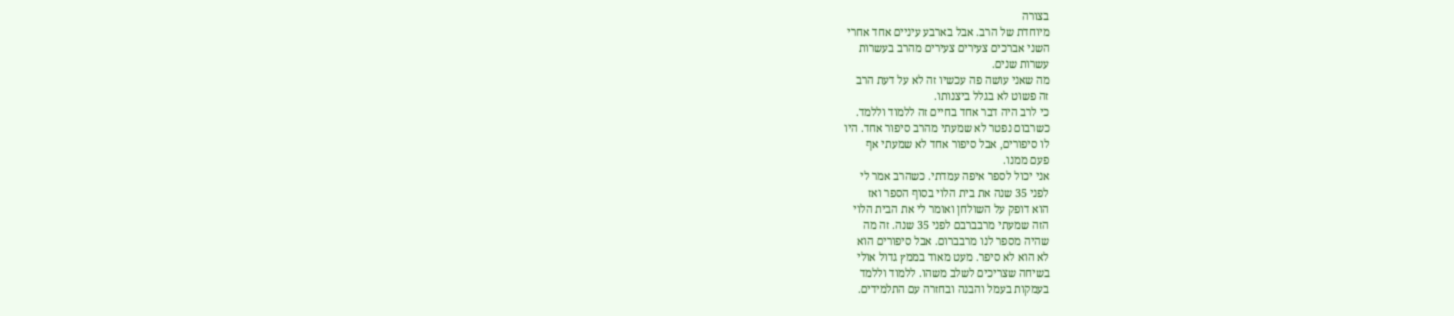בצורה
מיוחדת של הרב. אבל בארבע עיניים אחד אחרי
השני אברכים צעירים צעירים מהרב בעשרות
עשרות שנים.
מה שאני עושה פה עכשיו זה לא על דעת הרב
זה פשוט לא בגלל ביצנותו.
כי לרב היה דבר אחד בחיים זה ללמוד וללמד.
כשרבום נפטר לא שמעתי מהרב סיפור אחד. היו
לו סיפורים, אבל סיפור אחד לא שמעתי אף
פעם ממנו.
אני יכול לספר איפה עמדתי. כשהרב אמר לי
לפני 35 שנה את בית הלוי בסוף הספר ואז
הוא דופק על השולחן ואומר לי את הבית הלוי
הזה שמעתי מרבברבם לפני 35 שנה. זה מה
שהיה מספר לנו מרבברום. אבל סיפורים הוא
לא הוא לא סיפר. מעט מאוד בממץ גדול אולי
בשיחה שצריכים לשלב משהו. ללמוד וללמד
בעמקות בעמל והבנה ובחזרה עם התלמידים.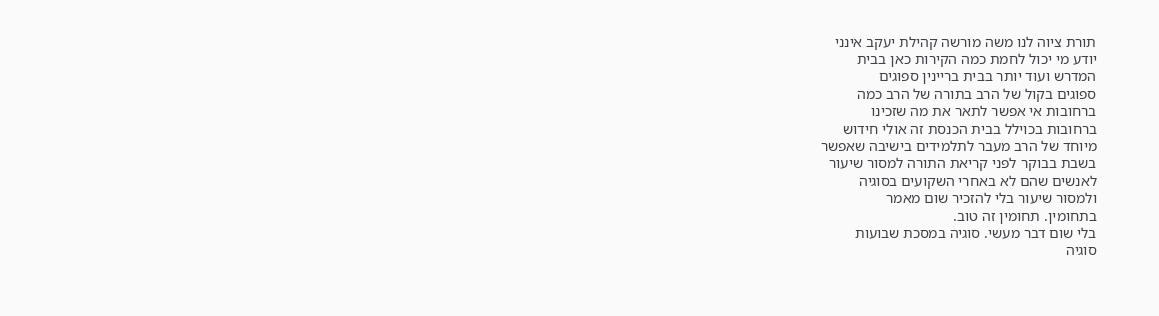תורת ציוה לנו משה מורשה קהילת יעקב אינני
יודע מי יכול לחמת כמה הקירות כאן בבית
המדרש ועוד יותר בבית בריינין ספוגים
ספוגים בקול של הרב בתורה של הרב כמה
ברחובות אי אפשר לתאר את מה שזכינו
ברחובות בכוילל בבית הכנסת זה אולי חידוש
מיוחד של הרב מעבר לתלמידים בישיבה שאפשר
בשבת בבוקר לפני קריאת התורה למסור שיעור
לאנשים שהם לא באחרי השקועים בסוגיה
ולמסור שיעור בלי להזכיר שום מאמר
בתחומין. תחומין זה טוב.
בלי שום דבר מעשי. סוגיה במסכת שבועות
סוגיה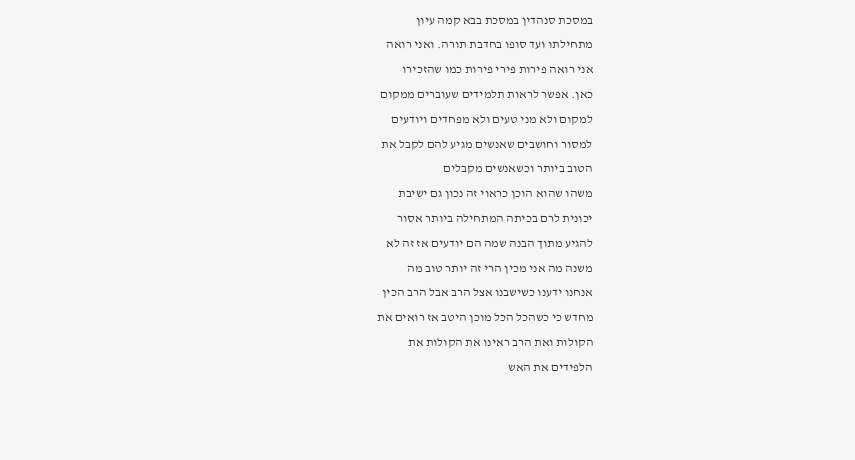במסכת סנהדין במסכת בבא קמה עיון
מתחילתו ועד סופו בחדבת תורה. ואני רואה
אני רואה פירות פירי פירות כמו שהזכירו
כאן. אפשר לראות תלמידים שעוברים ממקום
למקום ולא מני טעים ולא מפחדים ויודעים
למסור וחושבים שאנשים מגיע להם לקבל את
הטוב ביותר וכשאנשים מקבלים
משהו שהוא הוכן כראוי זה נכון גם ישיבת
יכונית לרם בכיתה המתחילה ביותר אסור
להגיע מתוך הבנה שמה הם יודעים אז זה לא
משנה מה אני מכין הרי זה יותר טוב מה
אנחנו ידענו כשישבנו אצל הרב אבל הרב הכין
מחדש כי כשהכל הכל מוכן היטב אז רואים את
הקולות ואת הרב ראינו את הקולות את
הלפידים את האש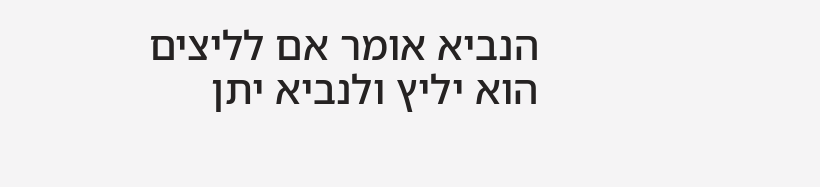הנביא אומר אם לליצים הוא יליץ ולנביא יתן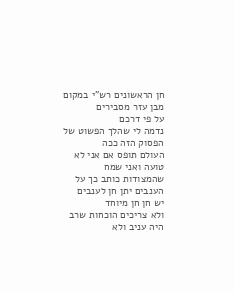חן הראשונים רש"י במקום מבן עזר מסבירים
על פי דרכם
נדמה לי שהלך הפשוט של הפסוק הזה ככה
העולם תופס אם אני לא טועה ואני שמח
שהמצודות כותב כך על הענבים יתן חן לענבים
יש חן חן מיוחד
ולא צריכים הוכחות שרב היה עניב ולא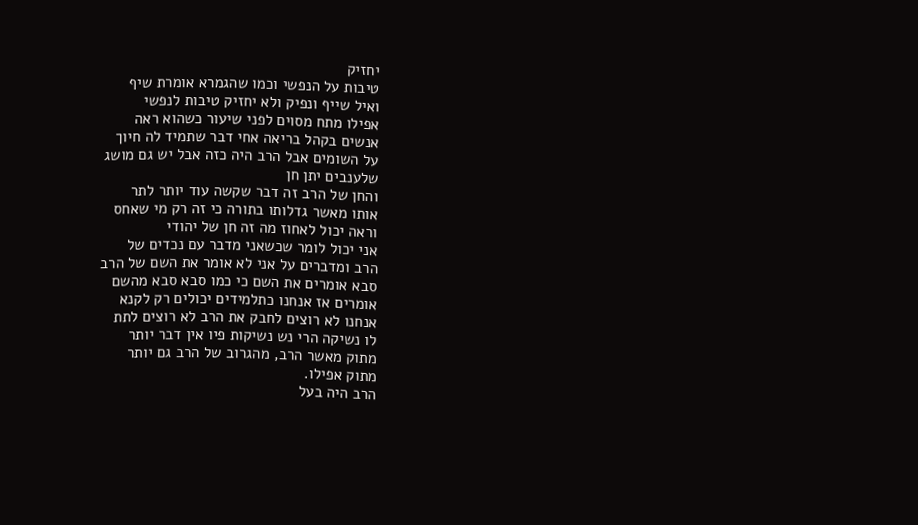יחזיק
טיבות על הנפשי וכמו שהגמרא אומרת שיף
ואיל שייף ונפיק ולא יחזיק טיבות לנפשי
אפילו מתח מסוים לפני שיעור כשהוא ראה
אנשים בקהל בריאה אחי דבר שתמיד לה חיוך
על השומים אבל הרב היה כזה אבל יש גם מושג
שלענבים יתן חן
והחן של הרב זה דבר שקשה עוד יותר לתר
אותו מאשר גדלותו בתורה כי זה רק מי שאחס
וראה יכול לאחוז מה זה חן של יהודי
אני יכול לומר שכשאני מדבר עם נכדים של
הרב ומדברים על אני לא אומר את השם של הרב
סבא אומרים את השם כי כמו סבא סבא מהשם
אומרים אז אנחנו כתלמידים יכולים רק לקנא
אנחנו לא רוצים לחבק את הרב לא רוצים לתת
לו נשיקה הרי נש נשיקות פיו אין דבר יותר
מתוק מאשר הרב, מהגרוב של הרב גם יותר
מתוק אפילו.
הרב היה בעל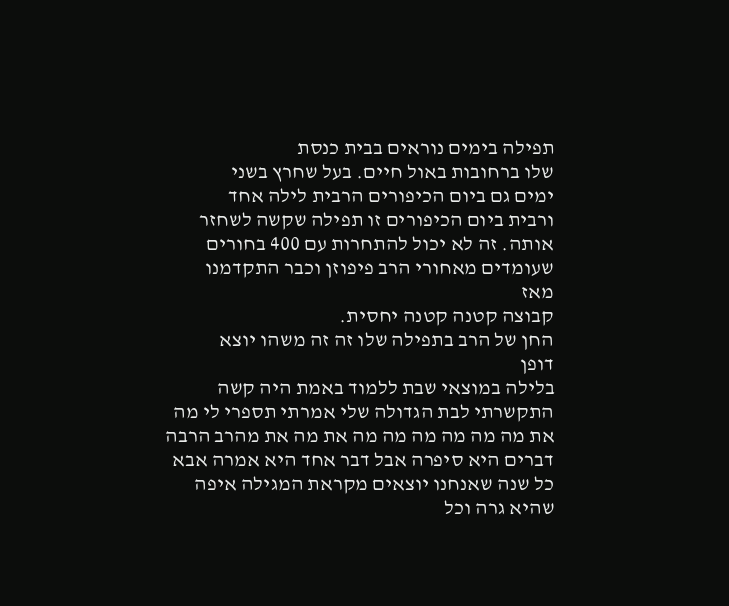תפילה בימים נוראים בבית כנסת
שלו ברחובות באול חיים. בעל שחרץ בשני
ימים גם ביום הכיפורים הרבית לילה אחד
ורבית ביום הכיפורים זו תפילה שקשה לשחזר
אותה. זה לא יכול להתחרות עם 400 בחורים
שעומדים מאחורי הרב פיפוזן וכבר התקדמנו
מאז
קבוצה קטנה קטנה יחסית.
החן של הרב בתפילה שלו זה זה משהו יוצא
דופן
בלילה במוצאי שבת ללמוד באמת היה קשה
התקשרתי לבת הגדולה שלי אמרתי תספרי לי מה
את מה מה מה מה מה מה את מה את מהרב הרבה
דברים היא סיפרה אבל דבר אחד היא אמרה אבא
כל שנה שאנחנו יוצאים מקראת המגילה איפה
שהיא גרה וכל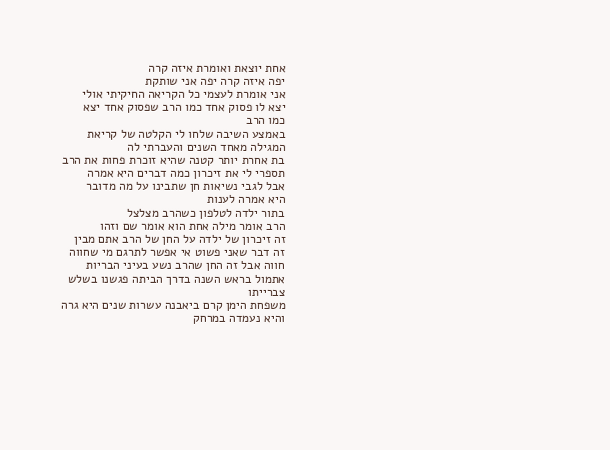אחת יוצאת ואומרת איזה קרה
יפה איזה קרה יפה אני שותקת
אני אומרת לעצמי כל הקריאה החיקיתי אולי
יצא לו פסוק אחד כמו הרב שפסוק אחד יצא
כמו הרב
באמצע השיבה שלחו לי הקלטה של קריאת
המגילה מאחד השנים והעברתי לה
בת אחרת יותר קטנה שהיא זוכרת פחות את הרב
תספרי לי את זיכרון כמה דברים היא אמרה
אבל לגבי נשיאות חן שתבינו על מה מדובר
היא אמרה לענות
בתור ילדה לטלפון כשהרב מצלצל
הרב אומר מילה אחת הוא אומר שם וזהו
זה זיכרון של ילדה על החן של הרב אתם מבין
זה דבר שאני פשוט אי אפשר לתרגם מי שחווה
חווה אבל זה החן שהרב נשע בעיני הבריות
אתמול בראש השנה בדרך הביתה פגשנו בשלש
צברייתו
משפחת הימן קרם ביאבנה עשרות שנים היא גרה
והיא נעמדה במרחק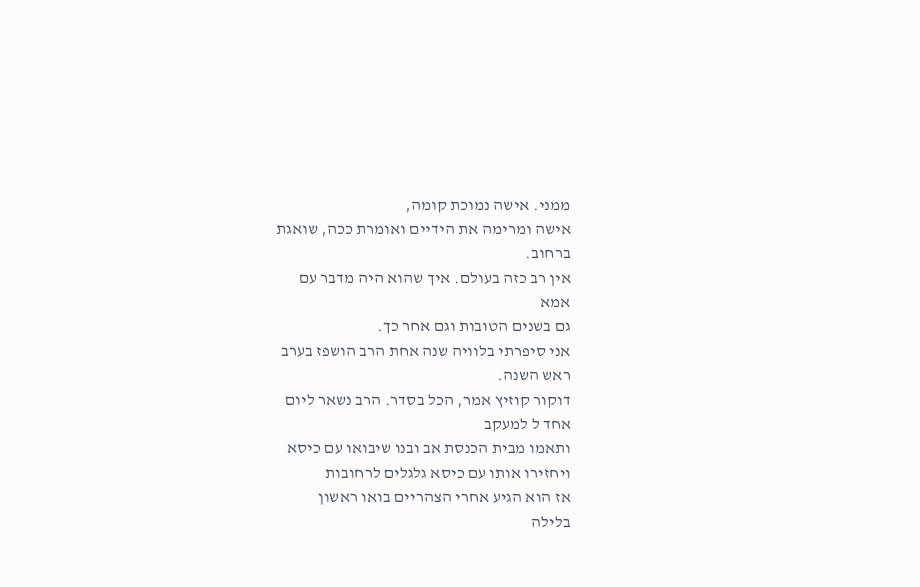ממני. אישה נמוכת קומה,
אישה ומרימה את הידיים ואומרת ככה, שואגת
ברחוב.
אין רב כזה בעולם. איך שהוא היה מדבר עם
אמא
גם בשנים הטובות וגם אחר כך.
אני סיפרתי בלוויה שנה אחת הרב הושפז בערב
ראש השנה.
דוקור קוזיץ אמר, הכל בסדר. הרב נשאר ליום
אחד ל למעקב
ותאמו מבית הכנסת אב ובנו שיבואו עם כיסא
ויחזירו אותו עם כיסא גלגלים לרחובות
אז הוא הגיע אחרי הצהריים בואו ראשון
בלילה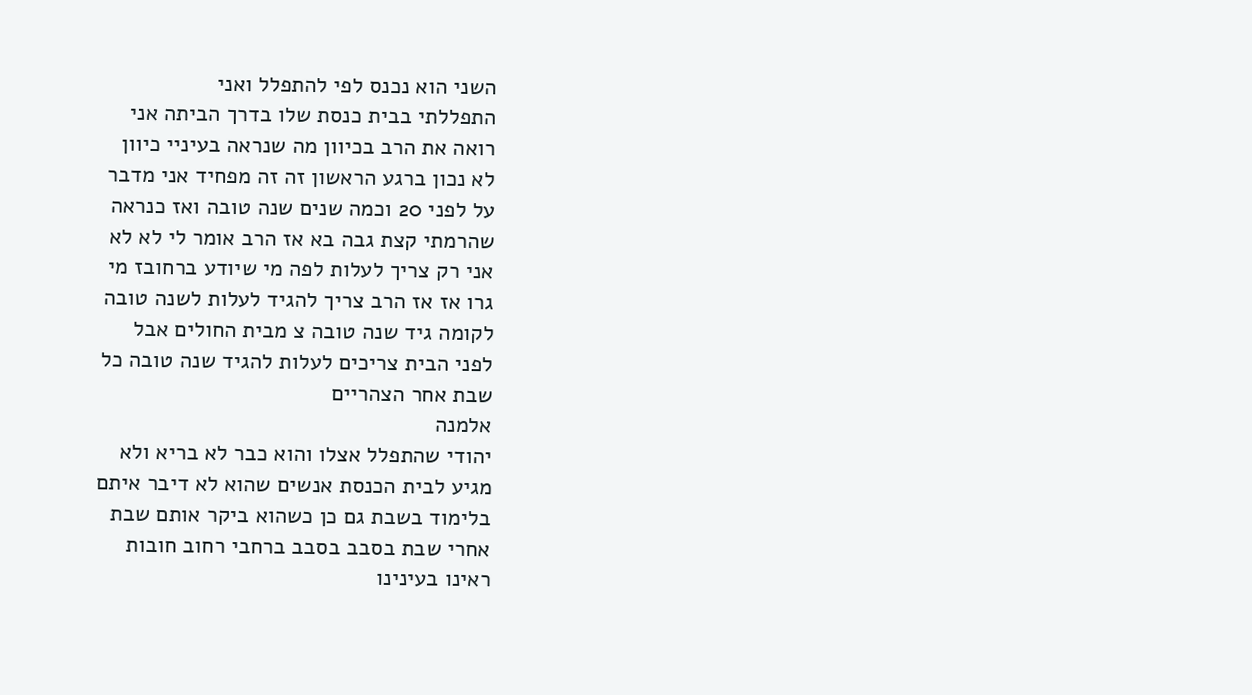השני הוא נכנס לפי להתפלל ואני
התפללתי בבית כנסת שלו בדרך הביתה אני
רואה את הרב בכיוון מה שנראה בעיניי כיוון
לא נכון ברגע הראשון זה זה מפחיד אני מדבר
על לפני 20 וכמה שנים שנה טובה ואז כנראה
שהרמתי קצת גבה בא אז הרב אומר לי לא לא
אני רק צריך לעלות לפה מי שיודע ברחובז מי
גרו אז אז הרב צריך להגיד לעלות לשנה טובה
לקומה גיד שנה טובה צ מבית החולים אבל
לפני הבית צריכים לעלות להגיד שנה טובה כל
שבת אחר הצהריים
אלמנה
יהודי שהתפלל אצלו והוא כבר לא בריא ולא
מגיע לבית הכנסת אנשים שהוא לא דיבר איתם
בלימוד בשבת גם כן כשהוא ביקר אותם שבת
אחרי שבת בסבב בסבב ברחבי רחוב חובות
ראינו בעינינו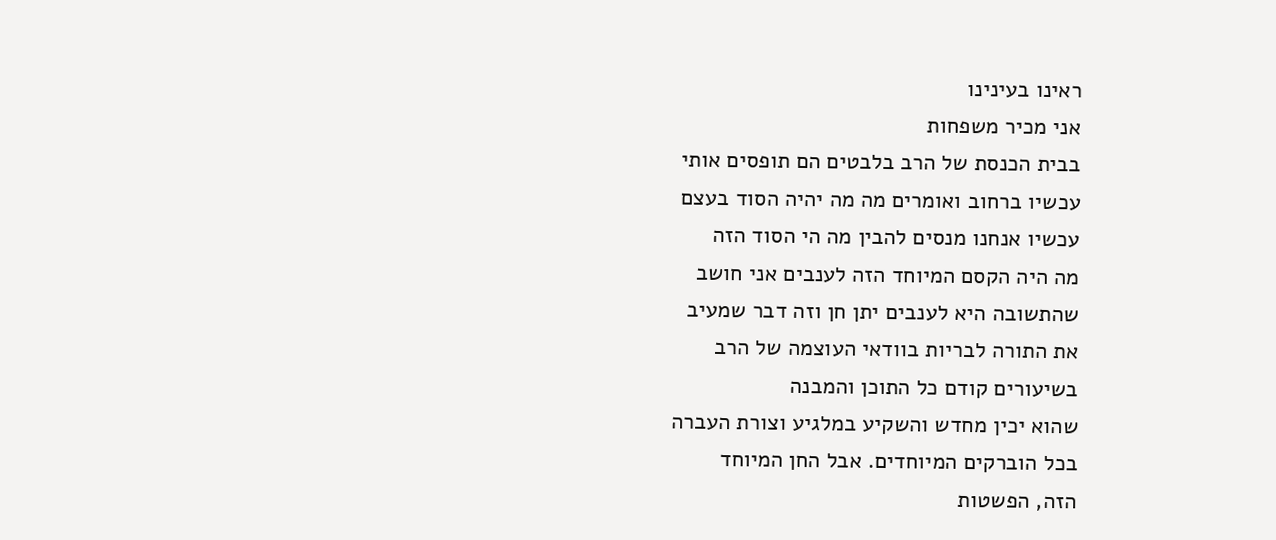ראינו בעינינו
אני מכיר משפחות
בבית הכנסת של הרב בלבטים הם תופסים אותי
עכשיו ברחוב ואומרים מה מה יהיה הסוד בעצם
עכשיו אנחנו מנסים להבין מה הי הסוד הזה
מה היה הקסם המיוחד הזה לענבים אני חושב
שהתשובה היא לענבים יתן חן וזה דבר שמעיב
את התורה לבריות בוודאי העוצמה של הרב
בשיעורים קודם כל התוכן והמבנה
שהוא יכין מחדש והשקיע במלגיע וצורת העברה
בכל הוברקים המיוחדים. אבל החן המיוחד
הזה, הפשטות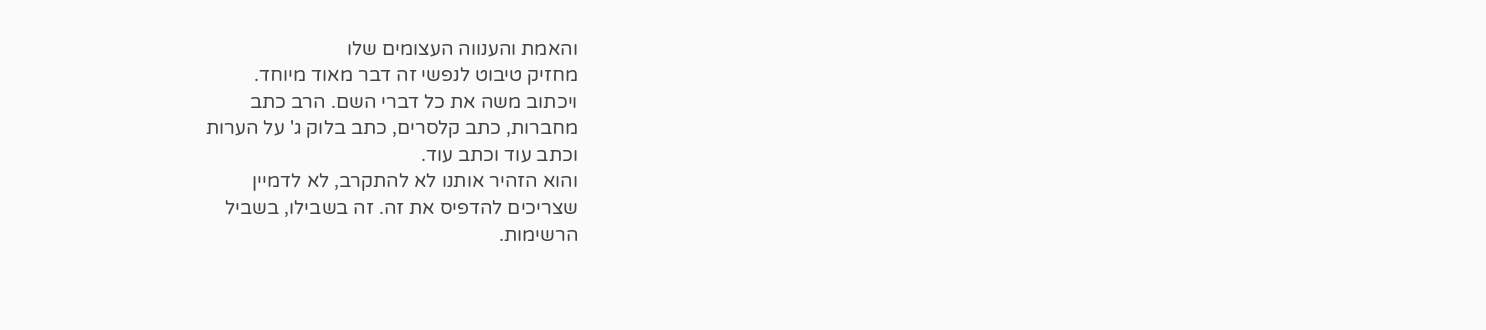והאמת והענווה העצומים שלו
מחזיק טיבוט לנפשי זה דבר מאוד מיוחד.
ויכתוב משה את כל דברי השם. הרב כתב
מחברות, כתב קלסרים, כתב בלוק ג' על הערות
וכתב עוד וכתב עוד.
והוא הזהיר אותנו לא להתקרב, לא לדמיין
שצריכים להדפיס את זה. זה בשבילו, בשביל
הרשימות.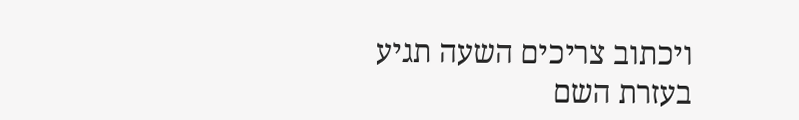ויכתוב צריכים השעה תגיע בעזרת השם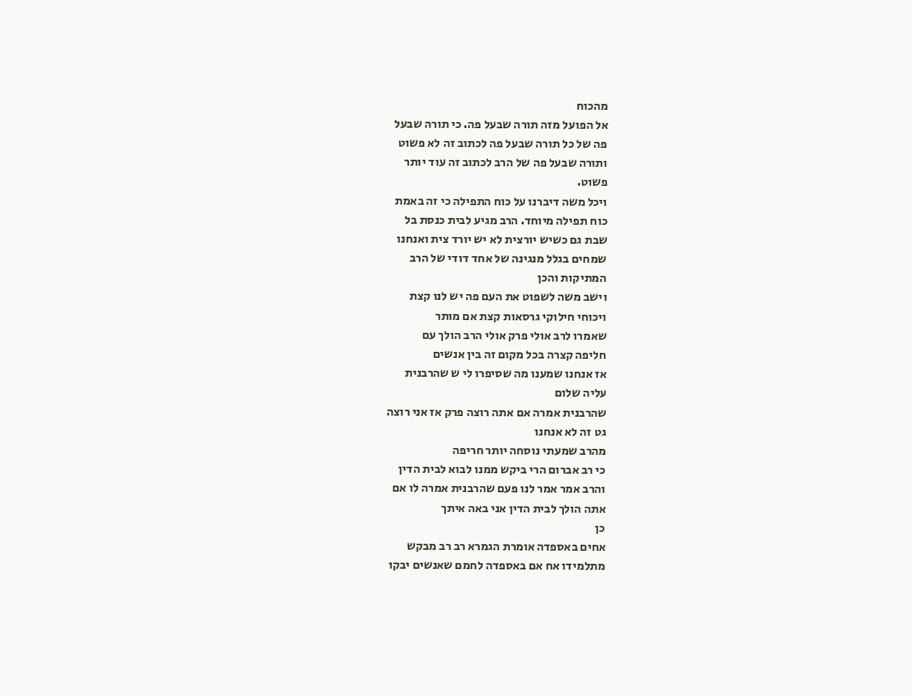מהכוח
אל הפועל מזה תורה שבעל פה. כי תורה שבעל
פה של כל תורה שבעל פה לכתוב זה לא פשוט
ותורה שבעל פה של הרב לכתוב זה עוד יותר
פשוט.
ויכל משה דיברנו על כוח התפילה כי זה באמת
כוח תפילה מיוחד. הרב מגיע לבית כנסת בל
שבת גם כשיש יורצית לא יש יורד צית ואנחנו
שמחים בגלל מנגינה של אחד דודי של הרב
המתיקות והכן
וישב משה לשפוט את העם פה יש לנו קצת
ויכוחי חילוקי גרסאות קצת אם מותר
שאמרו לרב אולי פרק אולי הרב הולך עם
חליפה קצרה בכל מקום זה בין אנשים
אז אנחנו שמענו מה שסיפרו לי ש שהרבנית
עליה שלום
שהרבנית אמרה אם אתה רוצה פרק אז אני רוצה
גט זה לא אנחנו
מהרב שמעתי נוסחה יותר חריפה
כי רב אברום הרי ביקש ממנו לבוא לבית הדין
והרב אמר אמר לנו פעם שהרבנית אמרה לו אם
אתה הולך לבית הדין אני באה איתך
כן
אחים באספדה אומרת הגמרא רב רב מבקש
מתלמידו אח אם באספדה לחמם שאנשים יבקו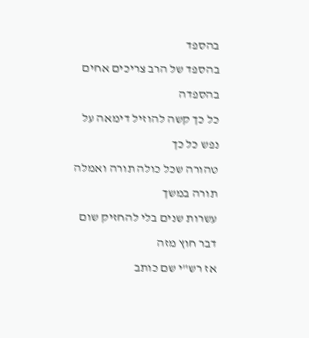בהספד
בהספד של הרב צריכים אחים בהספדה
כל כך קשה להוזיל דימאה על נפש כל כך
טהורה שכל כולה תורה ואמלה תורה במשך
עשרות שנים בלי להחזיק שום דבר חוץ מזה
אז רש"י שם כותב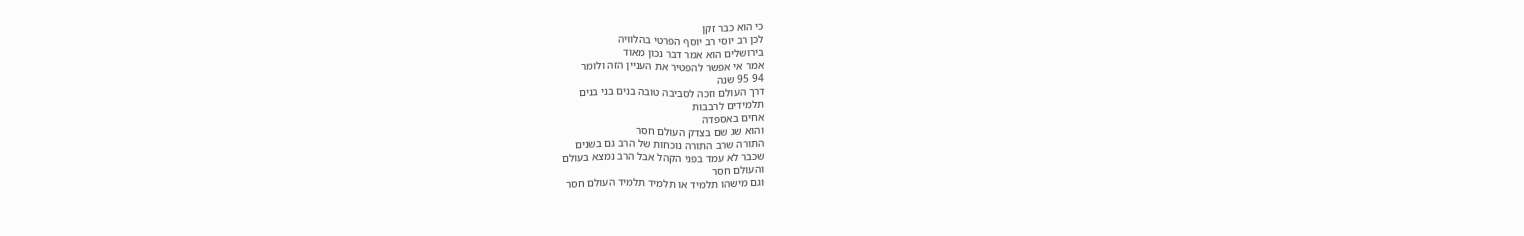כי הוא כבר זקן
לכן רב יוסי רב יוסף הפרטי בהלוויה
בירושלים הוא אמר דבר נכון מאוד
אמר אי אפשר להפטיר את העניין הזה ולומר
94 95 שנה
דרך העולם וזכה לסביבה טובה בנים בני בנים
תלמידים לרבבות
אחים באספדה
והוא שג שם בצדק העולם חסר
התורה שרב התורה נוכחות של הרב גם בשנים
שכבר לא עמד בפני הקהל אבל הרב נמצא בעולם
והעולם חסר
וגם מישהו תלמיד או תלמיד תלמיד העולם חסר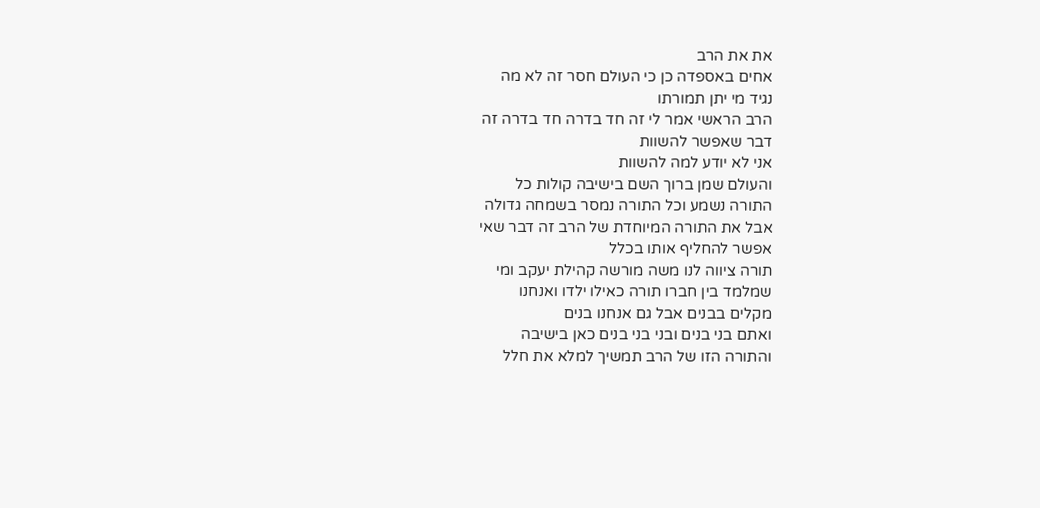את את הרב
אחים באספדה כן כי העולם חסר זה לא מה
נגיד מי יתן תמורתו
הרב הראשי אמר לי זה חד בדרה חד בדרה זה
דבר שאפשר להשוות
אני לא יודע למה להשוות
והעולם שמן ברוך השם בישיבה קולות כל
התורה נשמע וכל התורה נמסר בשמחה גדולה
אבל את התורה המיוחדת של הרב זה דבר שאי
אפשר להחליף אותו בכלל
תורה ציווה לנו משה מורשה קהילת יעקב ומי
שמלמד בין חברו תורה כאילו ילדו ואנחנו
מקלים בבנים אבל גם אנחנו בנים
ואתם בני בנים ובני בני בנים כאן בישיבה
והתורה הזו של הרב תמשיך למלא את חלל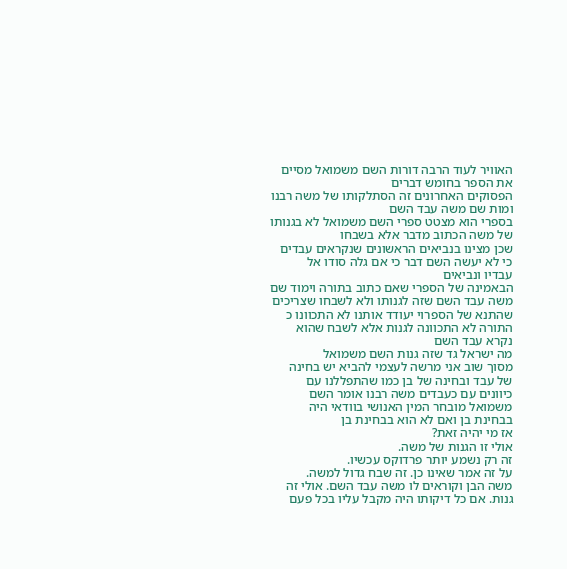האוויר לעוד הרבה דורות השם משמואל מסיים
את הספר בחומש דברים
הפסוקים האחרונים זה הסתלקותו של משה רבנו
ומות שם משה עבד השם
בספרי הוא מצטט ספרי השם משמואל לא בגנותו
של משה הכתוב מדבר אלא בשבחו
שכן מצינו בנביאים הראשונים שנקראים עבדים
כי לא יעשה השם דבר כי אם גלה סודו אל
עבדיו ונביאים
הבאמינה של הספרי שאם כתוב בתורה וימוד שם
משה עבד השם שזה לגנותו ולא לשבחו שצריכים
שהתנא של הספרוי יעודד אותנו לא התכוונו כ
התורה לא התכוונה לגנות אלא לשבח שהוא
נקרא עבד השם
מה ישראל גד שזה גנות השם משמואל
מסוך שוב אני מרשה לעצמי להביא יש בחינה
של עבד ובחינה של בן כמו שהתפללנו עם
כיוונים עם כעבדים משה רבנו אומר השם
משמואל מובחר המין האנושי בוודאי היה
בבחינת בן ואם לא הוא בבחינת בן
אז מי יהיה זאת?
אולי זו הגנות של משה.
זה רק נשמע יותר פרדוקס עכשיו.
על זה אמר שאינו כן. זה שבח גדול למשה.
משה הבן וקוראים לו משה עבד השם. אולי זה
גנות. אם כל דיקותו היה מקבל עליו בכל פעם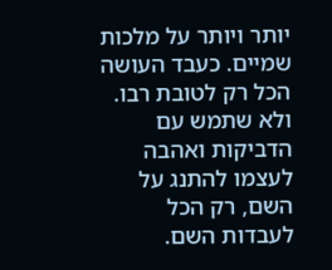יותר ויותר על מלכות שמיים. כעבד העושה
הכל רק לטובת רבו.
ולא שתמש עם הדביקות ואהבה לעצמו להתנג על
השם, רק הכל לעבדות השם.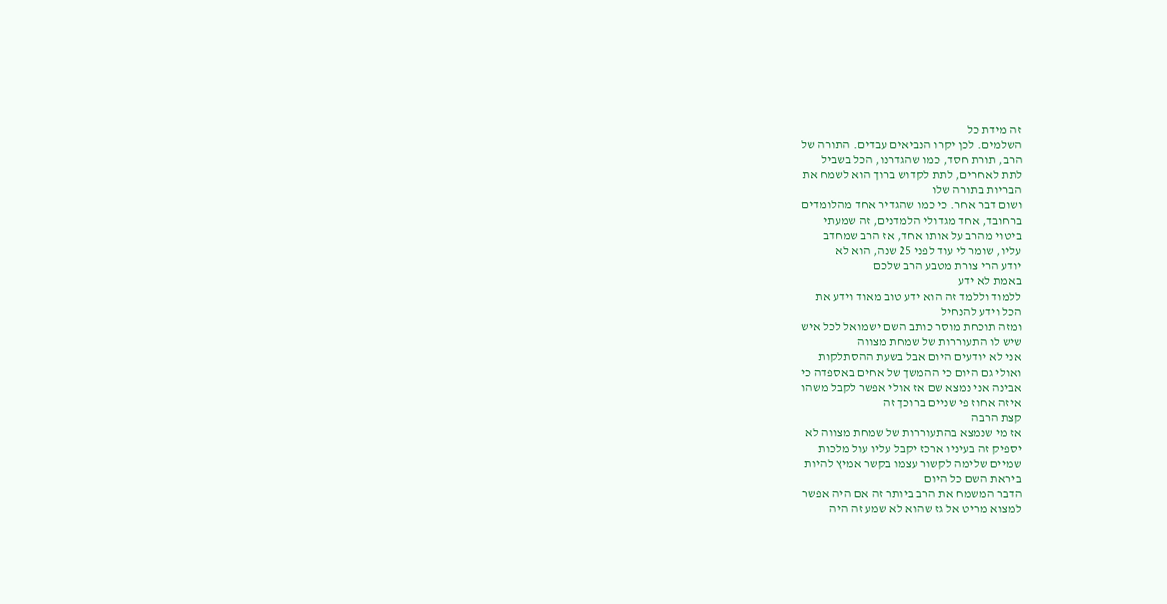זה מידת כל
השלמים. לכן יקרו הנביאים עבדים. התורה של
הרב, תורת חסד, כמו שהגדרנו, הכל בשביל
לתת לאחרים, לתת לקדוש ברוך הוא לשמח את
הבריות בתורה שלו
ושום דבר אחר. כי כמו שהגדיר אחד מהלומדים
ברחובד, אחד מגדולי הלמדנים, זה שמעתי
ביטוי מהרב על אותו אחד, אז הרב שמחדב
עליו, שומר לי עוד לפני 25 שנה, הוא לא
יודע הרי צורת מטבע הרב שלכם
באמת לא ידע
ללמוד וללמד זה הוא ידע טוב מאוד וידע את
הכל וידע להנחיל
ומזה תוכחת מוסר כותב השם ישמואל לכל איש
שיש לו התעוררות של שמחת מצווה
אני לא יודעים היום אבל בשעת ההסתלקות
ואולי גם היום כי ההמשך של אחים באספדה כי
אבינה אני נמצא שם אז אולי אפשר לקבל משהו
איזה אחוז פי שניים ברוכך זה
קצת הרבה
אז מי שנמצא בהתעוררות של שמחת מצווה לא
יספיק זה בעיניו ארכז יקבל עליו עול מלכות
שמיים שלימה לקשור עצמו בקשר אמיץ להיות
ביראת השם כל היום
הדבר המשמח את הרב ביותר זה אם היה אפשר
למצוא מריט אל גז שהוא לא שמע זה היה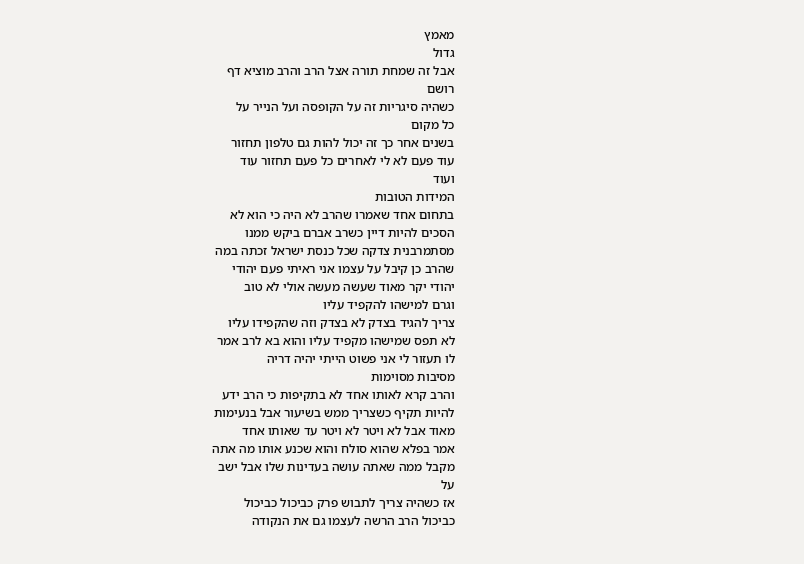מאמץ
גדול
אבל זה שמחת תורה אצל הרב והרב מוציא דף
רושם
כשהיה סיגריות זה על הקופסה ועל הנייר על
כל מקום
בשנים אחר כך זה יכול להות גם טלפון תחזור
עוד פעם לא לי לאחרים כל פעם תחזור עוד
ועוד
המידות הטובות
בתחום אחד שאמרו שהרב לא היה כי הוא לא
הסכים להיות דיין כשרב אברם ביקש ממנו
מסתמרבנית צדקה שכל כנסת ישראל זכתה במה
שהרב כן קיבל על עצמו אני ראיתי פעם יהודי
יהודי יקר מאוד שעשה מעשה אולי לא טוב
וגרם למישהו להקפיד עליו
צריך להגיד בצדק לא בצדק וזה שהקפידו עליו
לא תפס שמישהו מקפיד עליו והוא בא לרב אמר
לו תעזור לי אני פשוט הייתי יהיה דריה
מסיבות מסוימות
והרב קרא לאותו אחד לא בתקיפות כי הרב ידע
להיות תקיף כשצריך ממש בשיעור אבל בנעימות
מאוד אבל לא ויטר לא ויטר עד שאותו אחד
אמר בפלא שהוא סולח והוא שכנע אותו מה אתה
מקבל ממה שאתה עושה בעדינות שלו אבל ישב
על
אז כשהיה צריך לתבוש פרק כביכול כביכול
כביכול הרב הרשה לעצמו גם את הנקודה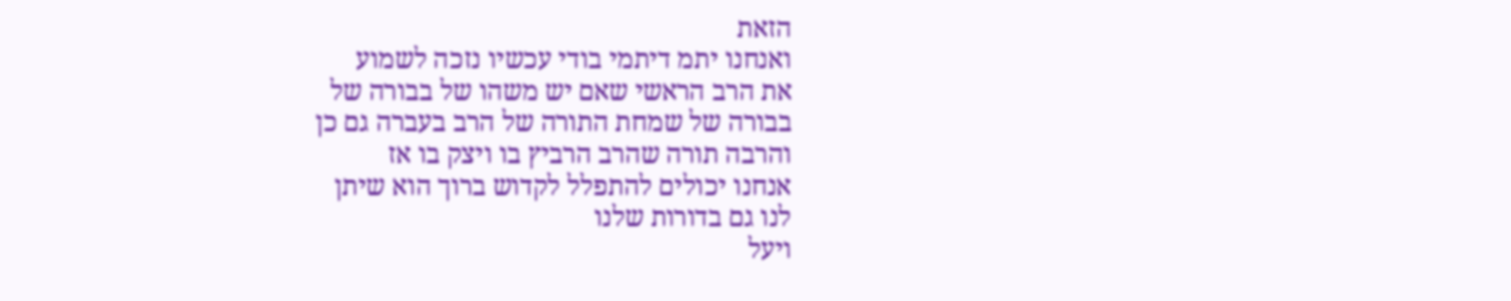הזאת
ואנחנו יתמ דיתמי בודי עכשיו נזכה לשמוע
את הרב הראשי שאם יש משהו של בבורה של
בבורה של שמחת התורה של הרב בעברה גם כן
והרבה תורה שהרב הרביץ בו ויצק בו אז
אנחנו יכולים להתפלל לקדוש ברוך הוא שיתן
לנו גם בדורות שלנו
ויעל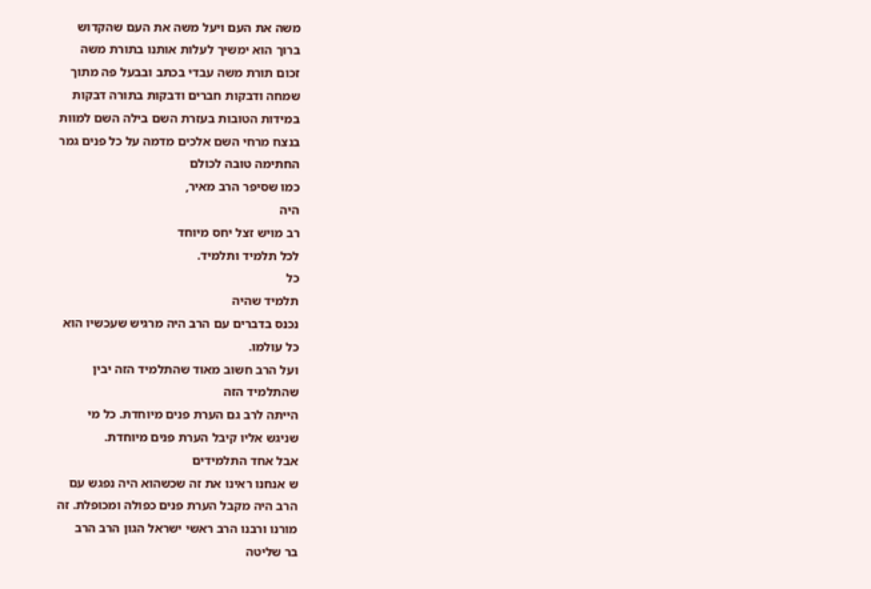משה את העם ויעל משה את העם שהקדוש
ברוך הוא ימשיך לעלות אותנו בתורת משה
זכום תורת משה עבדי בכתב ובבעל פה מתוך
שמחה ודבקות חברים ודבקות בתורה דבקות
במידות הטובות בעזרת השם בילה השם למוות
בנצח מרחי השם אלכים מדמה על כל פנים גמר
החתימה טובה לכולם
כמו שסיפר הרב מאיר,
היה
רב מויש זצל יחס מיוחד
לכל תלמיד ותלמיד.
כל
תלמיד שהיה
נכנס בדברים עם הרב היה מרגיש שעכשיו הוא
כל עולמו.
ועל הרב חשוב מאוד שהתלמיד הזה יבין
שהתלמיד הזה
הייתה לרב גם הערת פנים מיוחדת. כל מי
שניגש אליו קיבל הערת פנים מיוחדת.
אבל אחד התלמידים
ש אנחנו ראינו את זה שכשהוא היה נפגש עם
הרב היה מקבל הערת פנים כפולה ומכופלת. זה
מורנו ורבנו הרב ראשי ישראל הגון הרב הרב
בר שליטה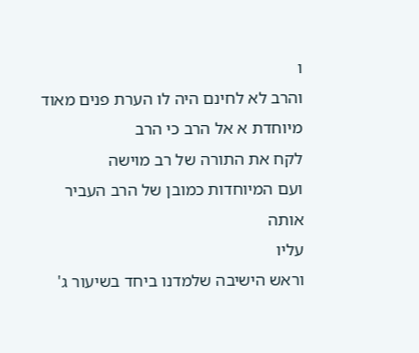ו
והרב לא לחינם היה לו הערת פנים מאוד
מיוחדת א אל הרב כי הרב
לקח את התורה של רב מוישה
ועם המיוחדות כמובן של הרב העביר אותה
עליו
וראש הישיבה שלמדנו ביחד בשיעור ג'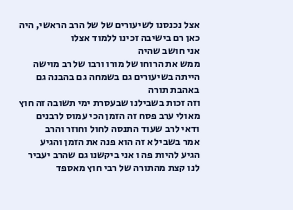אצל נכנסנו לשיעורים של של הרב הראשי, היה
כאן רם בישיבה זכינו ללמוד אצלו
אני חושב שהיה
ממש את הרוחו של מורו ורבו של רב מוישה
הייתה בשיעורים גם בשמחה גם בהבנה גם
באהבת תורה
וזה זכות בשבילנו שבעסרת ימי תשובה זה חוץ
מאולי ערב פסח זה הזמן הכי עמוס לרבנים
ודאי לרב שעוד התנסה לחול וחוזר והרב
אמר בשביל א זה הוא פנה את הזמן והגיע
הגיע להיות פה ו אני ביקשנו גם שהרב יעביר
לנו קצת מהתורה של רבי חוץ מאספד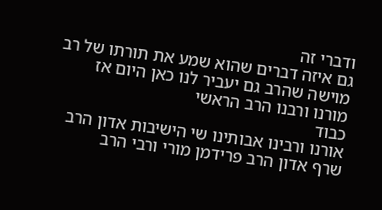ודברי זה
גם איזה דברים שהוא שמע את תורתו של רב
מוישה שהרב גם יעביר לנו כאן היום אז
מורנו ורבנו הרב הראשי
כבוד
אורנו ורבינו אבותינו שי הישיבות אדון הרב
שרף אדון הרב פרידמן מורי ורבי הרב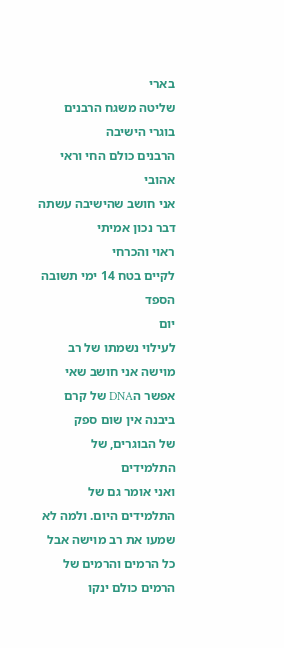בארי
שליטה משגח הרבנים
בוגרי הישיבה
הרבנים כולם החי וראי אהובי
אני חושב שהישיבה עשתה דבר נכון אמיתי
ראוי והכרחי
לקיים בטח 14 ימי תשובה הספד
יום
לעילוי נשמתו של רב מוישה אני חושב שאי
אפשר הDNA של קרם ביבנה אין שום ספק
של הבוגרים, של התלמידים
ואני אומר גם של התלמידים היום. ולמה לא
שמעו את רב מוישה אבל כל הרמים והרמים של
הרמים כולם ינקו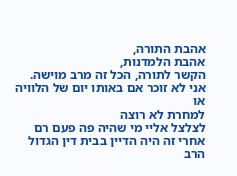אהבת התורה,
אהבת הלמדנות,
הקשר לתורה, הכל זה מרב מוישה.
אני לא זוכר אם באותו יום של הלוויה או
למחרת לא רוצה
לצלצל אליי מי שהיה פה פעם רם
אחרי זה היה הדיין בבית דין הגדול הרב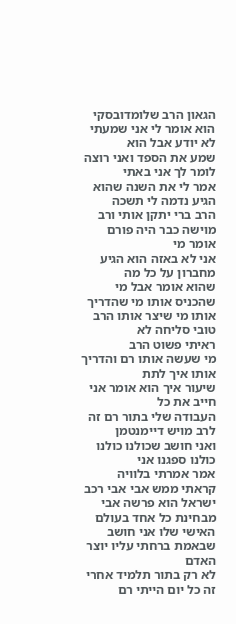הגאון הרב שלומדובסקי
הוא אומר לי אני שמעתי לא יודע אבל הוא
שמע את הספד ואני רוצה לומר לך אני באתי
אמר לי את השנה שהוא הגיע נדמה לי תשכה
הרב ברי יתקן אותי ורב מוישה כבר היה פורם
אומר מי
אני לא באזה הוא הגיע מחברון על כל מה
שהוא אומר אבל מי שהכניס אותו מי שהדריך
אותו מי שיצר אותו הרב טובי סליחה לא
ראיתי פשוט הרב
מי שעשה אותו רם והדריך אותו איך לתת
שיעור איך הוא אומר אני חייב את כל
העבודה שלי בתור רם זה לרב מויש דיימנטמן
ואני חושב שכולנו כולנו כולנו ספגנו אני
אמר אמרתי בלוויה
קראתי ממש אבי אבי רכב ישראל הוא פרשה אבי
מבחינת כל אחד בעולם האישי שלו אני חושב
שבאמת ברחתי עליו יוצר האדם
לא רק בתור תלמיד אחרי זה כל יום הייתי רם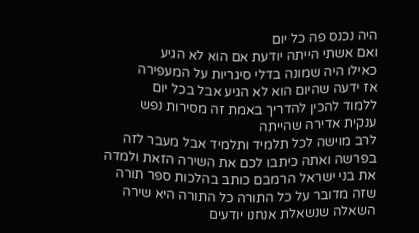היה נכנס פה כל יום
ואם אשתי הייתה יודעת אם הוא לא הגיע
כאילו היה שמונה בדלי סיגריות על המעפירה
אז ידעה שהיום הוא לא הגיע אבל בכל יום
ללמוד להכין להדריך באמת זה מסירות נפש
ענקית אדירה שהייתה
לרב מוישה לכל תלמיד ותלמיד אבל מעבר לזה
בפרשה ואתה כיתבו לכם את השירה הזאת ולמדה
את בני ישראל הרמבם כותב בהלכות ספר תורה
שזה מדובר על כל התורה כל התורה היא שירה
השאלה שנשאלת אנחנו יודעים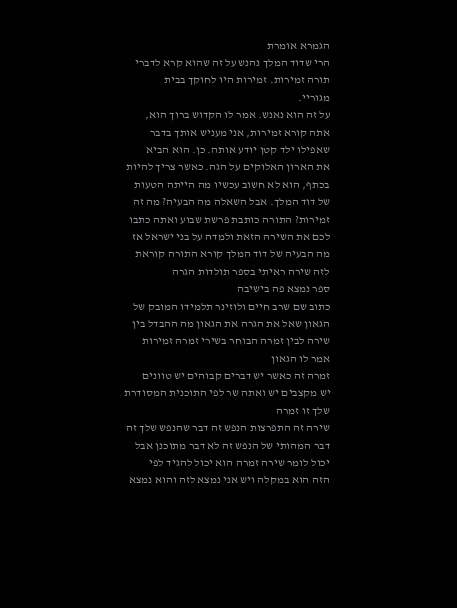הגמרא אומרת
הרי שדוד המלך נהנש על זה שהוא קרא לדברי
תורה זמירות. זמירות היו לחוקך בבית
מגוריי.
על זה הוא נאנש. אמר לו הקדוש ברוך הוא,
אתה קורא זמירות, אני מעניש אותך בדבר
שאפילו ילד קטן יודע אותה. כן. הוא הביא
את הארון האלוקים על הגה. כאשר צריך להיות
בכתף, הוא לא חשוב עכשיו מה הייתה הטעות
של דוד המלך. אבל השאלה מה הבעיה? מה זה
זמירות? התורה כותבת פרשת שבוע ואתה כתבו
לכם את השירה הזאת ולמדה על בני ישראל אז
מה הבעיה של דוד המלך קורא התורה קוראת
לזה שירה ראיתי בספר תולדות הגרה
ספר נמצא פה בישיבה
כתוב שם שרב חיים ולוזינר תלמידו המובק של
הגאון שאל את הגרה את הגאון מה ההבדל בין
שירה לבין זמרה הבוחר בשירי זמרה זמירות
אמר לו הגאון
זמרה זה כאשר יש דברים קבוהים יש טוונים
יש מקצבים יש ואתה שר לפי התוכנית המסודרת
שלך זו זמרה
שירה זה התפרצות הנפש זה דבר שהנפש שלך זה
דבר המהותי של הנפש זה לא דבר מתוכנן אבל
יכול לומר שירה זמרה הוא יכול להגיד לפי
הזה הוא במקלה ויש אני נמצא לזה והוא נמצא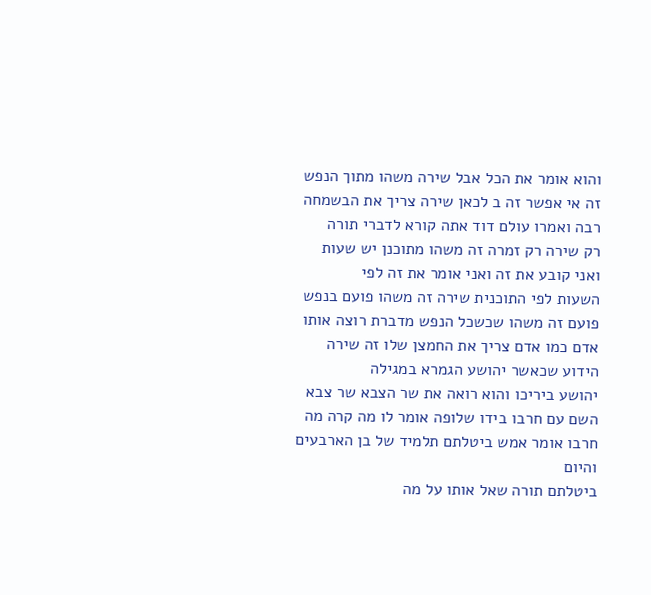והוא אומר את הכל אבל שירה משהו מתוך הנפש
זה אי אפשר זה ב לכאן שירה צריך את הבשמחה
רבה ואמרו עולם דוד אתה קורא לדברי תורה
רק שירה רק זמרה זה משהו מתוכנן יש שעות
ואני קובע את זה ואני אומר את זה לפי
השעות לפי התוכנית שירה זה משהו פועם בנפש
פועם זה משהו שכשכל הנפש מדברת רוצה אותו
אדם כמו אדם צריך את החמצן שלו זה שירה
הידוע שכאשר יהושע הגמרא במגילה
יהושע ביריכו והוא רואה את שר הצבא שר צבא
השם עם חרבו בידו שלופה אומר לו מה קרה מה
חרבו אומר אמש ביטלתם תלמיד של בן הארבעים
והיום
ביטלתם תורה שאל אותו על מה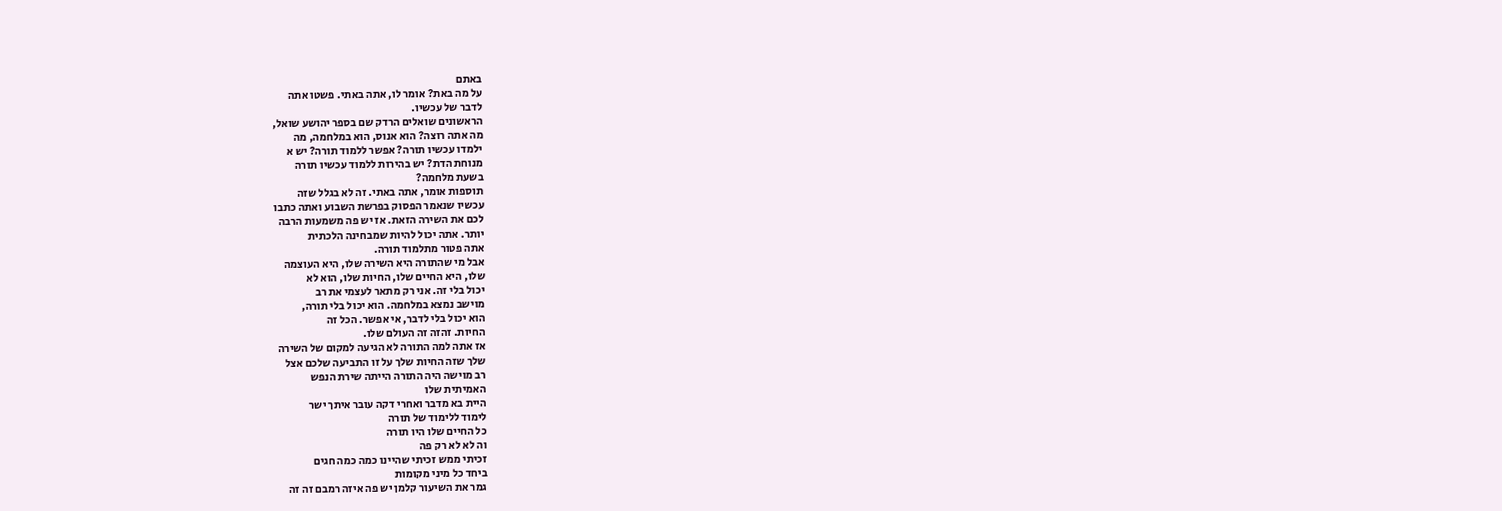באתם
על מה באת? אומר לו, אתה באתי. פשטו אתה
לדבר של עכשיו.
הראשונים שואלים הרדק שם בספר יהושע שואל,
מה אתה רוצה? הוא אנוס, הוא במלחמה, מה
ילמדו עכשיו תורה? אפשר ללמוד תורה? יש א
מנוחת הדת? יש בהירות ללמוד עכשיו תורה
בשעת מלחמה?
תוספות אומר, אתה באתי. זה לא בגלל שזה
עכשיו שנאמר הפסוק בפרשת השבוע ואתה כתבו
לכם את השירה הזאת. אז יש פה משמעות הרבה
יותר. אתה יכול להיות שמבחינה הלכתית
אתה פטור מתלמוד תורה.
אבל מי שהתורה היא השירה שלו, היא העוצמה
שלו, היא החיים שלו, החיות שלו, הוא לא
יכול בלי זה. אני רק מתאר לעצמי את רב
מוישב נמצא במלחמה. הוא יכול בלי תורה,
הוא יכול בלי לדבר, אי אפשר. הכל זה
החיות. זהזה זה העולם שלו.
אז אתה למה התורה לא הגיעה למקום של השירה
שלך שזה החיות שלך על זו התביעה שלכם אצל
רב מוישה היה התורה הייתה שירת הנפש
האמיתית שלו
היית בא מדבר ואחרי דקה עובר איתך ישר
לימוד ללימוד של תורה
כל החיים שלו היו תורה
וה לא לא רק פה
זכיתי ממש זכיתי שהיינו כמה כמה חגים
ביחד כל מיני מקומות
גמר את השיעור קלמן יש פה איזה רמבם זה זה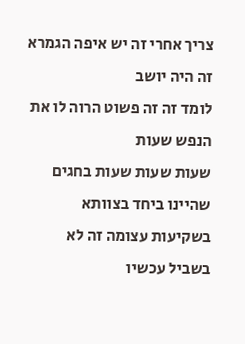צריך אחרי זה יש איפה הגמרא זה היה יושב
לומד זה זה פשוט הרוה לו את הנפש שעות
שעות שעות שעות בחגים שהיינו ביחד בצוותא
בשקיעות עצומה זה לא בשביל עכשיו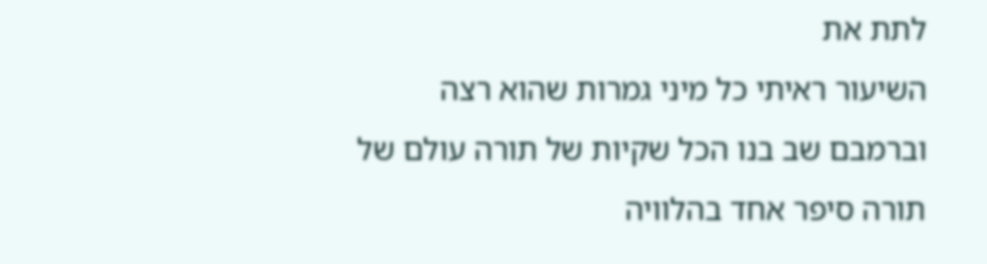לתת את
השיעור ראיתי כל מיני גמרות שהוא רצה
וברמבם שב בנו הכל שקיות של תורה עולם של
תורה סיפר אחד בהלוויה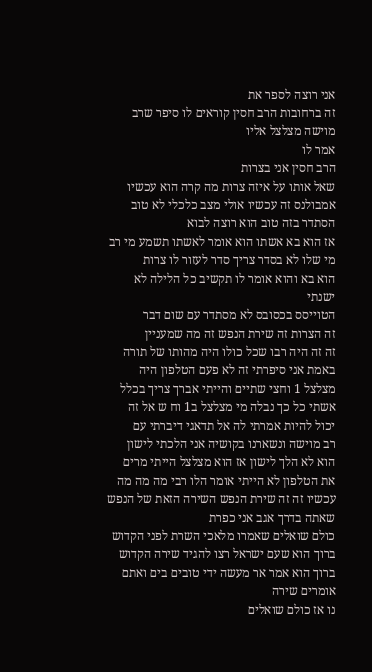אני רוצה לספר את
זה ברחובות הרב חסין קוראים לו סיפר שרב
מוישה מצלצל אליו
אמר לו
הרב חסין אני בצרות
שאל אותו על איזה צרות מה קרה הוא עכשיו
אמבולנס זה עכשיו אולי מצב כלכלי לא טוב
הסתדר בזה טוב הוא רוצה לבוא
אז הוא בא אשתו הוא אומר לאשתו תשמע מי רב
מי שלו לא בסדר צריך סדר לעזור לו צרות
הוא בא והוא אומר לו תקשיב כל הלילה לא
ישנתי
הטוייסס בכסובס לא מסתדר עם שום דבר
זה הצרות זה שירת הנפש זה מה שמעניין
זה זה היה רבו שכל כולו היה מהותו של תורה
באמת אני סיפרתי זה לא פעם הטלפון היה
מצלצל 1 וחצי שתיים והייתי אברך צריך בכלל
אשתי כל כך נבלה מי מצלצל ב1 וח ש אל זה
יכול להיות אמרתי לה אל תדאגי דיברתי עם
רב מוישה ונשארנו בקושיה אני הלכתי לישון
הוא לא הלך לישון אז הוא מצלצל הייתי מרים
את הטלפון לא הייתי אומר הלו רבי מה מה מה
עכשיו זה זה שירת הנפש השירה הזאת של הנפש
שאתה בדרך אגב אני כפרת
כולם שואלים שאמרו מלאכי השרת לפני הקדוש
ברוך הוא שעם ישראל רצו להגיד שירה הקדוש
ברוך הוא אמר אר מעשה ידי טובים בים ואתם
אומרים שירה
נו אז כולם שואלים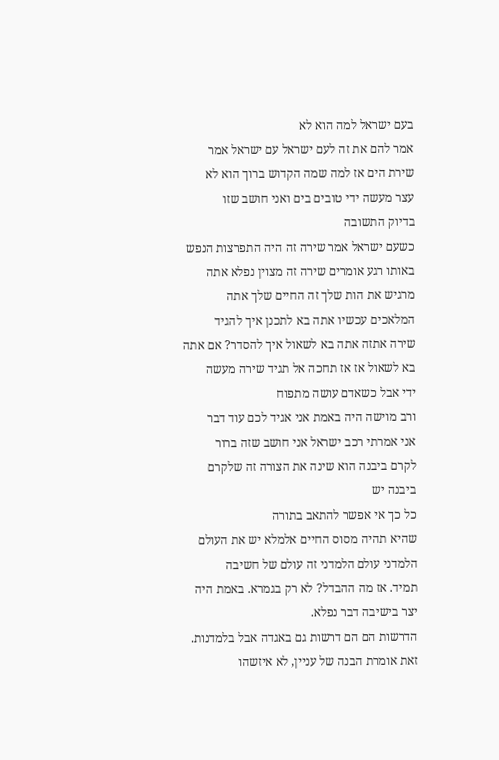בעם ישראל למה הוא לא
אמר להם את זה לעם ישראל עם ישראל אמר
שירת הים אז למה שמה הקדוש ברוך הוא לא
עצר מעשה ידי טובים בים ואני חושב שזו
בדיוק התשובה
כשעם ישראל אמר שירה זה היה התפרצות הנפש
באותו רגע אומרים שירה זה מצוין נפלא אתה
מרגיש את הות שלך זה החיים שלך אתה
המלאכים עכשיו אתה בא לתכנן איך להגיד
שירה אתזה אתה בא לשאול איך להסדר? אם אתה
בא לשאול אז אז תחכה אל תגיד שירה מעשה
ידי אבל כשאדם עושה מתפוח
ורב מוישה היה באמת אני אגיד לכם עוד דבר
אני אמרתי רכב ישראל אני חושב שזה ברור
לקרם ביבנה הוא שינה את הצורה זה שלקרם
ביבנה יש
כל כך אי אפשר להתאב בתורה
שהיא תהיה מסוס החיים אלמלא יש את העולם
הלמדני עולם הלמדני זה עולם של חשיבה
תמיד. אז מה ההבדל? לא רק בגמרא. באמת היה
יצר בישיבה דבר נפלא.
הדרשות הם הם דרשות גם באגדה אבל בלמדנות.
זאת אומרת הבנה של עניין, לא איזשהו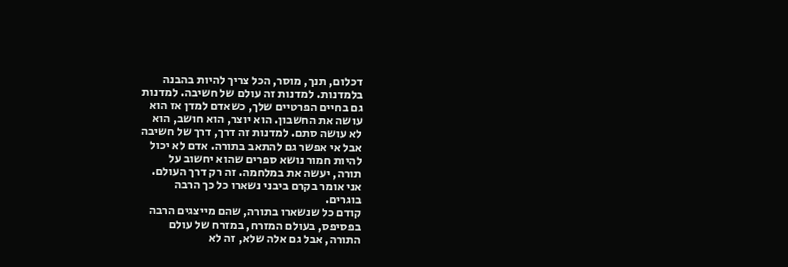דכלום, תנך, מוסר, הכל צריך להיות בהבנה
בלמדנות. למדנות זה עולם של חשיבה. למדנות
גם בחיים הפרטיים שלך, כשאדם למדן אז הוא
עושה את החשבון. הוא יוצר, הוא חושב, הוא
לא עושה סתם. למדנות זה דרך, דרך של חשיבה
אבל אי אפשר גם להתאב בתורה. אדם לא יכול
להיות חמור נושא ספרים שהוא יחשוב על
תורה, יעשה את במלחמה. זה רק דרך העולם.
אני אומר בקרם ביבני נשארו כל כך הרבה
בוגרים.
קודם כל שנשארו בתורה, שהם מייצגים הרבה
בפסיפס, בעולם המזרח, במזרח של עולם
התורה, אבל גם אלה שלא, זה לא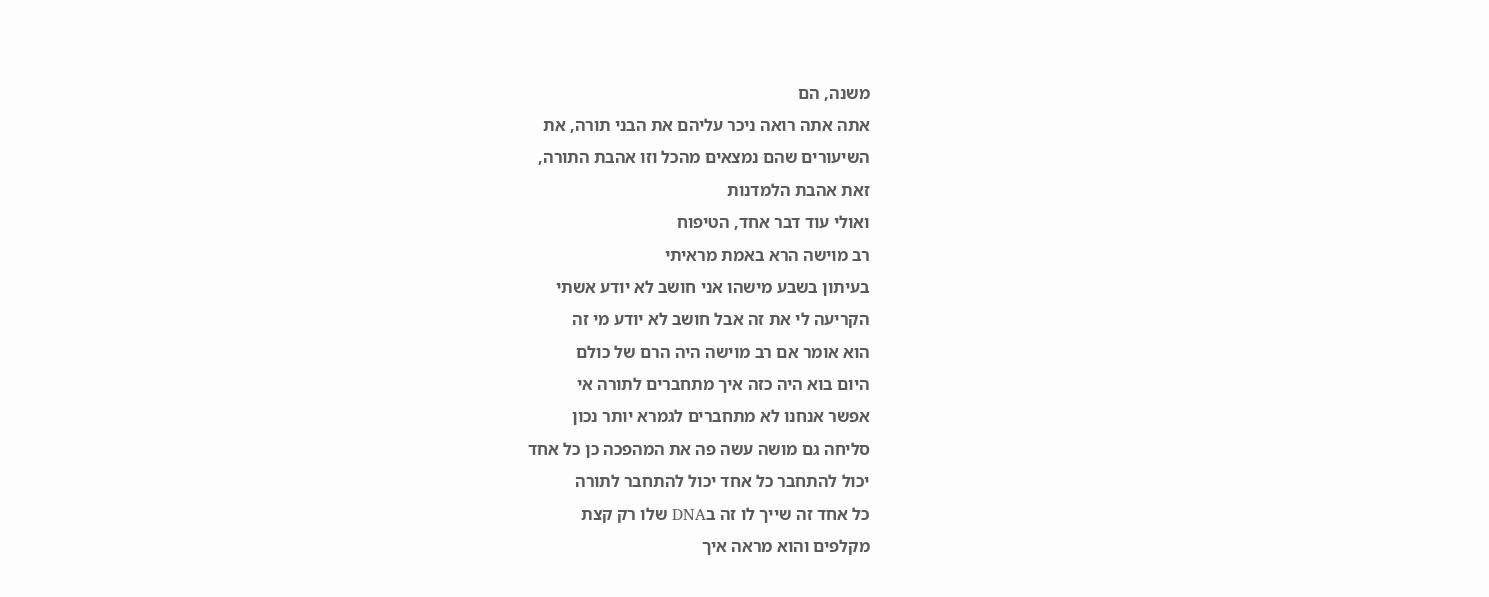משנה, הם
אתה אתה רואה ניכר עליהם את הבני תורה, את
השיעורים שהם נמצאים מהכל וזו אהבת התורה,
זאת אהבת הלמדנות
ואולי עוד דבר אחד, הטיפוח
רב מוישה הרא באמת מראיתי
בעיתון בשבע מישהו אני חושב לא יודע אשתי
הקריעה לי את זה אבל חושב לא יודע מי זה
הוא אומר אם רב מוישה היה הרם של כולם
היום בוא היה כזה איך מתחברים לתורה אי
אפשר אנחנו לא מתחברים לגמרא יותר נכון
סליחה גם מושה עשה פה את המהפכה כן כל אחד
יכול להתחבר כל אחד יכול להתחבר לתורה
כל אחד זה שייך לו זה בDNA שלו רק קצת
מקלפים והוא מראה איך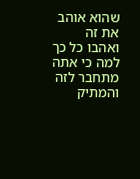שהוא אוהב את זה
ואהבו כל כך למה כי אתה מתחבר לזה והמתיק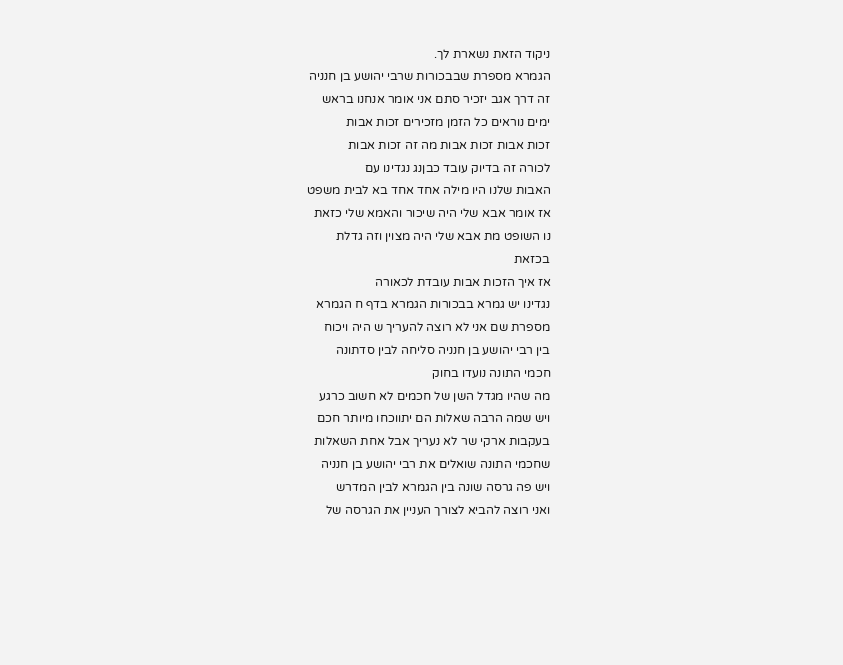ניקוד הזאת נשארת לך.
הגמרא מספרת שבבכורות שרבי יהושע בן חנניה
זה דרך אגב יזכיר סתם אני אומר אנחנו בראש
ימים נוראים כל הזמן מזכירים זכות אבות
זכות אבות זכות אבות מה זה זכות אבות
לכורה זה בדיוק עובד כבןנג נגדינו עם
האבות שלנו היו מילה אחד אחד בא לבית משפט
אז אומר אבא שלי היה שיכור והאמא שלי כזאת
נו השופט מת אבא שלי היה מצוין וזה גדלת
בכזאת
אז איך הזכות אבות עובדת לכאורה
נגדינו יש גמרא בבכורות הגמרא בדף ח הגמרא
מספרת שם אני לא רוצה להעריך ש היה ויכוח
בין רבי יהושע בן חנניה סליחה לבין סדתונה
חכמי התונה נועדו בחוק
מה שהיו מגדל השן של חכמים לא חשוב כרגע
ויש שמה הרבה שאלות הם יתווכחו מיותר חכם
בעקבות ארקי שר לא נעריך אבל אחת השאלות
שחכמי התונה שואלים את רבי יהושע בן חנניה
ויש פה גרסה שונה בין הגמרא לבין המדרש
ואני רוצה להביא לצורך העניין את הגרסה של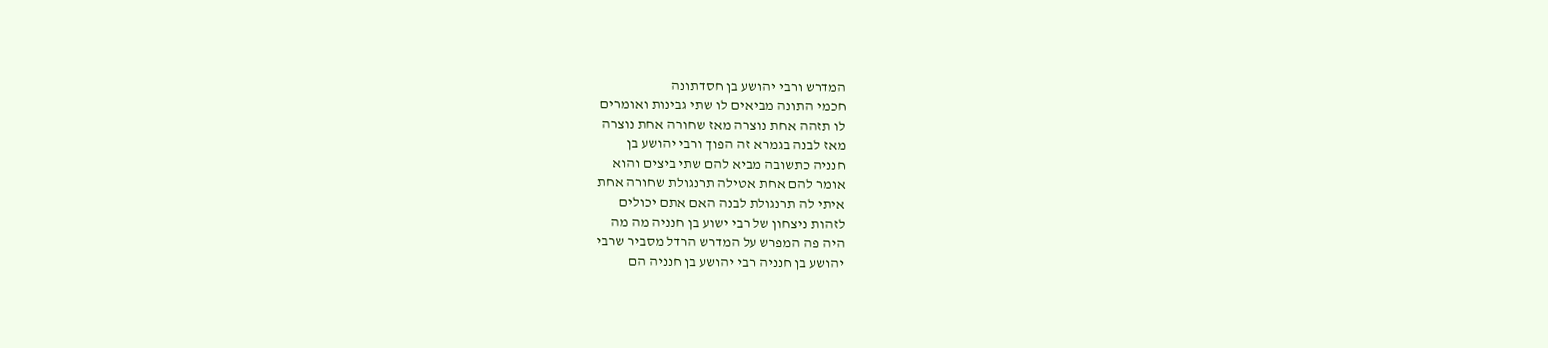המדרש ורבי יהושע בן חסדתונה
חכמי התונה מביאים לו שתי גבינות ואומרים
לו תזהה אחת נוצרה מאז שחורה אחת נוצרה
מאז לבנה בגמרא זה הפוך ורבי יהושע בן
חנניה כתשובה מביא להם שתי ביצים והוא
אומר להם אחת אטילה תרנגולת שחורה אחת
איתי לה תרנגולת לבנה האם אתם יכולים
לזהות ניצחון של רבי ישוע בן חנניה מה מה
היה פה המפרש על המדרש הרדל מסביר שרבי
יהושע בן חנניה רבי יהושע בן חנניה הם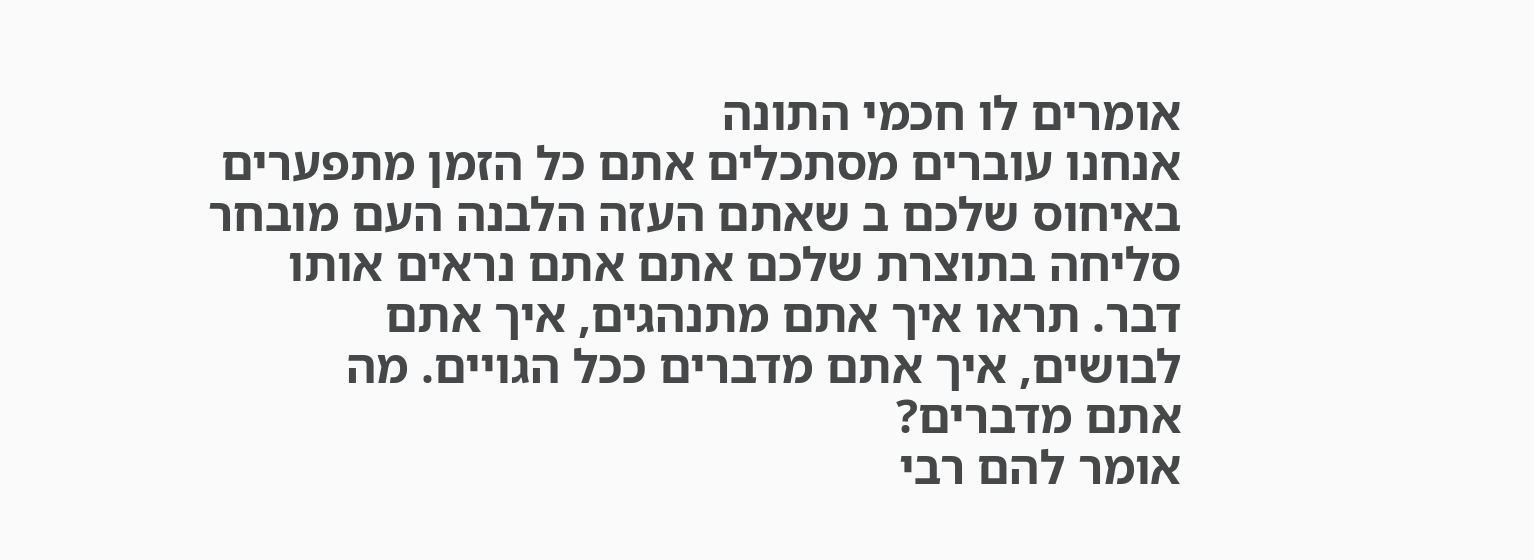אומרים לו חכמי התונה
אנחנו עוברים מסתכלים אתם כל הזמן מתפערים
באיחוס שלכם ב שאתם העזה הלבנה העם מובחר
סליחה בתוצרת שלכם אתם אתם נראים אותו
דבר. תראו איך אתם מתנהגים, איך אתם
לבושים, איך אתם מדברים ככל הגויים. מה
אתם מדברים?
אומר להם רבי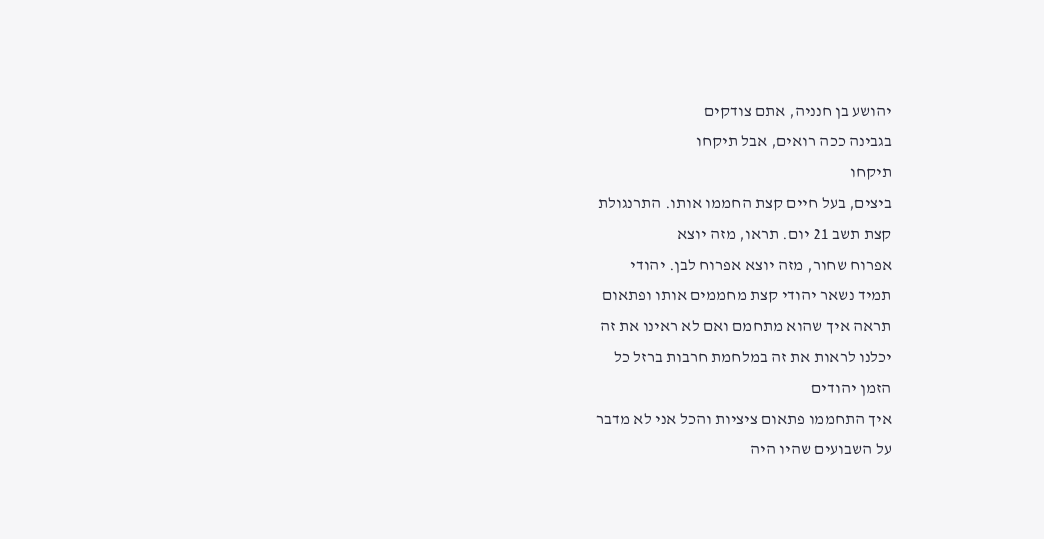יהושע בן חנניה, אתם צודקים
בגבינה ככה רואים, אבל תיקחו
תיקחו
ביצים, בעל חיים קצת החממו אותו. התרנגולת
קצת תשב 21 יום. תראו, מזה יוצא
אפרוח שחור, מזה יוצא אפרוח לבן. יהודי
תמיד נשאר יהודי קצת מחממים אותו ופתאום
תראה איך שהוא מתחמם ואם לא ראינו את זה
יכלנו לראות את זה במלחמת חרבות ברזל כל
הזמן יהודים
איך התחממו פתאום ציציות והכל אני לא מדבר
על השבועים שהיו היה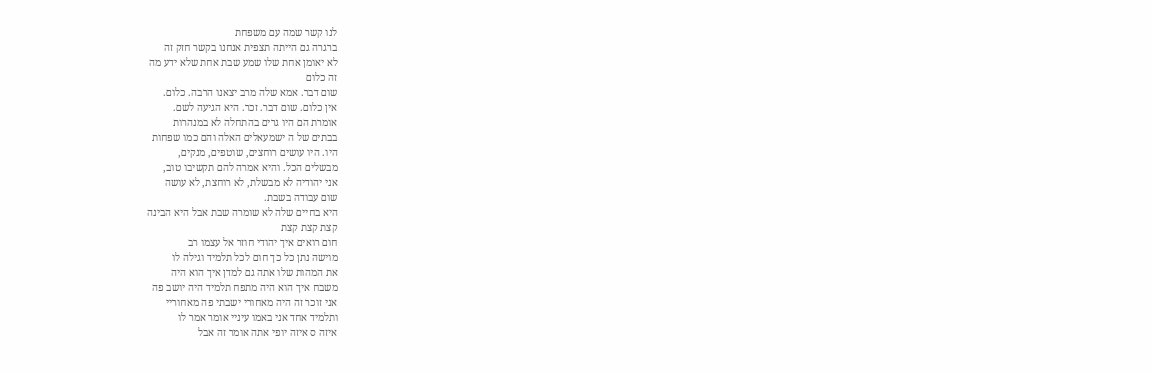לנו קשר שמה עם משפחת
ברגרה גם הייתה תצפית אנחנו בקשר חזק זה
לא יאומן אחת שלו שמע שבת אחת שלא ידע מה
זה כלום
שום דבר. אמא שלה מרב יצאנו הרבה. כלום.
אין כלום. שום דבר. זכר. היא הגיעה לשם.
אומרת הם היו גרים בהתחלה לא במנהרות
בבתים של ה ישמעאלים האלה והם כמו שפחות
היו. היו עושים רוחצים, שוטפים, מנקים,
מבשלים הכל. והיא אמרה להם תקשיבו טוב,
אני יהודיה לא מבשלת, לא רוחצת, לא עושה
שום עבודה בשבת.
היא בחיים שלה לא שומרה שבת אבל היא הבינה
קצת קצת קצת
חום רואים איך יהודי חוזר אל עצמו רב
מוישה נתן כל כך חום לכל תלמיד וגילה לו
את המהות שלו אתה גם למדן איך הוא היה
משבח איך הוא היה מתפח תלמיד היה יושב פה
אני זוכר זה היה מאחורי ישבתי פה מאחוריי
ותלמיד אחד אני באמו עיניי אומר אמר לו
איזה ס איזה יופי אתה אומר זה אבל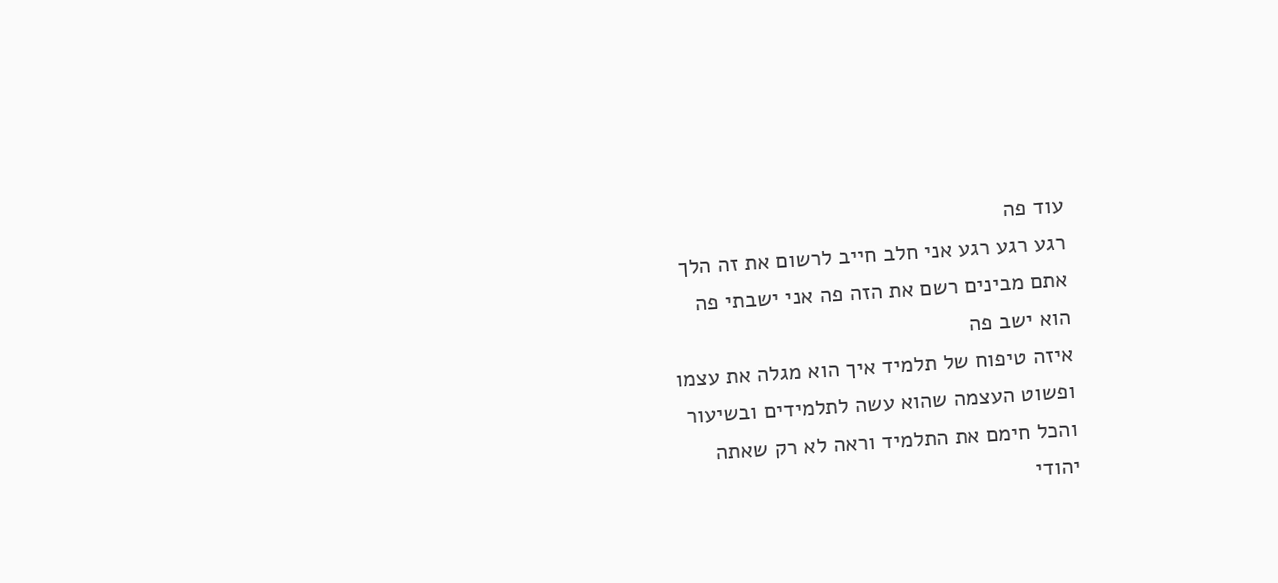עוד פה
רגע רגע רגע אני חלב חייב לרשום את זה הלך
אתם מבינים רשם את הזה פה אני ישבתי פה
הוא ישב פה
איזה טיפוח של תלמיד איך הוא מגלה את עצמו
ופשוט העצמה שהוא עשה לתלמידים ובשיעור
והכל חימם את התלמיד וראה לא רק שאתה
יהודי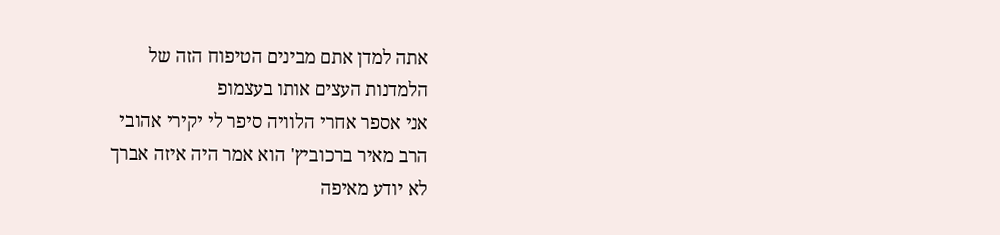אתה למדן אתם מבינים הטיפוח הזה של
הלמדנות העצים אותו בעצמופ
אני אספר אחרי הלוויה סיפר לי יקירי אהובי
הרב מאיר ברכוביץ' הוא אמר היה איזה אברך
לא יודע מאיפה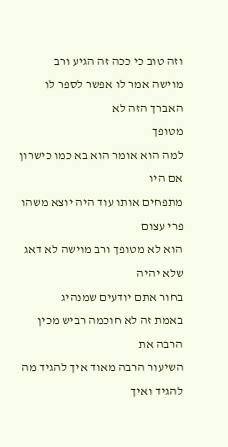וזה טוב כי ככה זה הגיע ורב
מוישה אמר לו אפשר לספר לו האברך הזה לא
מטופך
למה הוא אומר הוא בא כמו כישרון אם היו
מתפחים אותו עוד היה יוצא משהו פרי עצום
הוא לא מטופך ורב מוישה לא דאג שלא יהיה
בחור אתם יודעים שמנהיג
באמת זה לא חוכמה רביש מכין הרבה את
השיעור הרבה מאוד איך להגיד מה להגיד ואיך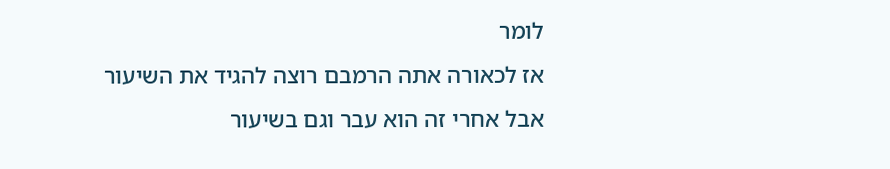לומר
אז לכאורה אתה הרמבם רוצה להגיד את השיעור
אבל אחרי זה הוא עבר וגם בשיעור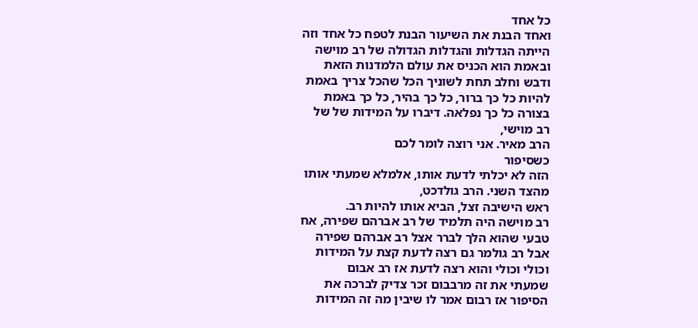כל אחד
ואחד הבנת את השיעור הבנת לטפח כל אחד וזה
הייתה הגדלות והגדלות הגדולה של רב מוישה
ובאמת הוא הכניס את עולם הלמדנות הזאת
ודבש וחלב תחת לשוניך הכל שהכל צריך באמת
להיות כל כך ברור, כל כך בהיר, כל כך באמת
בצורה כל כך נפלאה. דיברו על המידות של של
רב מוישי,
הרב מאיר. אני רוצה לומר לכם
כשסיפור
הזה לא יכלתי לדעת אותו, אלמלא שמעתי אותו
מהצד השני. הרב גולדכט,
ראש הישיבה זצל, הביא אותו להיות רב.
רב מוישה היה תלמיד של רב אברהם שפירה, אח
טבעי שהוא הלך לברר אצל רב אברהם שפירה
אבל רב גולמר גם רצה לדעת קצת על המידות
וכולי וכולי והוא רצה לדעת אז רב אבום
שמעתי את זה מרבבום זכר צדיק לברכה את
הסיפור אז רבום אמר לו שיבין מה זה המידות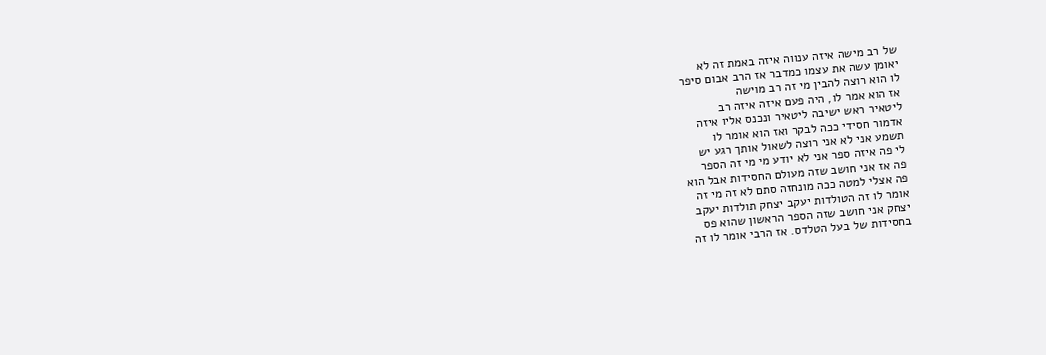של רב מישה איזה ענווה איזה באמת זה לא
יאומן עשה את עצמו כמדבר אז הרב אבום סיפר
לו הוא רוצה להבין מי זה רב מוישה
אז הוא אמר לו, היה פעם איזה איזה רב
ליטאיר ראש ישיבה ליטאיר ונכנס אליו איזה
אדמור חסידי ככה לבקר ואז הוא אומר לו
תשמע אני לא אני רוצה לשאול אותך רגע יש
לי פה איזה ספר אני לא יודע מי מי זה הספר
פה אז אני חושב שזה מעולם החסידות אבל הוא
פה אצלי למטה ככה מונחזה סתם לא זה מי זה
אומר לו זה הטולדות יעקב יצחק תולדות יעקב
יצחק אני חושב שזה הספר הראשון שהוא פס
בחסידות של בעל הטלדס. אז הרבי אומר לו זה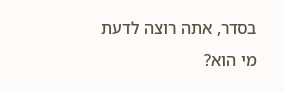בסדר, אתה רוצה לדעת מי הוא?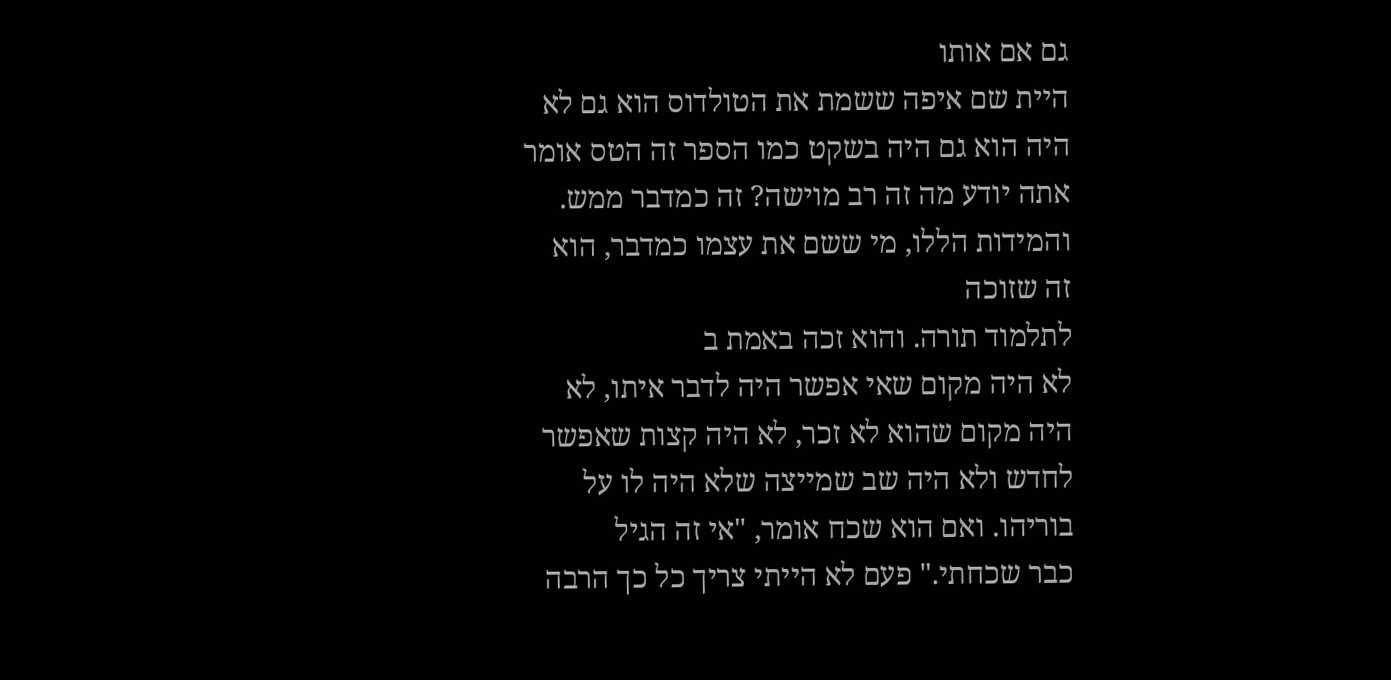גם אם אותו
היית שם איפה ששמת את הטולדוס הוא גם לא
היה הוא גם היה בשקט כמו הספר זה הטס אומר
אתה יודע מה זה רב מוישה? זה כמדבר ממש.
והמידות הללו, מי ששם את עצמו כמדבר, הוא
זה שזוכה
לתלמוד תורה. והוא זכה באמת ב
לא היה מקום שאי אפשר היה לדבר איתו, לא
היה מקום שהוא לא זכר, לא היה קצות שאפשר
לחדש ולא היה שב שמייצה שלא היה לו על
בוריהו. ואם הוא שכח אומר, "אי זה הגיל
כבר שכחתי." פעם לא הייתי צריך כל כך הרבה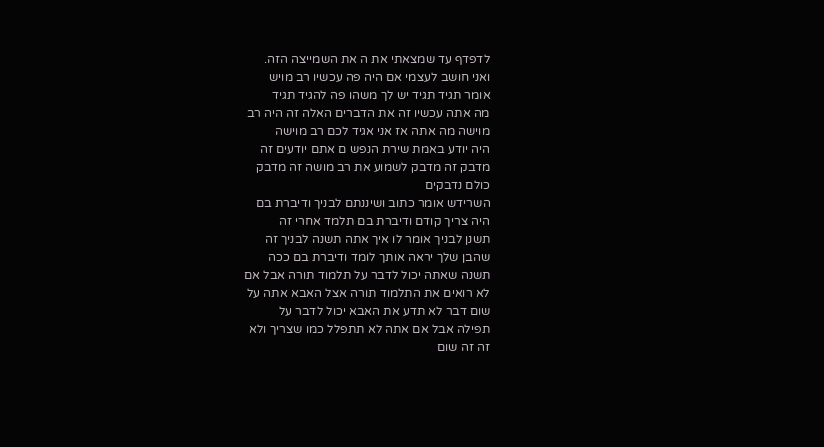לדפדף עד שמצאתי את ה את השמייצה הזה.
ואני חושב לעצמי אם היה פה עכשיו רב מויש
אומר תגיד תגיד יש לך משהו פה להגיד תגיד
מה אתה עכשיו זה את הדברים האלה זה היה רב
מוישה מה אתה אז אני אגיד לכם רב מוישה
היה יודע באמת שירת הנפש ם אתם יודעים זה
מדבק זה מדבק לשמוע את רב מושה זה מדבק
כולם נדבקים
השרידש אומר כתוב ושיננתם לבניך ודיברת בם
היה צריך קודם ודיברת בם תלמד אחרי זה
תשנן לבניך אומר לו איך אתה תשנה לבניך זה
שהבן שלך יראה אותך לומד ודיברת בם ככה
תשנה שאתה יכול לדבר על תלמוד תורה אבל אם
לא רואים את התלמוד תורה אצל האבא אתה על
שום דבר לא תדע את האבא יכול לדבר על
תפילה אבל אם אתה לא תתפלל כמו שצריך ולא
זה זה שום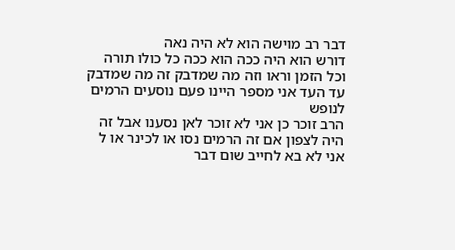דבר רב מוישה הוא לא היה נאה
דורש הוא היה ככה הוא ככה כל כולו תורה
וכל הזמן וראו וזה מה שמדבק זה מה שמדבק
עד העד אני מספר היינו פעם נוסעים הרמים
לנופש
הרב זוכר כן אני לא זוכר לאן נסענו אבל זה
היה לצפון אם זה הרמים נסו או לכינר או ל
אני לא בא לחייב שום דבר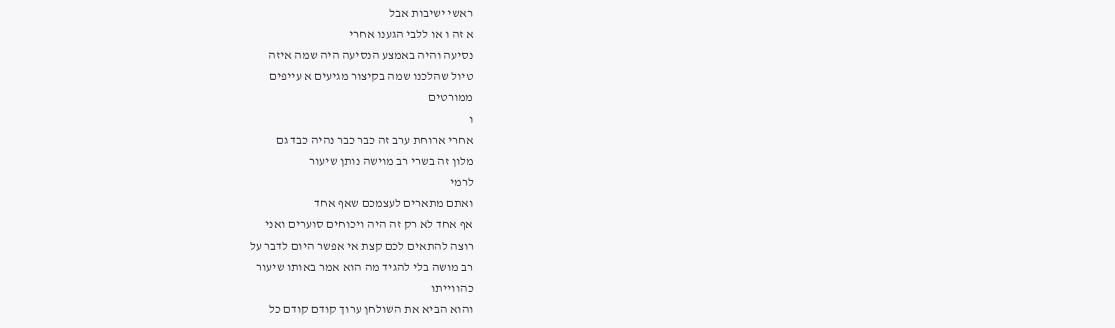ראשי ישיבות אבל
א זה ו או ללבי הגענו אחרי
נסיעה והיה באמצע הנסיעה היה שמה איזה
טיול שהלכנו שמה בקיצור מגיעים א עייפים
ממורטים
ו
אחרי ארוחת ערב זה כבר כבר נהיה כבד גם
מלון זה בשרי רב מוישה נותן שיעור
לרמי
ואתם מתארים לעצמכם שאף אחד
אף אחד לא רק זה היה ויכוחים סוערים ואני
רוצה להתאים לכם קצת אי אפשר היום לדבר על
רב מושה בלי להגיד מה הוא אמר באותו שיעור
כהווייתו
והוא הביא את השולחן ערוך קודם קודם כל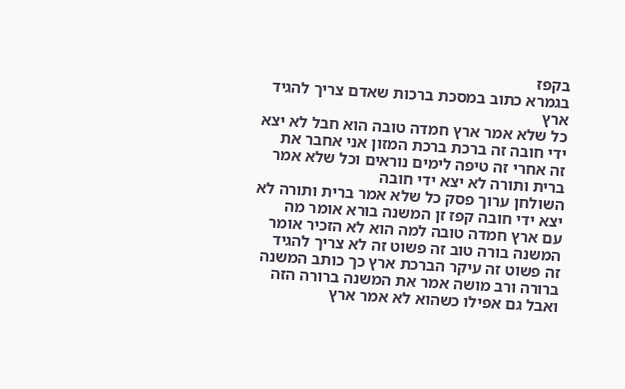בקפז
בגמרא כתוב במסכת ברכות שאדם צריך להגיד
ארץ
כל שלא אמר ארץ חמדה טובה הוא חבל לא יצא
ידי חובה זה ברכת ברכת המזון אני אחבר את
זה אחרי זה טיפה לימים נוראים וכל שלא אמר
ברית ותורה לא יצא ידי חובה
השולחן ערוך פסק כל שלא אמר ברית ותורה לא
יצא ידי חובה קפז זן המשנה בורא אומר מה
עם ארץ חמדה טובה למה הוא לא הזכיר אומר
המשנה בורה טוב זה פשוט זה לא צריך להגיד
זה פשוט זה עיקר הברכת ארץ כך כותב המשנה
ברורה ורב מושה אמר את המשנה ברורה הזה
ואבל גם אפילו כשהוא לא אמר ארץ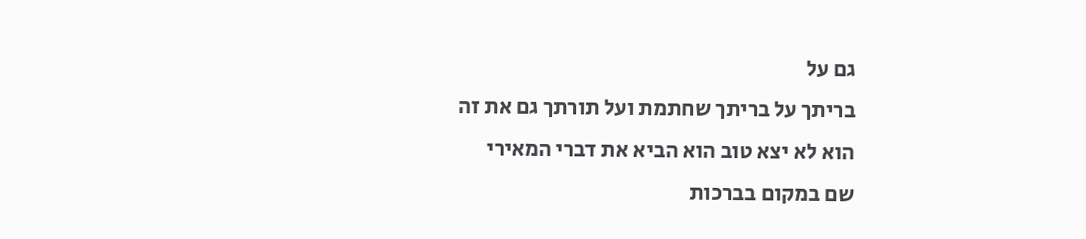גם על
בריתך על בריתך שחתמת ועל תורתך גם את זה
הוא לא יצא טוב הוא הביא את דברי המאירי
שם במקום בברכות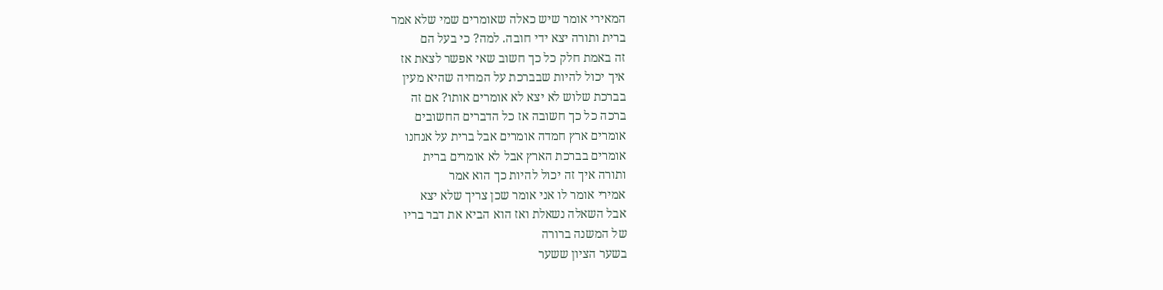המאירי אומר שיש כאלה שאומרים שמי שלא אמר
ברית ותורה יצא ידי חובה. למה? כי בעל הם
זה באמת חלק כל כך חשוב שאי אפשר לצאת אז
איך יכול להיות שבברכת על המחיה שהיא מעין
בברכת שלוש לא יצא לא אומרים אותו? אם זה
ברכה כל כך חשובה אז כל הדברים החשובים
אומרים ארץ חמדה אומרים אבל ברית על אנחנו
אומרים בברכת הארץ אבל לא אומרים ברית
ותורה איך זה יכול להיות כך הוא אמר
אמירי אומר לו אני אומר שכן צריך שלא יצא
אבל השאלה נשאלת ואז הוא הביא את דבר בריו
של המשנה ברורה
בשער הציון ששער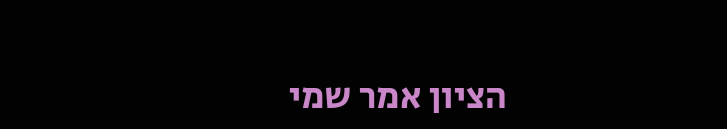הציון אמר שמי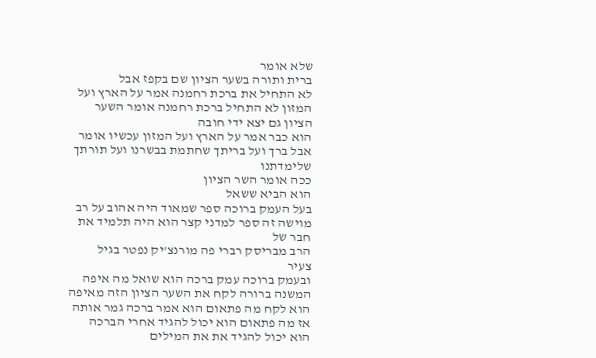שלא אומר
ברית ותורה בשער הציון שם בקפז אבל
לא התחיל את ברכת רחמנה אמר על הארץ ועל
המזון לא התחיל ברכת רחמנה אומר השער
הציון גם יצא ידי חובה
הוא כבר אמר על הארץ ועל המזון עכשיו אומר
אבל ברך ועל בריתך שחתמת בבשרנו ועל תורתך
שלימדתנו
ככה אומר השר הציון
הוא הביא ששאל
בעל העמק ברוכה ספר שמאוד היה אהוב על רב
מוישה זה ספר למדני קצר הוא היה תלמיד את
חבר של
הרב מבריסק רברי פה מורנצ'יק נפטר בגיל
צעיר
ובעמק ברוכה עמק ברכה הוא שואל מה איפה
המשנה ברורה לקח את השער הציון הזה מאיפה
הוא לקח מה פתאום הוא אמר ברכה גמר אותה
אז מה פתאום הוא יכול להגיד אחרי הברכה
הוא יכול להגיד את את המילים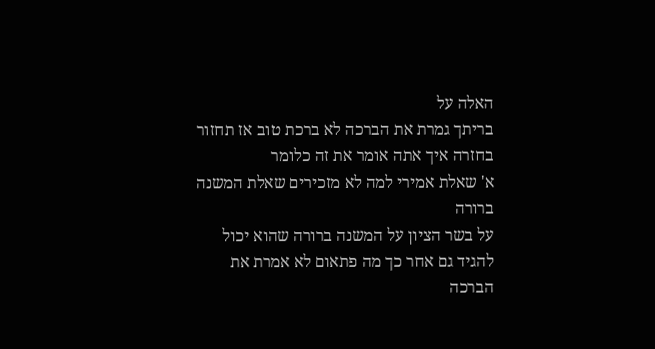האלה על
בריתך גמרת את הברכה לא ברכת טוב אז תחזור
בחזרה איך אתה אומר את זה כלומר
א' שאלת אמירי למה לא מזכירים שאלת המשנה
ברורה
על בשר הציון על המשנה ברורה שהוא יכול
להגיד גם אחר כך מה פתאום לא אמרת את
הברכה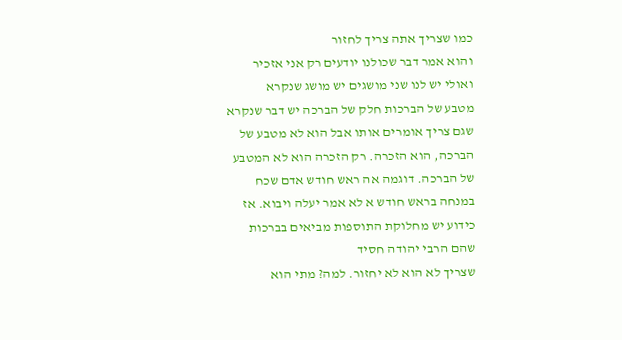כמו שצריך אתה צריך לחזור
והוא אמר דבר שכולנו יודעים רק אני אזכיר
ואולי יש לנו שני מושגים יש מושג שנקרא
מטבע של הברכות חלק של הברכה יש דבר שנקרא
שגם צריך אומרים אותו אבל הוא לא מטבע של
הברכה, הוא הזכרה. רק הזכרה הוא לא המטבע
של הברכה. דוגמה אה ראש חודש אדם שכח
במנחה בראש חודש א לא אמר יעלה ויבוא. אז
כידוע יש מחלוקת התוספות מביאים בברכות
שהם הרבי יהודה חסיד
שצריך לא הוא לא יחזור. למה? מתי הוא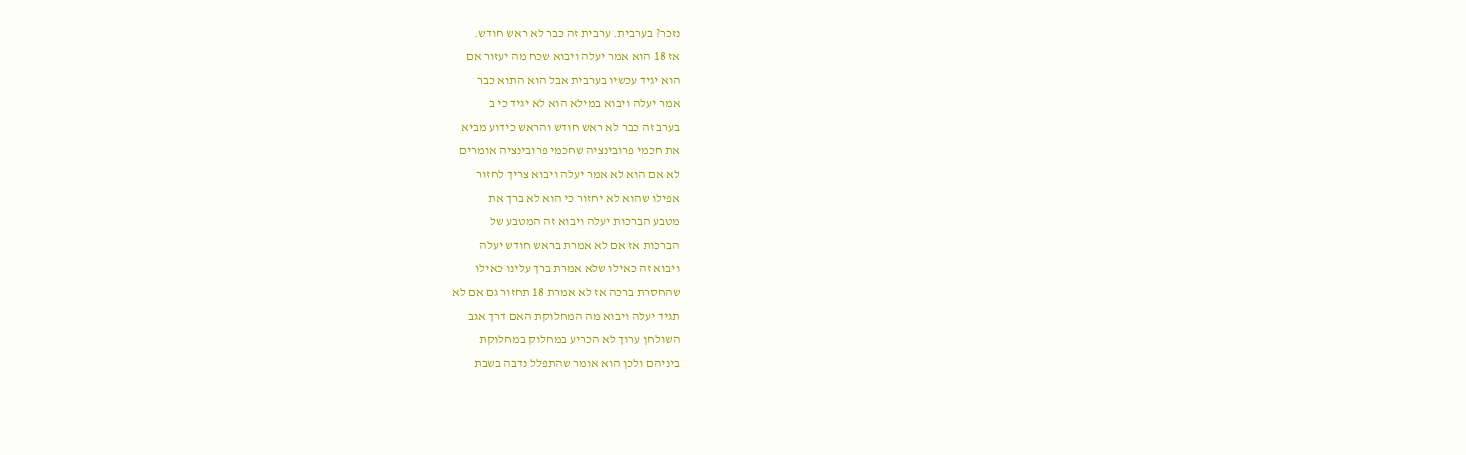נזכר? בערבית. ערבית זה כבר לא ראש חודש.
אז 18 הוא אמר יעלה ויבוא שכח מה יעזור אם
הוא יגיד עכשיו בערבית אבל הוא התוא כבר
אמר יעלה ויבוא במילא הוא לא יגיד כי ב
בערב זה כבר לא ראש חודש והראש כידוע מביא
את חכמי פרובינציה שחכמי פרובינציה אומרים
לא אם הוא לא אמר יעלה ויבוא צריך לחזור
אפילו שהוא לא יחזור כי הוא לא ברך את
מטבע הברכות יעלה ויבוא זה המטבע של
הברכות אז אם לא אמרת בראש חודש יעלה
ויבוא זה כאילו שלא אמרת ברך עלינו כאילו
שהחסרת ברכה אז לא אמרת 18 תחזור גם אם לא
תגיד יעלה ויבוא מה המחלוקת האם דרך אגב
השולחן ערוך לא הכריע במחלוק במחלוקת
ביניהם ולכן הוא אומר שהתפלל נדבה בשבת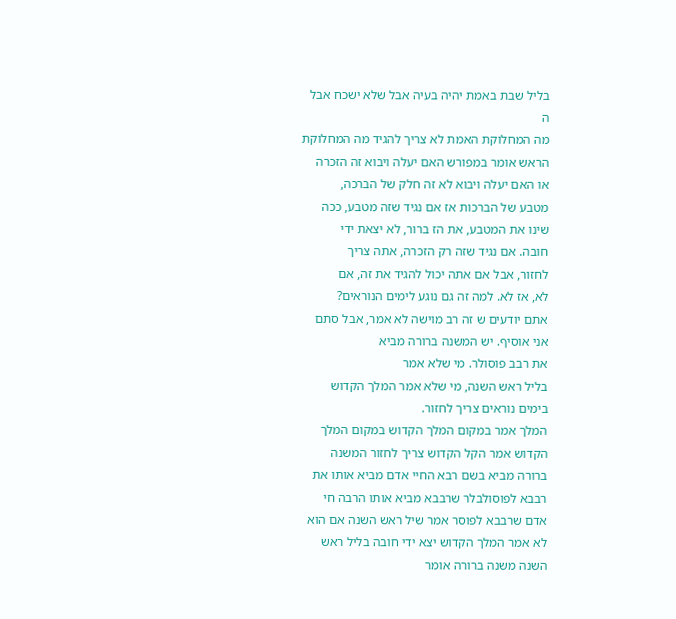בליל שבת באמת יהיה בעיה אבל שלא ישכח אבל
ה
מה המחלוקת האמת לא צריך להגיד מה המחלוקת
הראש אומר במפורש האם יעלה ויבוא זה הזכרה
או האם יעלה ויבוא לא זה חלק של הברכה,
מטבע של הברכות אז אם נגיד שזה מטבע, ככה
שינו את המטבע, את הז ברור, לא יצאת ידי
חובה. אם נגיד שזה רק הזכרה, אתה צריך
לחזור, אבל אם אתה יכול להגיד את זה, אם
לא, אז לא. למה זה גם נוגע לימים הנוראים?
אתם יודעים ש זה רב מוישה לא אמר, אבל סתם
אני אוסיף. יש המשנה ברורה מביא
את רבב פוסולר. מי שלא אמר
בליל ראש השנה, מי שלא אמר המלך הקדוש
בימים נוראים צריך לחזור.
המלך אמר במקום המלך הקדוש במקום המלך
הקדוש אמר הקל הקדוש צריך לחזור המשנה
ברורה מביא בשם רבא החיי אדם מביא אותו את
רבבא לפוסולבלר שרבבא מביא אותו הרבה חי
אדם שרבבא לפוסר אמר שיל ראש השנה אם הוא
לא אמר המלך הקדוש יצא ידי חובה בליל ראש
השנה משנה ברורה אומר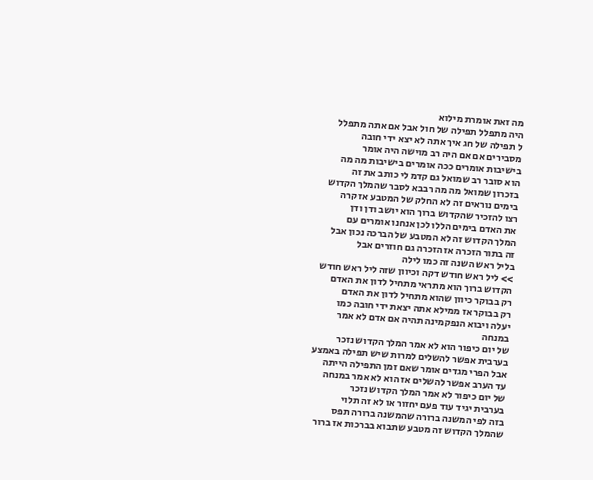מה זאת אומרת מילוא
היה מתפלל תפילה של חול אבל אם אתה מתפלל
ל תפילה של חג איך אתה לא יצא ידי חובה
מסבירים אם אם היה רב מוישה היה אומר
בישיבות אומרים ככה אומרים בישיבות מה מה
הוא סובר רב שמואל גם קדמ לי כותב את זה
בזכרון שמואל מה מה רבבא לסבר שהמלך הקדוש
בימים נוראים זה לא החלק של המטבע אז קרה
רצו להזכיר שהקדוש ברוך הוא יושב ודן ודן
את האדם בימים הללו לכן אנחנו אומרים עם
המלך הקדוש זה לא המטבע של הברכה נכון אבל
זה בתור הזכרה אז הזכרה גם חוזרים אבל
בליל ראש השנה זה כמו לילה
>> ליל ראש חודש דקה וכיוון שזה ליל ראש חודש
הקדוש ברוך הוא מתראי מתחיל לדון את האדם
רק בבוקר כיוון שהוא מתחיל לדון את האדם
רק בבוקר אז ממילא אתה יצאת ידי חובה כמו
יעלה ויבוא הנפקמינה תהיה אם אדם לא אמר
במנחה
של יום כיפור הוא לא אמר המלך הקדוש נזכר
בערבית אפשר להשלים למרות שיש תפילה באמצע
אבל הפרי מגדים אומר שאם זמן התפילה הייתה
עד הערב אפשר להשלים אז הוא לא אמר במנחה
של יום כיפור לא אמר המלך הקדוש נזכר
בערבית יגיד עוד פעם יחזור או לא זה תלוי
בזה לפי המשנה ברורה שהמשנה ברורה תפס
שהמלך הקדוש זה מטבע שתבוא בברכות אז ברור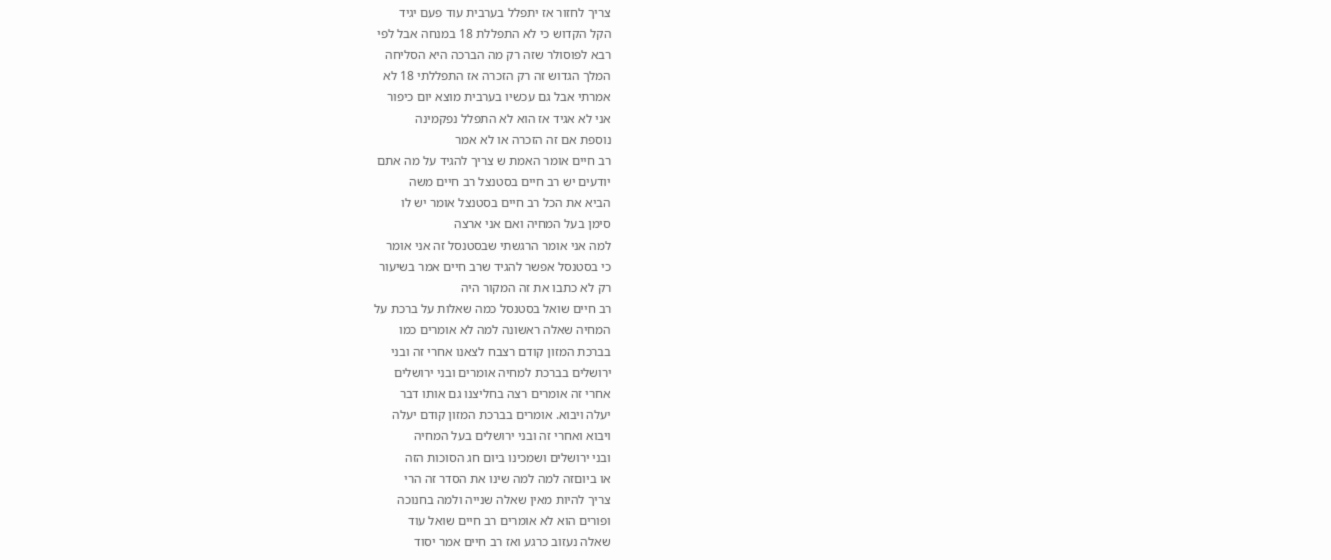צריך לחזור אז יתפלל בערבית עוד פעם יגיד
הקל הקדוש כי לא התפללת 18 במנחה אבל לפי
רבא לפוסולר שזה רק מה הברכה היא הסליחה
המלך הגדוש זה רק הזכרה אז התפללתי 18 לא
אמרתי אבל גם עכשיו בערבית מוצא יום כיפור
אני לא אגיד אז הוא לא התפלל נפקמינה
נוספת אם זה הזכרה או לא אמר
רב חיים אומר האמת ש צריך להגיד על מה אתם
יודעים יש רב חיים בסטנצל רב חיים משה
הביא את הכל רב חיים בסטנצל אומר יש לו
סימן בעל המחיה ואם אני ארצה
למה אני אומר הרגשתי שבסטנסל זה אני אומר
כי בסטנסל אפשר להגיד שרב חיים אמר בשיעור
רק לא כתבו את זה המקור היה
רב חיים שואל בסטנסל כמה שאלות על ברכת על
המחיה שאלה ראשונה למה לא אומרים כמו
בברכת המזון קודם רצבח לצאנו אחרי זה ובני
ירושלים בברכת למחיה אומרים ובני ירושלים
אחרי זה אומרים רצה בחליצנו גם אותו דבר
יעלה ויבוא. אומרים בברכת המזון קודם יעלה
ויבוא ואחרי זה ובני ירושלים בעל המחיה
ובני ירושלים ושמכינו ביום חג הסוכות הזה
או ביוםזה למה למה שינו את הסדר זה הרי
צריך להיות מאין שאלה שנייה ולמה בחנוכה
ופורים הוא לא אומרים רב חיים שואל עוד
שאלה נעזוב כרגע ואז רב חיים אמר יסוד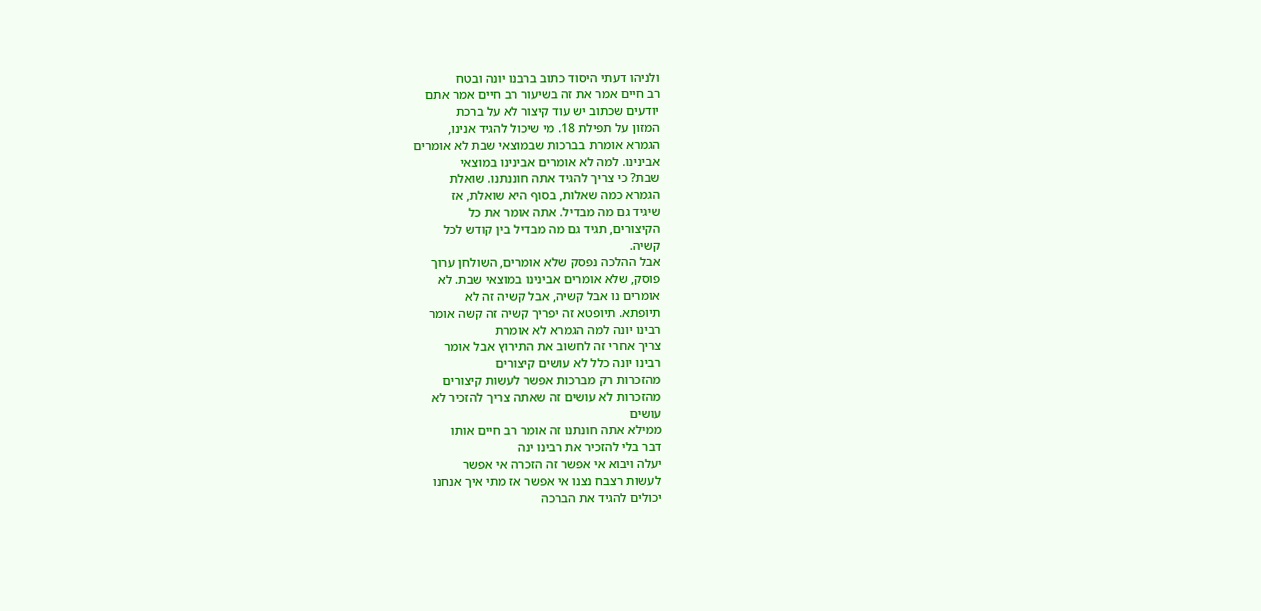ולניהו דעתי היסוד כתוב ברבנו יונה ובטח
רב חיים אמר את זה בשיעור רב חיים אמר אתם
יודעים שכתוב יש עוד קיצור לא על ברכת
המזון על תפילת 18. מי שיכול להגיד אנינו,
הגמרא אומרת בברכות שבמוצאי שבת לא אומרים
אבינינו. למה לא אומרים אבינינו במוצאי
שבת? כי צריך להגיד אתה חוננתנו. שואלת
הגמרא כמה שאלות, בסוף היא שואלת, אז
שיגיד גם מה מבדיל. אתה אומר את כל
הקיצורים, תגיד גם מה מבדיל בין קודש לכל
קשיה.
אבל ההלכה נפסק שלא אומרים, השולחן ערוך
פוסק, שלא אומרים אבינינו במוצאי שבת. לא
אומרים נו אבל קשיה, אבל קשיה זה לא
תיופתא. תיופטא זה יפריך קשיה זה קשה אומר
רבינו יונה למה הגמרא לא אומרת
צריך אחרי זה לחשוב את התירוץ אבל אומר
רבינו יונה כלל לא עושים קיצורים
מהזכרות רק מברכות אפשר לעשות קיצורים
מהזכרות לא עושים זה שאתה צריך להזכיר לא
עושים
ממילא אתה חונתנו זה אומר רב חיים אותו
דבר בלי להזכיר את רבינו ינה
יעלה ויבוא אי אפשר זה הזכרה אי אפשר
לעשות רצבח נצנו אי אפשר אז מתי איך אנחנו
יכולים להגיד את הברכה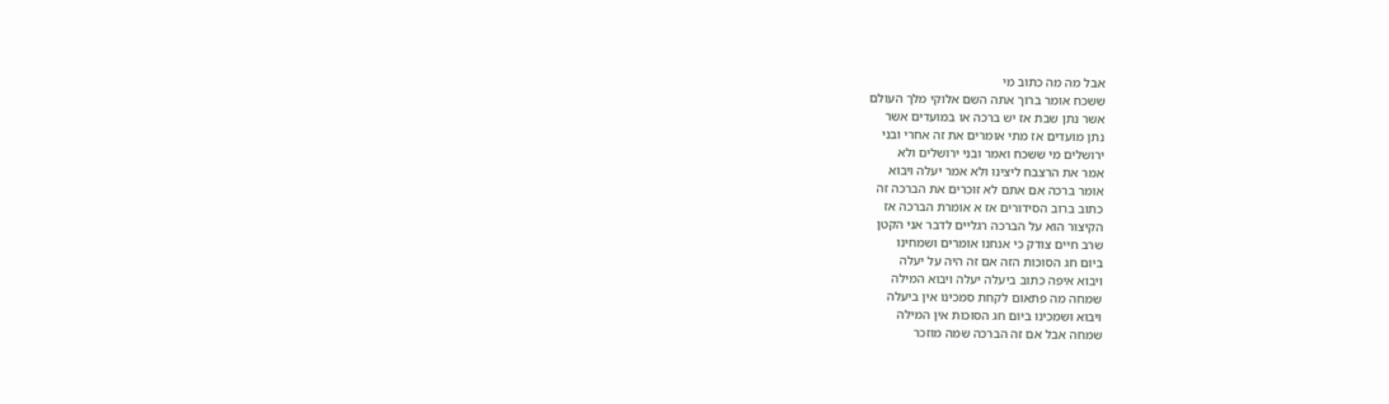אבל מה מה כתוב מי
ששכח אומר ברוך אתה השם אלוקי מלך העולם
אשר נתן שבת אז יש ברכה או במועדים אשר
נתן מועדים אז מתי אומרים את זה אחרי ובני
ירושלים מי ששכח ואמר ובני ירושלים ולא
אמר את הרצבח ליצינו ולא אמר יעלה ויבוא
אומר ברכה אם אתם לא זוכרים את הברכה זה
כתוב ברוב הסידורים אז א אומרת הברכה אז
הקיצור הוא על הברכה רגליים לדבר אני הקטן
שרב חיים צודק כי אנחנו אומרים ושמחינו
ביום חג הסוכות הזה אם זה היה על יעלה
ויבוא איפה כתוב ביעלה יעלה ויבוא המילה
שמחה מה פתאום לקחת סמכינו אין ביעלה
ויבוא ושמכינו ביום חג הסוכות אין המילה
שמחה אבל אם זה הברכה שמה מוזכר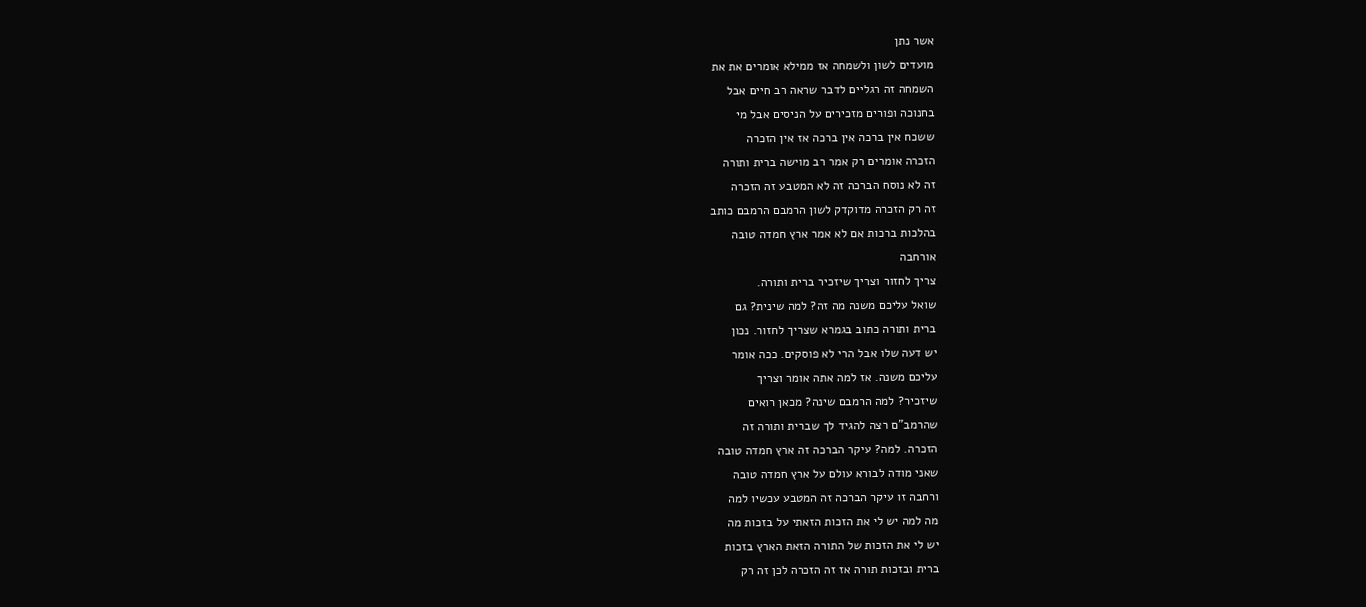אשר נתן
מועדים לשון ולשמחה אז ממילא אומרים את את
השמחה זה רגליים לדבר שראה רב חיים אבל
בחנוכה ופורים מזכירים על הניסים אבל מי
ששכח אין ברכה אין ברכה אז אין הזכרה
הזכרה אומרים רק אמר רב מוישה ברית ותורה
זה לא נוסח הברכה זה לא המטבע זה הזכרה
זה רק הזכרה מדוקדק לשון הרמבם הרמבם כותב
בהלכות ברכות אם לא אמר ארץ חמדה טובה
אורחבה
צריך לחזור וצריך שיזכיר ברית ותורה.
שואל עליכם משנה מה זה? למה שינית? גם
ברית ותורה כתוב בגמרא שצריך לחזור. נכון
יש דעה שלו אבל הרי לא פוסקים. ככה אומר
עליכם משנה. אז למה אתה אומר וצריך
שיזכיר? למה הרמבם שינה? מכאן רואים
שהרמב"ם רצה להגיד לך שברית ותורה זה
הזכרה. למה? עיקר הברכה זה ארץ חמדה טובה
שאני מודה לבורא עולם על ארץ חמדה טובה
ורחבה זו עיקר הברכה זה המטבע עכשיו למה
מה למה יש לי את הזכות הזאתי על בזכות מה
יש לי את הזכות של התורה הזאת הארץ בזכות
ברית ובזכות תורה אז זה הזכרה לכן זה רק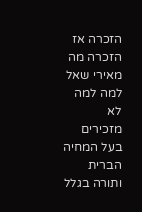הזכרה אז הזכרה מה מאירי שאל למה למה לא
מזכירים בעל המחיה הברית ותורה בגלל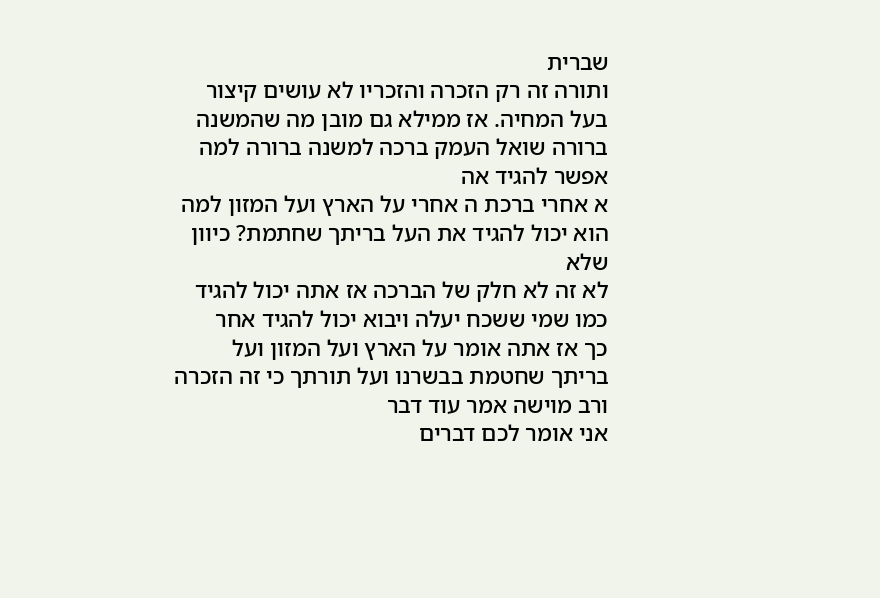שברית
ותורה זה רק הזכרה והזכריו לא עושים קיצור
בעל המחיה. אז ממילא גם מובן מה שהמשנה
ברורה שואל העמק ברכה למשנה ברורה למה
אפשר להגיד אה
א אחרי ברכת ה אחרי על הארץ ועל המזון למה
הוא יכול להגיד את העל בריתך שחתמת? כיוון
שלא
לא זה לא חלק של הברכה אז אתה יכול להגיד
כמו שמי ששכח יעלה ויבוא יכול להגיד אחר
כך אז אתה אומר על הארץ ועל המזון ועל
בריתך שחטמת בבשרנו ועל תורתך כי זה הזכרה
ורב מוישה אמר עוד דבר
אני אומר לכם דברים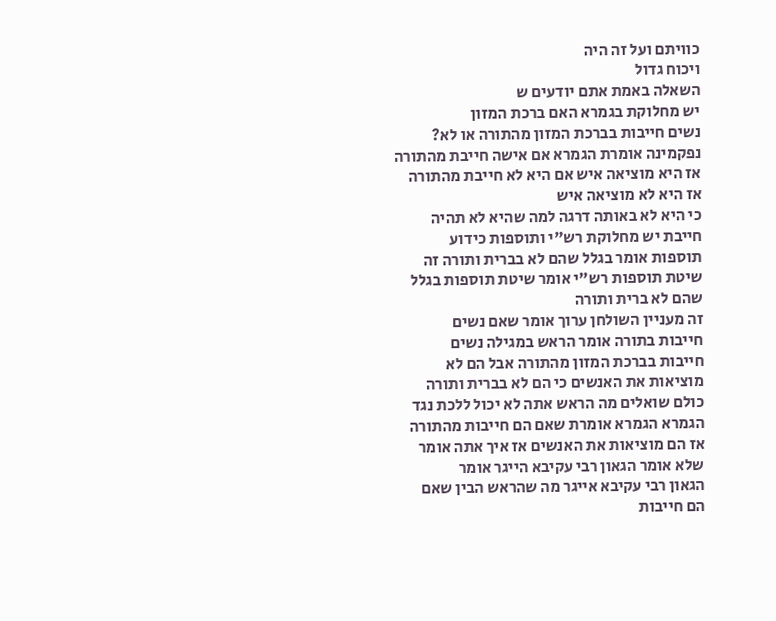כוויתם ועל זה היה
ויכוח גדול
השאלה באמת אתם יודעים ש
יש מחלוקת בגמרא האם ברכת המזון
נשים חייבות בברכת המזון מהתורה או לא?
נפקמינה אומרת הגמרא אם אישה חייבת מהתורה
אז היא מוציאה איש אם היא לא חייבת מהתורה
אז היא לא מוציאה איש
כי היא לא באותה דרגה למה שהיא לא תהיה
חייבת יש מחלוקת רש"י ותוספות כידוע
תוספות אומר בגלל שהם לא בברית ותורה זה
שיטת תוספות רש"י אומר שיטת תוספות בגלל
שהם לא ברית ותורה
זה מעניין השולחן ערוך אומר שאם נשים
חייבות בתורה אומר הראש במגילה נשים
חייבות בברכת המזון מהתורה אבל הם לא
מוציאות את האנשים כי הם לא בברית ותורה
כולם שואלים מה הראש אתה לא יכול ללכת נגד
הגמרא הגמרא אומרת שאם הם חייבות מהתורה
אז הם מוציאות את האנשים אז איך אתה אומר
שלא אומר הגאון רבי עקיבא הייגר אומר
הגאון רבי עקיבא אייגר מה שהראש הבין שאם
הם חייבות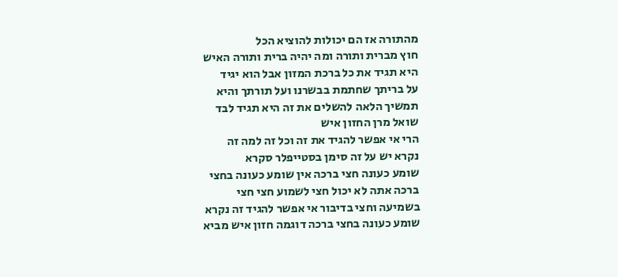מהתורה אז הם יכולות להוציא הכל
חוץ מברית ותורה ומה יהיה ברית ותורה האיש
היא תגיד את כל ברכת המזון אבל הוא יגיד
על בריתך שחתמת בבשרנו ועל תורתך והיא
תמשיך הלאה להשלים את זה היא תגיד לבד
שואל מרן החזון איש
הרי אי אפשר להגיד את זה וכל זה למה זה
נקרא יש על זה סימן בסטייפלר סקרא
שומע כעונה חצי ברכה אין שומע כעונה בחצי
ברכה אתה לא יכול חצי לשמוע חצי חצי
בשמיעה וחצי בדיבור אי אפשר להגיד זה נקרא
שומע כעונה בחצי ברכה דוגמה חזון איש מביא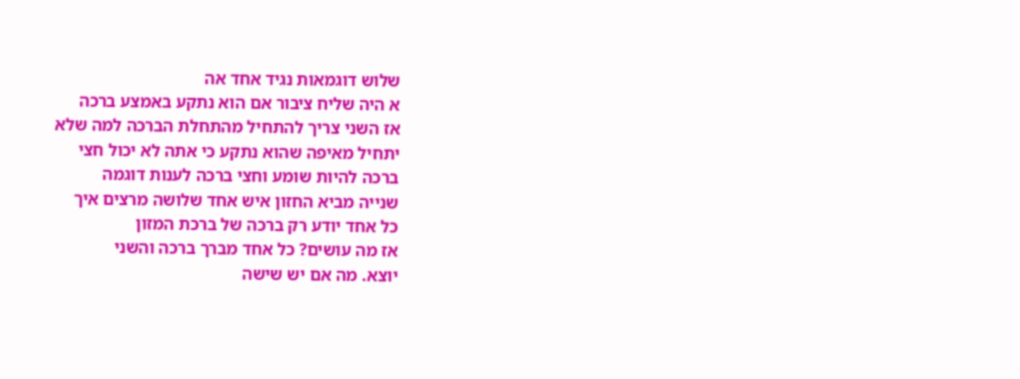שלוש דוגמאות נגיד אחד אה
א היה שליח ציבור אם הוא נתקע באמצע ברכה
אז השני צריך להתחיל מהתחלת הברכה למה שלא
יתחיל מאיפה שהוא נתקע כי אתה לא יכול חצי
ברכה להיות שומע וחצי ברכה לענות דוגמה
שנייה מביא החזון איש אחד שלושה מרצים איך
כל אחד יודע רק ברכה של ברכת המזון
אז מה עושים? כל אחד מברך ברכה והשני
יוצא. מה אם יש שישה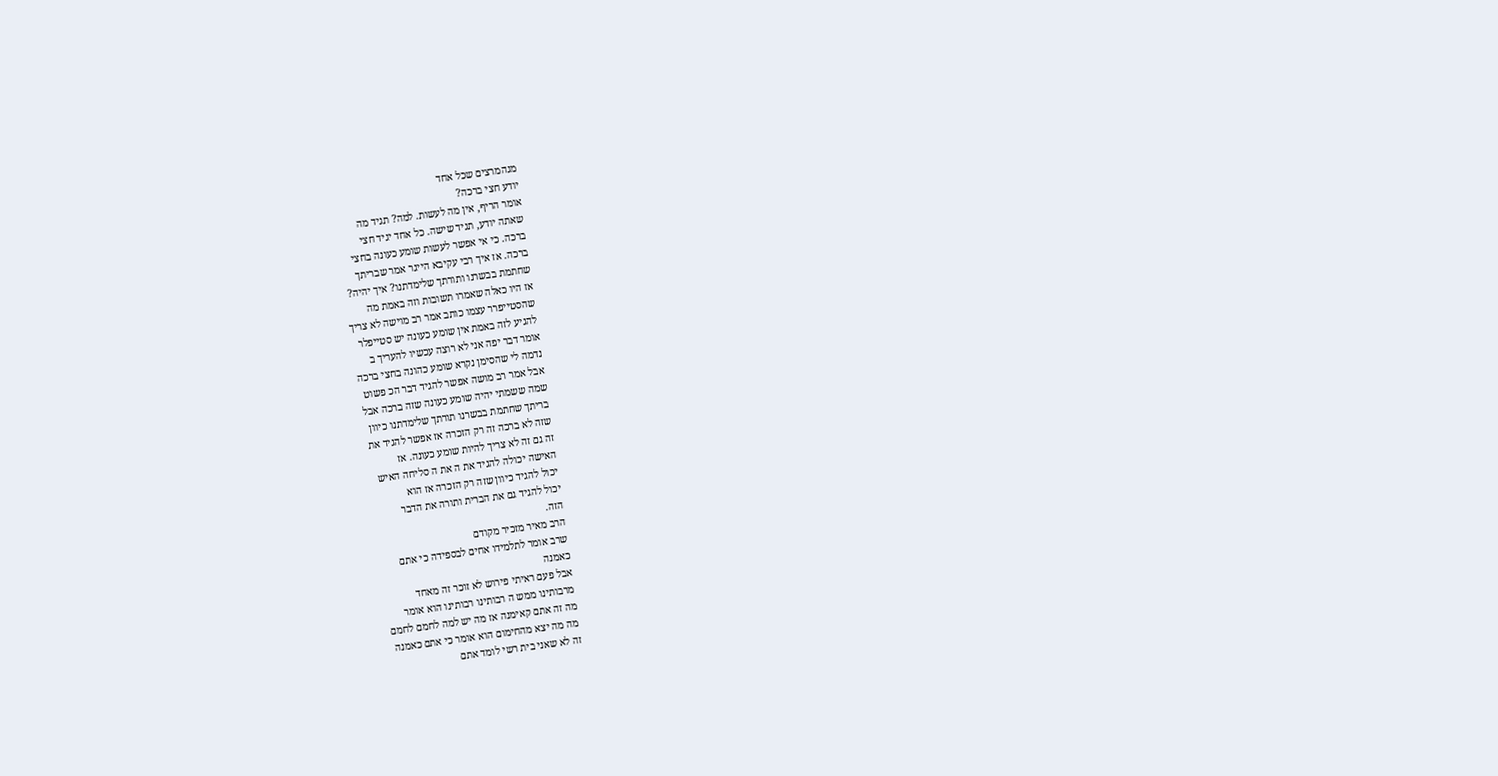מגהמרצים שכל אחד
יודע חצי ברכה?
אומר הריף, אין מה לעשות. למה? תגיד מה
שאתה יודע, תגיד שישה. כל אחד יגיד חצי
ברכה. כי אי אפשר לעשות שומע כעונה בחצי
ברכה. אז איך רבי עקיבא הייגר אמר שבריתך
שחתמת בבשרנו ותורתך שלימדתנו? איך יהיה?
אז היו כאלה שאמרו תשובות וזה באמת מה
שהסטייפרר עצמו כותב אמר רב מוישה לא צריך
להגיע לזה באמת אין שומע כעונה יש סטייפלר
אומר דבר יפה אני לא רוצה עכשיו להעריך ב
נדמה לי שהסימן נקרא שומע כהונה בחצי ברכה
אבל אמר רב מושה אפשר להגיד דבר הכ פשוט
שמה ששמתי יהיה שומע כעונה שזה ברכה אבל
בריתך שחתמת בבשרנו תורתך שלימדתנו כיוון
שזה לא ברכה זה רק הזכרה אז אפשר להגיד את
זה גם זה לא צריך להיות שומע כעונה. אז
האישה יכולה להגיד את ה את ה סליחה האיש
יכול להגיד כיוון שזה רק הזכרה אז הוא
יכול להגיד גם את הברית ותורה את הדבר
הזה.
הרב מאיר מזכיר מקודם
שרב אומר לתלמידו אחים לבספידה כי אתם
כאמנה
אבל פעם ראיתי פירוש לא זוכר זה מאחד
מרבותינו ממש ה רבותינו רבותינו הוא אומר
מה זה אתם קאימנה אז מה יש למה לחמם לחמם
מה מה יצא מהחימום הוא אומר כי אתם כאמנה
זה לא שאני בית רשי לומד אתם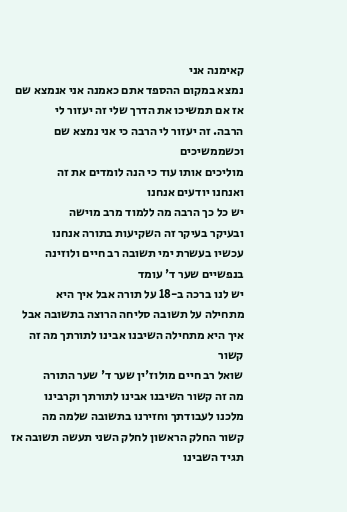קאימנה אני
נמצא במקום ההספד אתם כאמנה אני אנמצא שם
אז אם תמשיכו את הדרך שלי זה יעזור לי
הרבה. זה יעזור לי הרבה כי אני נמצא שם
וכשממשיכים
מוליכים אותו עוד כי הנה לומדים את זה
ואנחנו יודעים אנחנו
יש כל כך הרבה מה ללמוד מרב מוישה
ובעיקר בעיקר זה השקיעות בתורה אנחנו
עכשיו בעשרת ימי תשובה רב חיים ולוזינה
בנפשיים שער ד' עומד
יש לנו ברכה ב-18 על תורה אבל איך היא
מתחילה על תשובה סליחה הרוצה בתשובה אבל
איך היא מתחילה השיבנו אבינו לתורתך מה זה
קשור
שואל רב חיים מולוז'ין שער ד' שער התורה
מה זה קשור השיבנו אבינו לתורתך וקרבינו
מלכנו לעבודתך וחזירנו בתשובה שלמה מה
קשור החלק הראשון לחלק השני תעשה תשובה אז
תגיד השבינו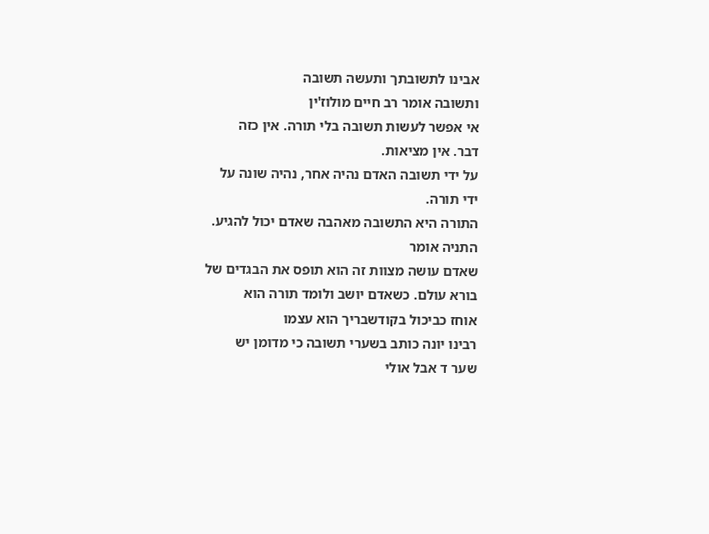אבינו לתשובתך ותעשה תשובה
ותשובה אומר רב חיים מולוז'ין
אי אפשר לעשות תשובה בלי תורה. אין כזה
דבר. אין מציאות.
על ידי תשובה האדם נהיה אחר, נהיה שונה על
ידי תורה.
התורה היא התשובה מאהבה שאדם יכול להגיע.
התניה אומר
שאדם עושה מצוות זה הוא תופס את הבגדים של
בורא עולם. כשאדם יושב ולומד תורה הוא
אוחז כביכול בקודשבריך הוא עצמו
רבינו יונה כותב בשערי תשובה כי מדומן יש
שער ד אבל אולי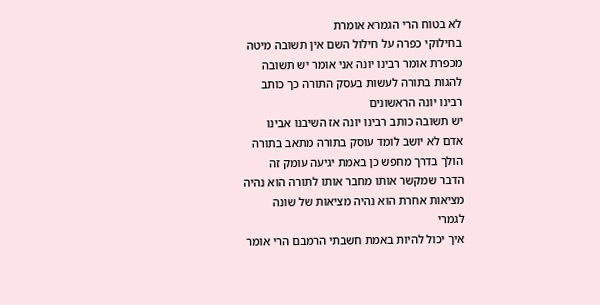לא בטוח הרי הגמרא אומרת
בחילוקי כפרה על חילול השם אין תשובה מיטה
מכפרת אומר רבינו יונה אני אומר יש תשובה
להגות בתורה לעשות בעסק התורה כך כותב
רבינו יונה הראשונים
יש תשובה כותב רבינו יונה אז השיבנו אבינו
אדם לא יושב לומד עוסק בתורה מתאב בתורה
הולך בדרך מחפש כן באמת יגיעה עומק זה
הדבר שמקשר אותו מחבר אותו לתורה הוא נהיה
מציאות אחרת הוא נהיה מציאות של שונה
לגמרי
איך יכול להיות באמת חשבתי הרמבם הרי אומר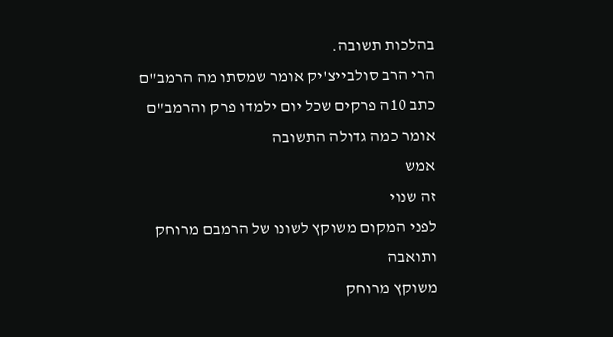בהלכות תשובה.
הרי הרב סולבייצ'יק אומר שמסתו מה הרמב"ם
כתב 10ה פרקים שכל יום ילמדו פרק והרמב"ם
אומר כמה גדולה התשובה
אמש
זה שנוי
לפני המקום משוקץ לשונו של הרמבם מרוחק
ותואבה
משוקץ מרוחק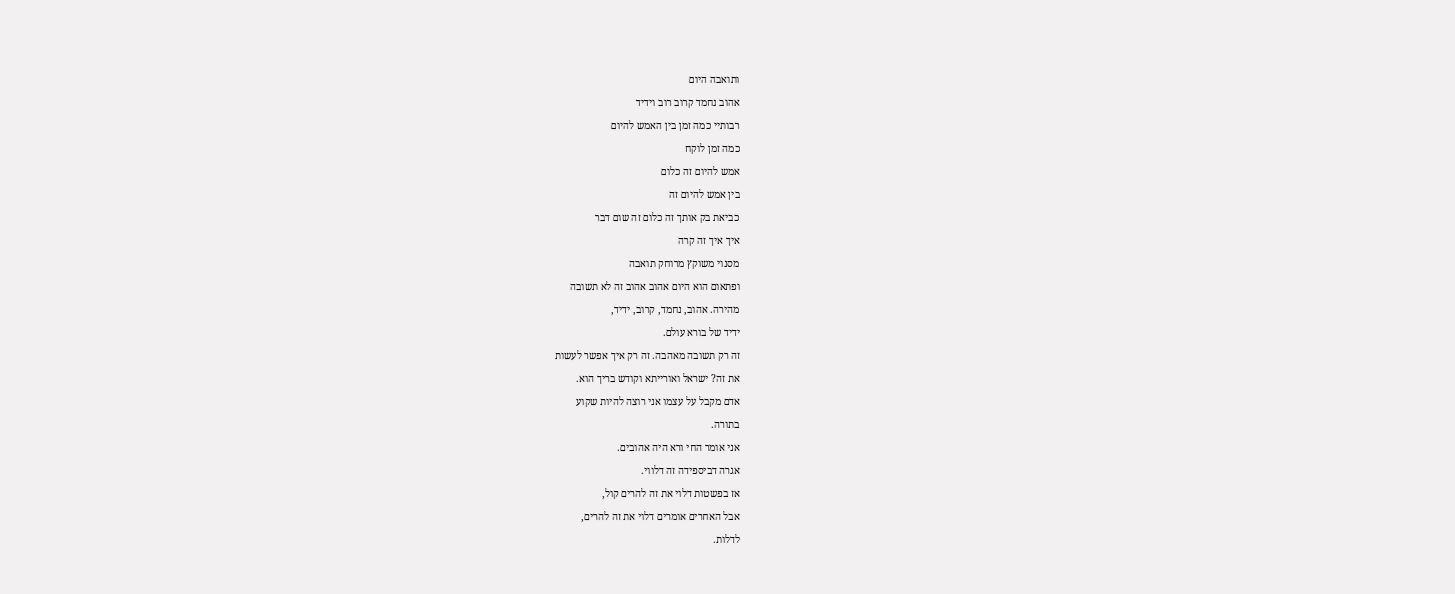ותואבה היום
אהוב נחמד קרוב רוב וידיד
רבותיי כמה זמן בין האמש להיום
כמה זמן לוקח
אמש להיום זה כלום
בין אמש להיום זה
כביאת בק אותך זה כלום זה שום דבר
איך איך זה קרה
מסנוי משוקץ מרוחק תואבה
ופתאום הוא היום אהוב אהוב זה לא תשובה
מהירה. אהוב, נחמד, קרוב, ידיד,
ידיד של בורא עולם.
זה רק תשובה מאהבה. זה רק איך אפשר לעשות
את זה? ישראל ואורייתא וקודש בריך הוא.
אדם מקבל על עצמו אני רוצה להיות שקוע
בתורה.
אני אומר החי ורא היה אהובים.
אגרה דביספידה זה דלווי.
אז בפשטות דלוי את זה להרים קול,
אבל האחרים אומרים דלוי את זה להרים,
לדלות.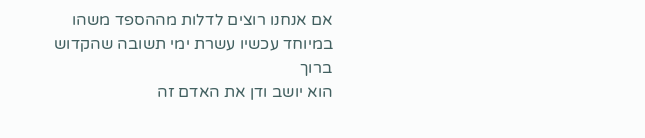אם אנחנו רוצים לדלות מההספד משהו
במיוחד עכשיו עשרת ימי תשובה שהקדוש ברוך
הוא יושב ודן את האדם זה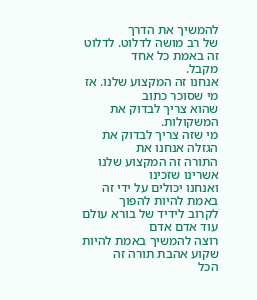להמשיך את הדרך
של רב מושה לדלוט. לדלוט זה באמת כל אחד
מקבל.
אנחנו זה המקצוע שלנו. אז מי שסוכר כתוב
שהוא צריך לבדוק את המשקולות.
מי שזה צריך לבדוק את הגזלה אנחנו את
התורה זה המקצוע שלנו אשרינו שזכינו
ואנחנו יכולים על ידי זה באמת להיות להפוך
לקרוב לידיד של בורא עולם עוד אדם אדם
רוצה להמשיך באמת להיות שקוע אהבת תורה זה
הכל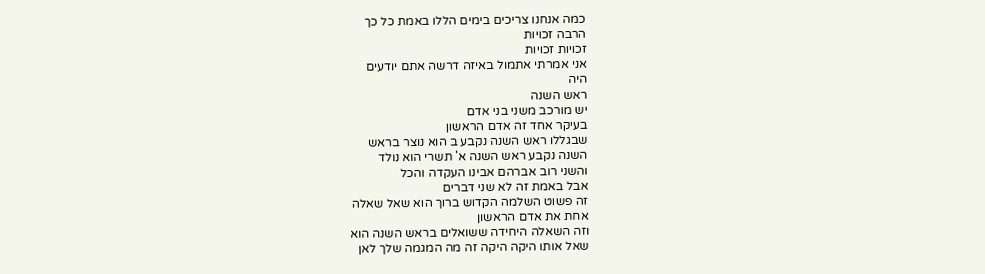כמה אנחנו צריכים בימים הללו באמת כל כך
הרבה זכויות
זכויות זכויות
אני אמרתי אתמול באיזה דרשה אתם יודעים
היה
ראש השנה
יש מורכב משני בני אדם
בעיקר אחד זה אדם הראשון
שבגללו ראש השנה נקבע ב הוא נוצר בראש
השנה נקבע ראש השנה א' תשרי הוא נולד
והשני רוב אברהם אבינו העקדה והכל
אבל באמת זה לא שני דברים
זה פשוט השלמה הקדוש ברוך הוא שאל שאלה
אחת את אדם הראשון
וזה השאלה היחידה ששואלים בראש השנה הוא
שאל אותו היקה היקה זה מה המגמה שלך לאן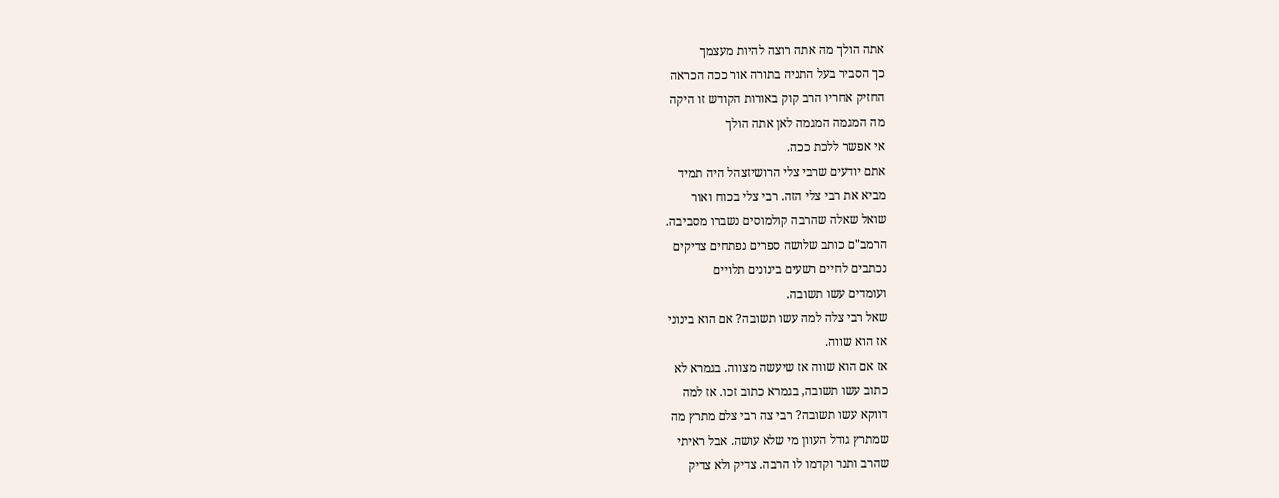אתה הולך מה אתה רוצה להיות מעצמך
כך הסביר בעל התניה בתורה אור ככה הכראה
החזיק אחריו הרב קוק באורות הקודש זו היקה
מה המגמה המגמה לאן אתה הולך
אי אפשר ללכת ככה.
אתם יודעים שרבי צלי הרושיזצהל היה תמיד
מביא את רבי צלי הזה. רבי צלי בכוח ואור
שואל שאלה שהרבה קולמוסים נשברו מסביבה.
הרמב"ם כותב שלושה ספרים נפתחים צדיקים
נכתבים לחיים רשעים בינונים תלויים
ועומדים עשו תשובה.
שאל רבי צלה למה עשו תשובה? אם הוא בינוני
אז הוא שווה.
אז אם הוא שווה אז שיעשה מצווה. בגמרא לא
כתוב עשו תשובה, בגמרא כתוב זכו. אז למה
דווקא עשו תשובה? רבי צה רבי צלם מתרץ מה
שמתרץ גודל העוון מי שלא עושה. אבל ראיתי
שהרב ותנר וקדמו לו הרבה. צדיק ולא צדיק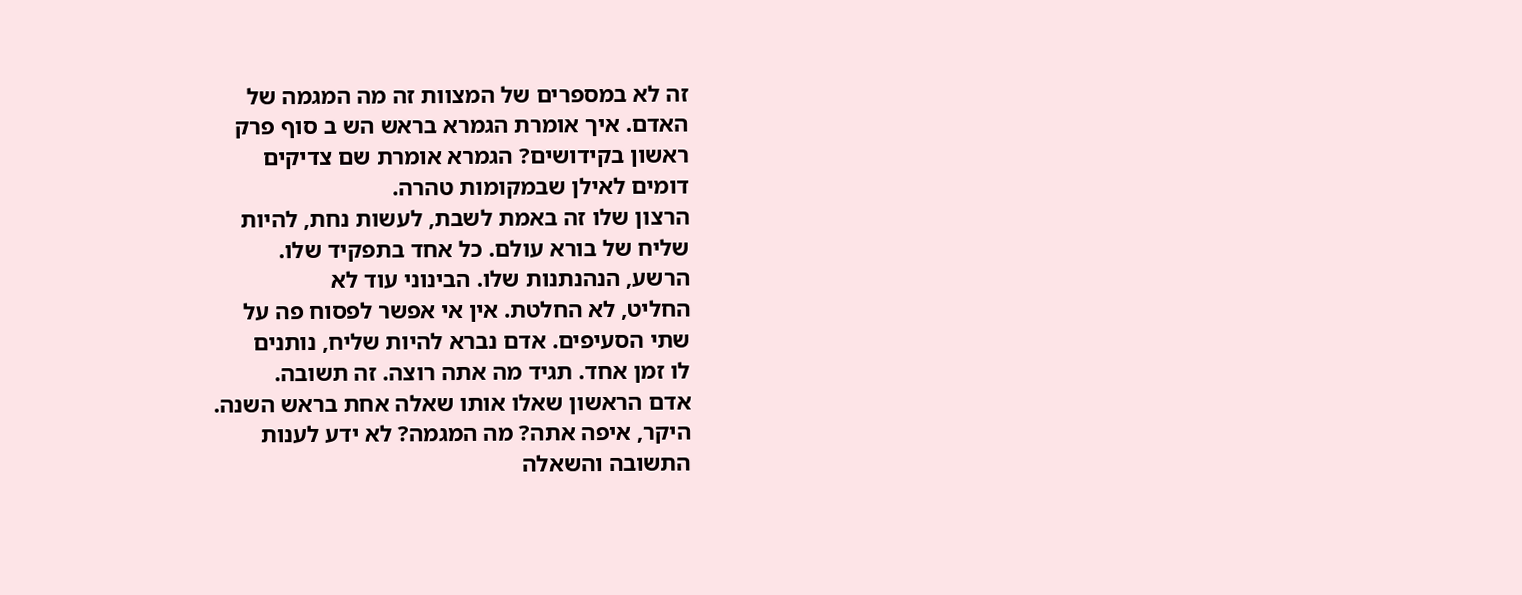זה לא במספרים של המצוות זה מה המגמה של
האדם. איך אומרת הגמרא בראש הש ב סוף פרק
ראשון בקידושים? הגמרא אומרת שם צדיקים
דומים לאילן שבמקומות טהרה.
הרצון שלו זה באמת לשבת, לעשות נחת, להיות
שליח של בורא עולם. כל אחד בתפקיד שלו.
הרשע, הנהנתנות שלו. הבינוני עוד לא
החליט, לא החלטת. אין אי אפשר לפסוח פה על
שתי הסעיפים. אדם נברא להיות שליח, נותנים
לו זמן אחד. תגיד מה אתה רוצה. זה תשובה.
אדם הראשון שאלו אותו שאלה אחת בראש השנה.
היקר, איפה אתה? מה המגמה? לא ידע לענות
התשובה והשאלה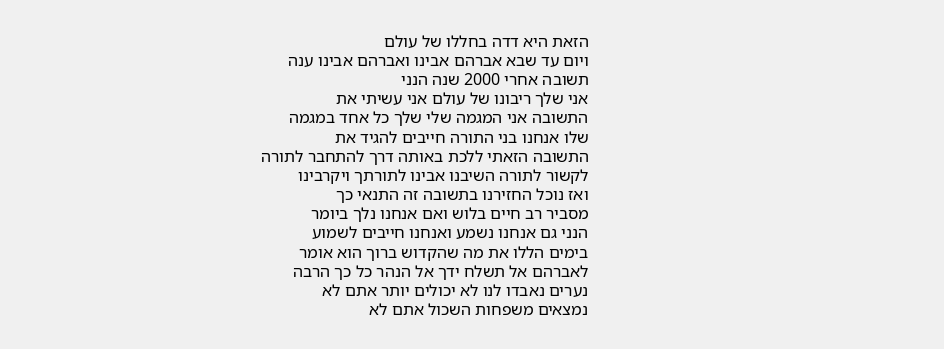הזאת היא דדה בחללו של עולם
ויום עד שבא אברהם אבינו ואברהם אבינו ענה
תשובה אחרי 2000 שנה הנני
אני שלך ריבונו של עולם אני עשיתי את
התשובה אני המגמה שלי שלך כל אחד במגמה
שלו אנחנו בני התורה חייבים להגיד את
התשובה הזאתי ללכת באותה דרך להתחבר לתורה
לקשור לתורה השיבנו אבינו לתורתך ויקרבינו
ואז נוכל החזירנו בתשובה זה התנאי כך
מסביר רב חיים בלוש ואם אנחנו נלך ביומר
הנני גם אנחנו נשמע ואנחנו חייבים לשמוע
בימים הללו את מה שהקדוש ברוך הוא אומר
לאברהם אל תשלח ידך אל הנהר כל כך הרבה
נערים נאבדו לנו לא יכולים יותר אתם לא
נמצאים משפחות השכול אתם לא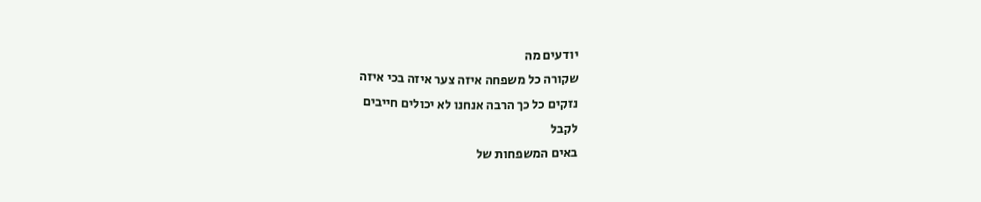יודעים מה
שקורה כל משפחה איזה צער איזה בכי איזה
נזקים כל כך הרבה אנחנו לא יכולים חייבים
לקבל
באים המשפחות של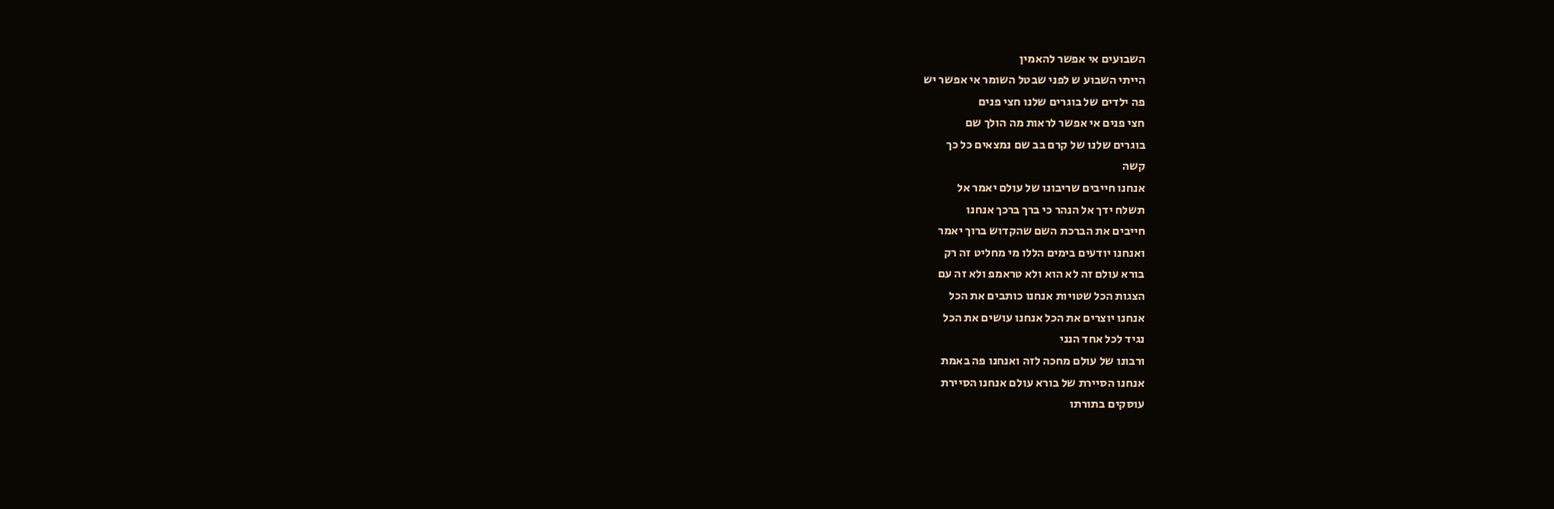השבועים אי אפשר להאמין
הייתי השבוע ש לפני שבטל השומר אי אפשר יש
פה ילדים של בוגרים שלנו חצי פנים
חצי פנים אי אפשר לראות מה הולך שם
בוגרים שלנו של קרם בב שם נמצאים כל כך
קשה
אנחנו חייבים שריבונו של עולם יאמר אל
תשלח ידך אל הנהר כי ברך ברכך אנחנו
חייבים את הברכת השם שהקדוש ברוך יאמר
ואנחנו יודעים בימים הללו מי מחליט זה רק
בורא עולם זה לא הוא ולא טראמפ ולא זה עם
הצגות הכל שטויות אנחנו כותבים את הכל
אנחנו יוצרים את הכל אנחנו עושים את הכל
נגיד לכל אחד הנני
ורבונו של עולם מחכה לזה ואנחנו פה באמת
אנחנו הסיירת של בורא עולם אנחנו הסיירת
עוסקים בתורתו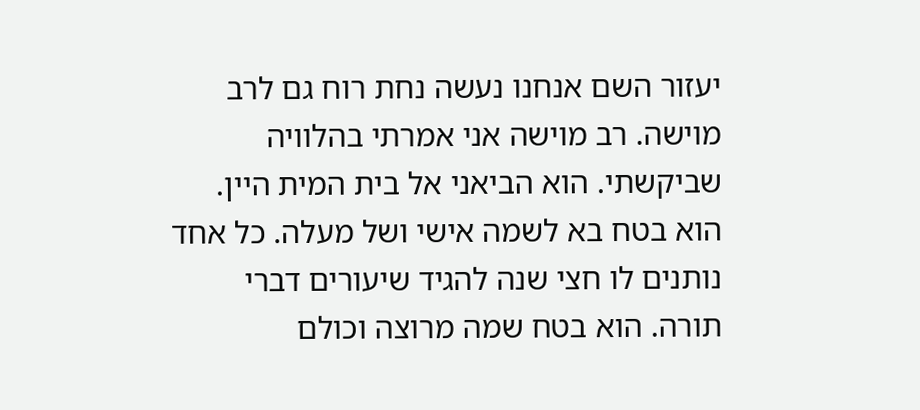יעזור השם אנחנו נעשה נחת רוח גם לרב
מוישה. רב מוישה אני אמרתי בהלוויה
שביקשתי. הוא הביאני אל בית המית היין.
הוא בטח בא לשמה אישי ושל מעלה. כל אחד
נותנים לו חצי שנה להגיד שיעורים דברי
תורה. הוא בטח שמה מרוצה וכולם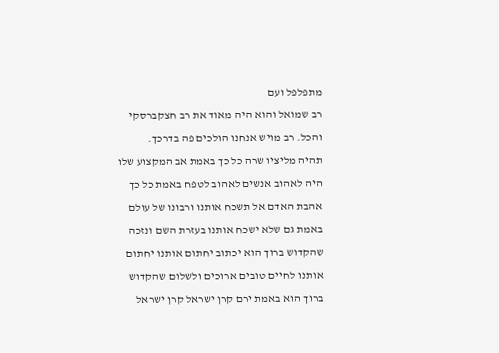מתפלפל ועם
רב שמואל והוא היה מאוד את רב חצקברסקי
והכל. רב מויש אנחנו הולכים פה בדרכך.
תהיה מליציו שרה כל כך באמת אב המקצוע שלו
היה לאהוב אנשים לאהוב לטפח באמת כל כך
אהבת האדם אל תשכח אותנו ורבונו של עולם
באמת גם שלא ישכח אותנו בעזרת השם ונזכה
שהקדוש ברוך הוא יכתוב יחתום אותנו יחתום
אותנו לחיים טובים ארוכים ולשלום שהקדוש
ברוך הוא באמת ירם קרן ישראל קרן ישראל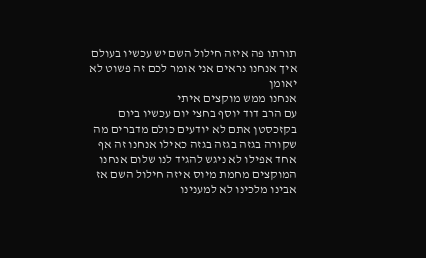תורתו פה איזה חילול השם יש עכשיו בעולם
איך אנחנו נראים אני אומר לכם זה פשוט לא
יאומן
אנחנו ממש מוקצים איתי
עם הרב דוד יוסף בחצי יום עכשיו ביום
בקזכסטן אתם לא יודעים כולם מדברים מה
שקורה בגזה בגזה בגזה כאילו אנחנו זה אף
אחד אפילו לא ניגש להגיד לנו שלום אנחנו
המוקצים מחמת מיוס איזה חילול השם אז
אבינו מלכינו לא למענינו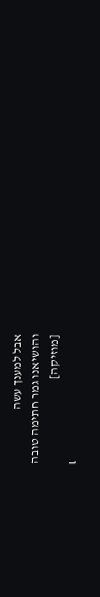אבל למענך עשה
והושיאנו גמר חתימה טובה
[מוזיקה]
เ